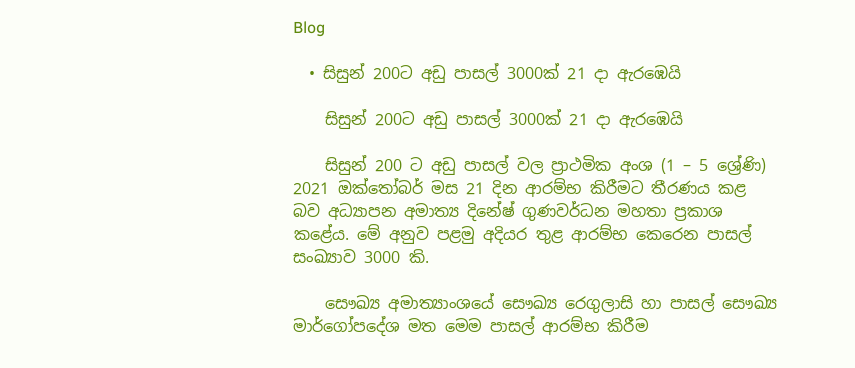Blog

  • සිසුන් 200ට අඩු පාසල් 3000ක් 21 දා ඇරඹෙයි

    සිසුන් 200ට අඩු පාසල් 3000ක් 21 දා ඇරඹෙයි

    සිසුන් 200 ට අඩු පාසල් වල ප්‍රාථමික අංශ (1 – 5 ශ්‍රේණි) 2021 ඔක්තෝබර් මස 21 දින ආරම්භ කිරීමට තීරණය කළ බව අධ්‍යාපන අමාත්‍ය දිනේෂ් ගුණවර්ධන මහතා ප්‍රකාශ කළේය. මේ අනුව පළමු අදියර තුළ ආරම්භ කෙරෙන පාසල් සංඛ්‍යාව 3000 කි.

    සෞඛ්‍ය අමාත්‍යාංශයේ සෞඛ්‍ය රෙගුලාසි හා පාසල් සෞඛ්‍ය මාර්ගෝපදේශ මත මෙම පාසල් ආරම්භ කිරීම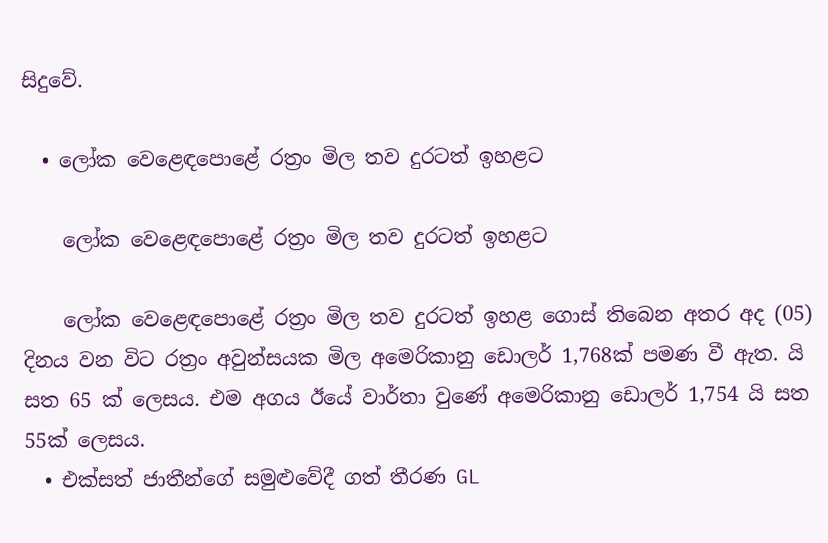සිදුවේ.

  • ලෝක වෙළෙඳපොළේ රත්‍රං මිල තව දුරටත් ඉහළට

    ලෝක වෙළෙඳපොළේ රත්‍රං මිල තව දුරටත් ඉහළට

    ලෝක වෙළෙඳපොළේ රත්‍රං මිල තව දුරටත් ඉහළ ගොස් තිබෙන අතර අද (05) දිනය වන විට රත්‍රං අවුන්සයක මිල අමෙරිකානු ඩොලර් 1,768ක් පමණ වී ඇත. යි සත 65 ක් ලෙසය. එම අගය ඊයේ වාර්තා වුණේ අමෙරිකානු ඩොලර් 1,754 යි සත 55ක් ලෙසය.
  • එක්සත් ජාතීන්ගේ සමුළුවේදී ගත් තීරණ GL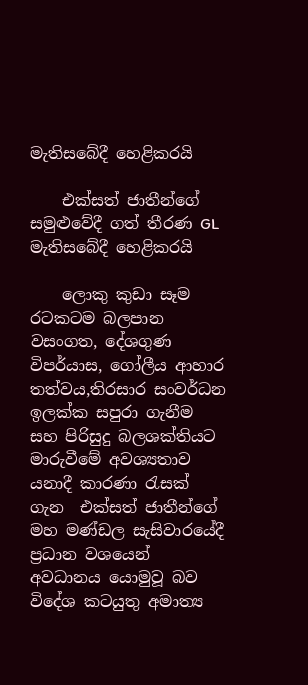මැතිසබේදී හෙළිකරයි

    එක්සත් ජාතීන්ගේ සමුළුවේදී ගත් තීරණ GL මැතිසබේදී හෙළිකරයි

    ලොකු කුඩා සෑම රටකටම බලපාන  වසංගත, දේශගුණ විපර්යාස, ගෝලීය ආහාර තත්වය,තිරසාර සංවර්ධන ඉලක්ක සපුරා ගැනීම සහ පිරිසුදු බලශක්තියට මාරුවීමේ අවශ්‍යතාව  යනාදී කාරණා රැසක් ගැන  එක්සත් ජාතීන්ගේ මහ මණ්ඩල සැසිවාරයේදී ප්‍රධාන වශයෙන් අවධානය යොමුවූ බව විදේශ කටයුතු අමාත්‍ය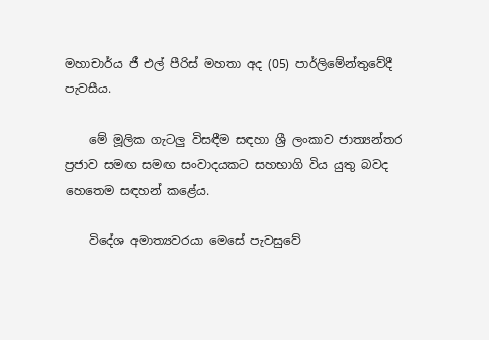මහාචාර්ය ජී එල් පීරිස් මහතා අද (05) පාර්ලිමේන්තුවේදී පැවසීය.

    මේ මූලික ගැටලු විසඳීම සඳහා ශ්‍රී ලංකාව ජාත්‍යන්තර ප්‍රජාව සමඟ සමඟ සංවාදයකට සහභාගි විය යුතු බවද හෙතෙම සඳහන් කළේය.

    විදේශ අමාත්‍යවරයා මෙසේ පැවසුවේ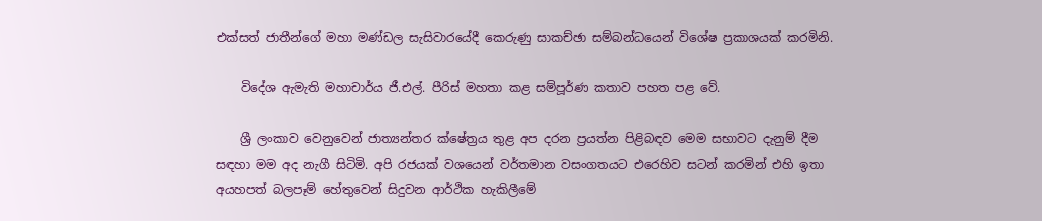එක්සත් ජාතීන්ගේ මහා මණ්ඩල සැසිවාරයේදී කෙරුණු සාකච්ඡා සම්බන්ධයෙන් විශේෂ ප්‍රකාශයක් කරමිනි.

    විදේශ ඇමැති මහාචාර්ය ජී.එල්. පීරිස් මහතා කළ සම්පූර්ණ කතාව පහත පළ වේ.

    ශ්‍රී ලංකාව වෙනුවෙන් ජාත්‍යන්තර ක්ෂේත්‍රය තුළ අප දරන ප්‍රයත්න පිළිබඳව මෙම සභාවට දැනුම් දීම සඳහා මම අද නැගී සිටිමි. අපි රජයක් වශයෙන් වර්තමාන වසංගතයට එරෙහිව සටන් කරමින් එහි ඉතා අයහපත් බලපෑම් හේතුවෙන් සිදුවන ආර්ථික හැකිලීමේ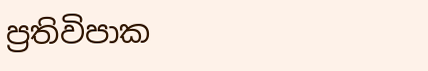ප්‍රතිවිපාක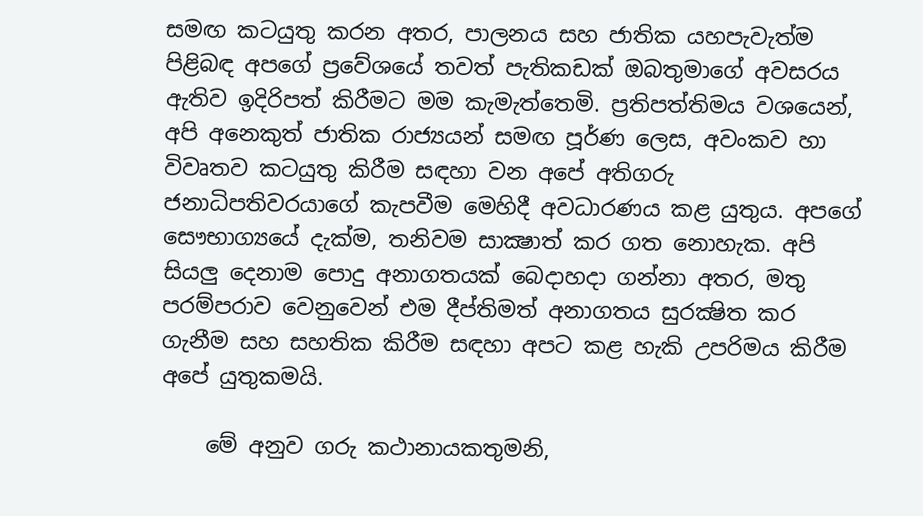සමඟ කටයුතු කරන අතර, පාලනය සහ ජාතික යහපැවැත්ම පිළිබඳ අපගේ ප්‍රවේශයේ තවත් පැතිකඩක් ඔබතුමාගේ අවසරය ඇතිව ඉදිරිපත් කිරීමට මම කැමැත්තෙමි. ප්‍රතිපත්තිමය වශයෙන්,  අපි අනෙකුත් ජාතික රාජ්‍යයන් සමඟ පූර්ණ ලෙස, අවංකව හා විවෘතව කටයුතු කිරීම සඳහා වන අපේ අතිගරු ජනාධිපතිවරයාගේ කැපවීම මෙහිදී අවධාරණය කළ යුතුය. අපගේ සෞභාග්‍යයේ දැක්ම, තනිවම සාක්‍ෂාත් කර ගත නොහැක. අපි සියලු දෙනාම පොදු අනාගතයක් බෙදාහදා ගන්නා අතර, මතු පරම්පරාව වෙනුවෙන් එම දීප්තිමත් අනාගතය සුරක්‍ෂිත කර ගැනීම සහ සහතික කිරීම සඳහා අපට කළ හැකි උපරිමය කිරීම අපේ යුතුකමයි.

    මේ අනුව ගරු කථානායකතුමනි,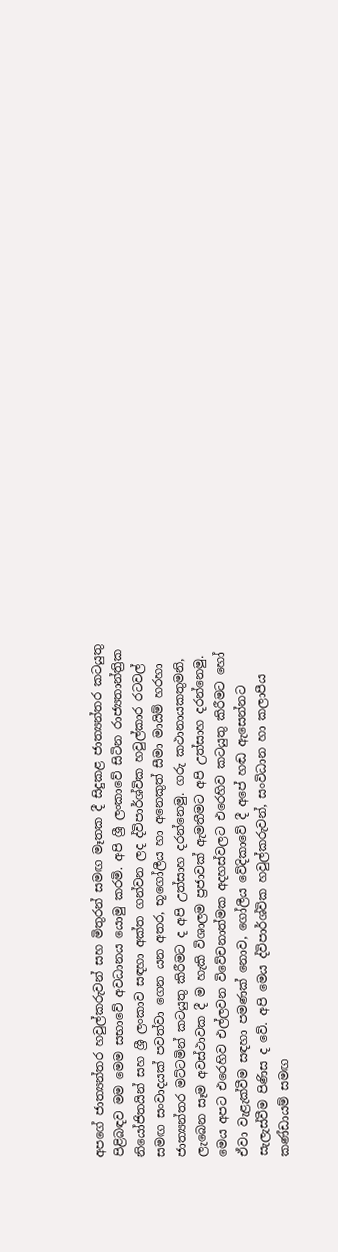අපගේ ජාත්‍යන්තර හවුල්කරුවන් සහ මිතුරන් සමඟ මෑතක දී සිදුකළ ජාත්‍යන්තර කටයුතු පිළිබඳව මම මෙම සභාවේ අවධානය යොමු කරමි. අපි ශ්‍රී ලංකාවේ සිටින රාජ්‍යතාන්ත්‍රික නියෝජිතයින් සහ ශ්‍රී ලංකාව සඳහා අක්ත ගන්වන ලද ද්විපාර්ශ්වික හවුල්කාර රටවල් සමඟ සංවාදයක් පවත්වා ගෙන යන අතර, භූගෝලීය හා අනෙකුත් සීමා මායිම් හරහා ජාත්‍යන්තර මට්ටමින් කටයුතු කිරීමට ද අපි උත්සාහ දරන්නෙමු. ගරු කථානායකතුමනි, ලැබෙන සෑම අවස්ථාවක දී ම හැකි විශාලම ප්‍රජාවක් ඇමතීමට අපි උත්සාහ දරන්නෙමු. මෙය අපට එරෙහිව එල්ලවන විවේචනාත්මක අදහස්වලට එරෙහිව කටයුතු කිරීමට හෝ ඒවා වැළැක්වීම සඳහා පමණක් නොව, ගෝලීය වේදිකාවේ දී අපේ හඬ ඇසෙන්නට සැලැස්වීම පිණිස ද වේ. අපි මෙය ද්විපාර්ශ්වික හවුල්කරුවන්, සංවිධාන හා කලාපීය කණ්ඩායම් සමඟ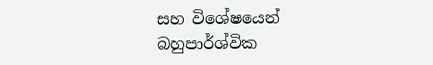සහ විශේෂයෙන් බහුපාර්ශ්වික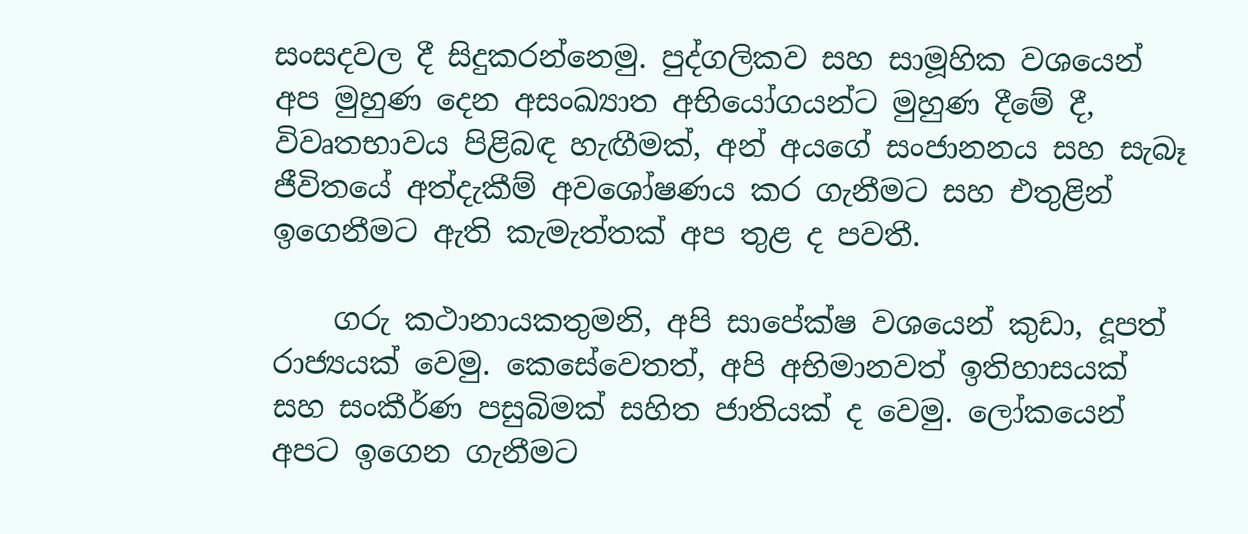සංසදවල දී සිදුකරන්නෙමු. පුද්ගලිකව සහ සාමූහික වශයෙන් අප මුහුණ දෙන අසංඛ්‍යාත අභියෝගයන්ට මුහුණ දීමේ දී, විවෘතභාවය පිළිබඳ හැඟීමක්, අන් අයගේ සංජානනය සහ සැබෑ ජීවිතයේ අත්දැකීම් අවශෝෂණය කර ගැනීමට සහ එතුළින් ඉගෙනීමට ඇති කැමැත්තක් අප තුළ ද පවතී.

    ගරු කථානායකතුමනි, අපි සාපේක්ෂ වශයෙන් කුඩා, දූපත් රාජ්‍යයක් වෙමු. කෙසේවෙතත්, අපි අභිමානවත් ඉතිහාසයක් සහ සංකීර්ණ පසුබිමක් සහිත ජාතියක් ද වෙමු. ලෝකයෙන් අපට ඉගෙන ගැනීමට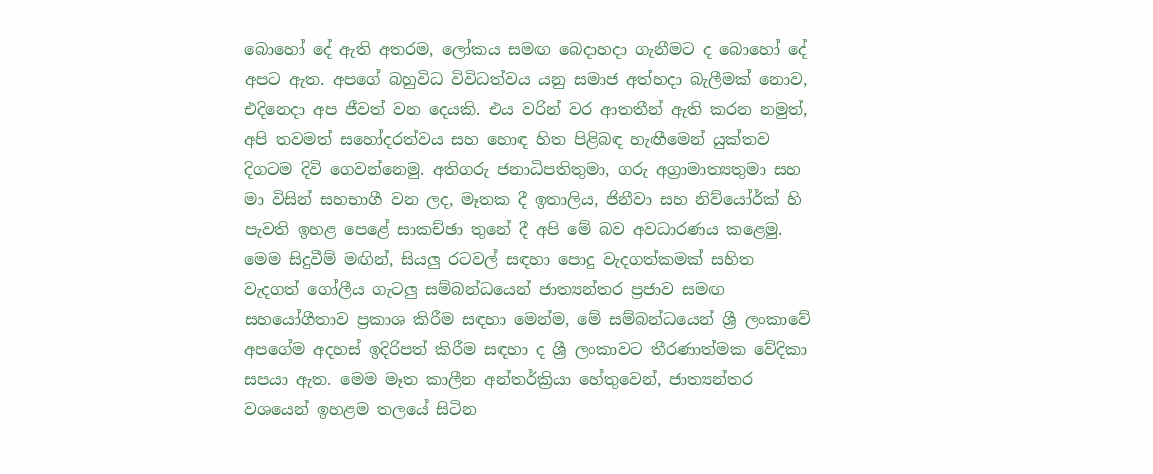බොහෝ දේ ඇති අතරම, ලෝකය සමඟ බෙදාහදා ගැනීමට ද බොහෝ දේ අපට ඇත. අපගේ බහුවිධ විවිධත්වය යනු සමාජ අත්හදා බැලීමක් නොව, එදිනෙදා අප ජීවත් වන දෙයකි. එය වරින් වර ආතතීන් ඇති කරන නමුත්, අපි තවමත් සහෝදරත්වය සහ හොඳ හිත පිළිබඳ හැඟීමෙන් යුක්තව දිගටම දිවි ගෙවන්නෙමු. අතිගරු ජනාධිපතිතුමා, ගරු අග්‍රාමාත්‍යතුමා සහ මා විසින් සහභාගී වන ලද, මෑතක දී ඉතාලිය, ජිනීවා සහ නිව්යෝර්ක් හි පැවති ඉහළ පෙළේ සාකච්ඡා තුනේ දී අපි මේ බව අවධාරණය කළෙමු. මෙම සිදුවීම් මඟින්, සියලු රටවල් සඳහා පොදු වැදගත්කමක් සහිත වැදගත් ගෝලීය ගැටලු සම්බන්ධයෙන් ජාත්‍යන්තර ප්‍රජාව සමඟ සහයෝගීතාව ප්‍රකාශ කිරීම සඳහා මෙන්ම, මේ සම්බන්ධයෙන් ශ්‍රී ලංකාවේ අපගේම අදහස් ඉදිරිපත් කිරීම සඳහා ද ශ්‍රී ලංකාවට තීරණාත්මක වේදිකා සපයා ඇත. මෙම මෑත කාලීන අන්තර්ක්‍රියා හේතුවෙන්, ජාත්‍යන්තර වශයෙන් ඉහළම තලයේ සිටින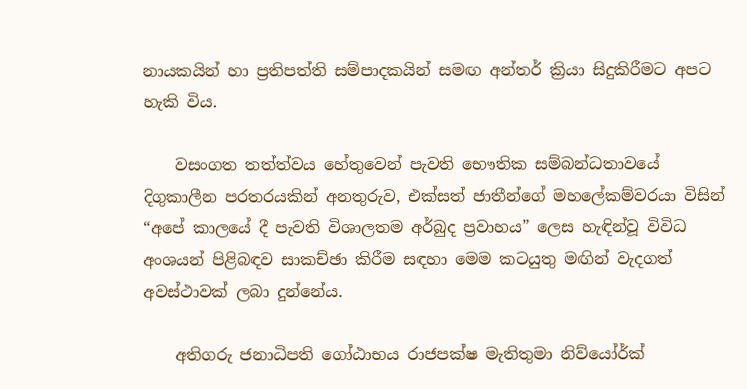නායකයින් හා ප්‍රතිපත්ති සම්පාදකයින් සමඟ අන්තර් ක්‍රියා සිදුකිරීමට අපට හැකි විය.

    වසංගත තත්ත්වය හේතුවෙන් පැවති භෞතික සම්බන්ධතාවයේ දිගුකාලීන පරතරයකින් අනතුරුව, එක්සත් ජාතීන්ගේ මහලේකම්වරයා විසින් “අපේ කාලයේ දී පැවති විශාලතම අර්බුද ප්‍රවාහය” ලෙස හැඳින්වූ විවිධ අංශයන් පිළිබඳව සාකච්ඡා කිරීම සඳහා මෙම කටයුතු මඟින් වැදගත් අවස්ථාවක් ලබා දුන්නේය.

    අතිගරු ජනාධිපති ගෝඨාභය රාජපක්ෂ මැතිතුමා නිව්යෝර්ක්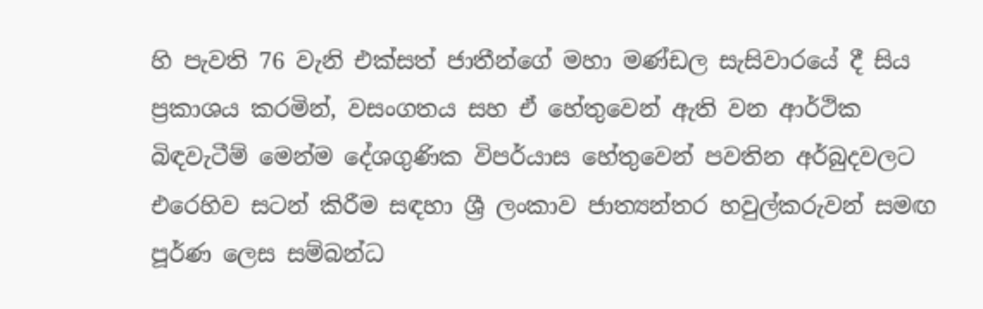හි පැවති 76 වැනි එක්සත් ජාතීන්ගේ මහා මණ්ඩල සැසිවාරයේ දී සිය ප්‍රකාශය කරමින්, වසංගතය සහ ඒ හේතුවෙන් ඇති වන ආර්ථික බිඳවැටීම් මෙන්ම දේශගුණික විපර්යාස හේතුවෙන් පවතින අර්බුදවලට එරෙහිව සටන් කිරීම සඳහා ශ්‍රී ලංකාව ජාත්‍යන්තර හවුල්කරුවන් සමඟ පූර්ණ ලෙස සම්බන්ධ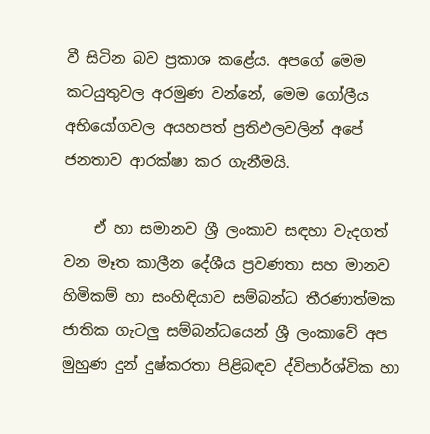වී සිටින බව ප්‍රකාශ කළේය. අපගේ මෙම කටයුතුවල අරමුණ වන්නේ, මෙම ගෝලීය අභියෝගවල අයහපත් ප්‍රතිඵලවලින් අපේ ජනතාව ආරක්ෂා කර ගැනීමයි.

    ඒ හා සමානව ශ්‍රී ලංකාව සඳහා වැදගත් වන මෑත කාලීන දේශීය ප්‍රවණතා සහ මානව හිමිකම් හා සංහිඳියාව සම්බන්ධ තීරණාත්මක ජාතික ගැටලු සම්බන්ධයෙන් ශ්‍රී ලංකාවේ අප මුහුණ දුන් දුෂ්කරතා පිළිබඳව ද්විපාර්ශ්වික හා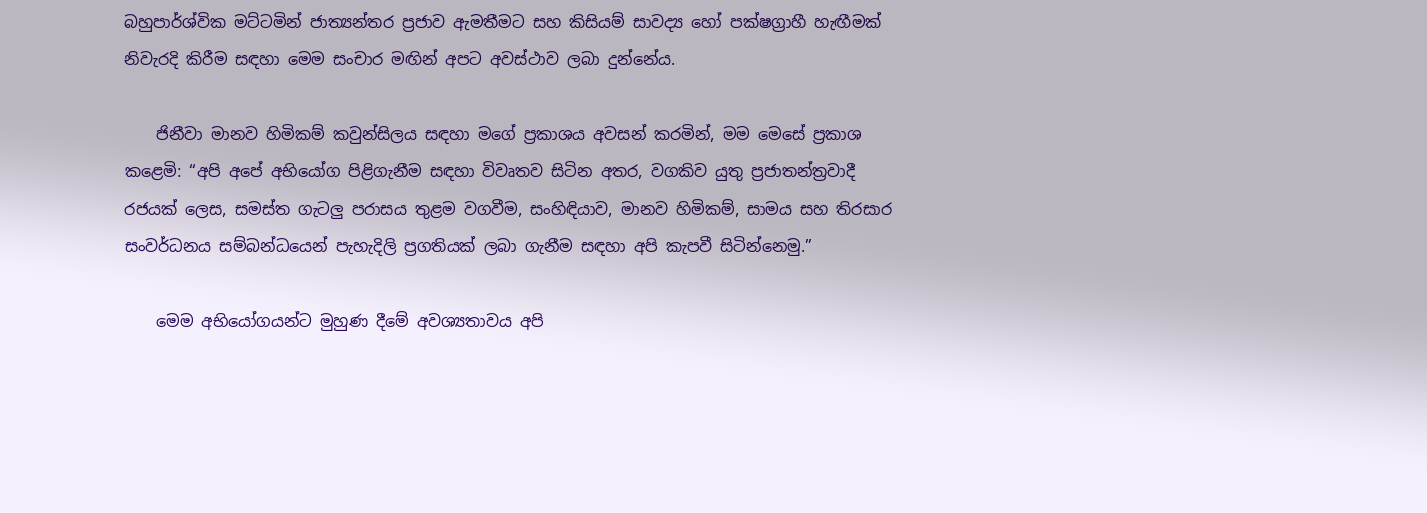බහුපාර්ශ්වික මට්ටමින් ජාත්‍යන්තර ප්‍රජාව ඇමතීමට සහ කිසියම් සාවද්‍ය හෝ පක්ෂග්‍රාහී හැඟීමක් නිවැරදි කිරීම සඳහා මෙම සංචාර මඟින් අපට අවස්ථාව ලබා දුන්නේය.

    ජිනීවා මානව හිමිකම් කවුන්සිලය සඳහා මගේ ප්‍රකාශය අවසන් කරමින්, මම මෙසේ ප්‍රකාශ කළෙමි: “අපි අපේ අභියෝග පිළිගැනීම සඳහා විවෘතව සිටින අතර, වගකිව යුතු ප්‍රජාතන්ත්‍රවාදී රජයක් ලෙස, සමස්ත ගැටලු පරාසය තුළම වගවීම, සංහිඳියාව, මානව හිමිකම්, සාමය සහ තිරසාර සංවර්ධනය සම්බන්ධයෙන් පැහැදිලි ප්‍රගතියක් ලබා ගැනීම සඳහා අපි කැපවී සිටින්නෙමු.”

    මෙම අභියෝගයන්ට මුහුණ දීමේ අවශ්‍යතාවය අපි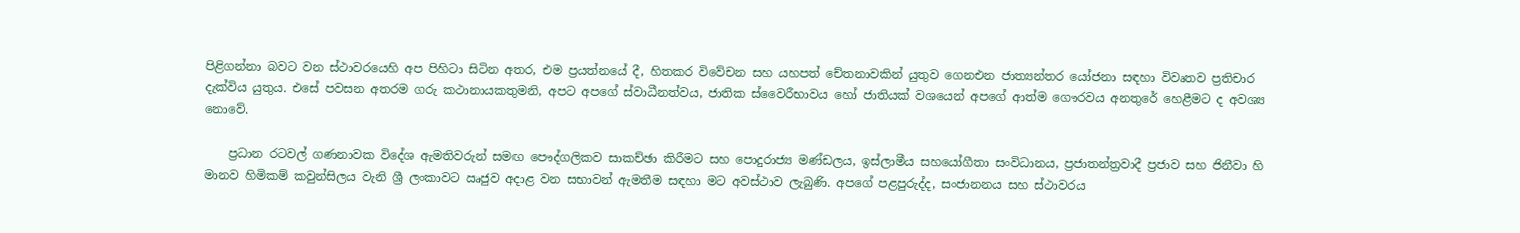පිළිගන්නා බවට වන ස්ථාවරයෙහි අප පිහිටා සිටින අතර, එම ප්‍රයත්නයේ දී, හිතකර විවේචන සහ යහපත් චේතනාවකින් යුතුව ගෙනඑන ජාත්‍යන්තර යෝජනා සඳහා විවෘතව ප්‍රතිචාර දැක්විය යුතුය. එසේ පවසන අතරම ගරු කථානායකතුමනි, අපට අපගේ ස්වාධීනත්වය, ජාතික ස්වෛරීභාවය හෝ ජාතියක් වශයෙන් අපගේ ආත්ම ගෞරවය අනතුරේ හෙළීමට ද අවශ්‍ය නොවේ.

    ප්‍රධාන රටවල් ගණනාවක විදේශ ඇමතිවරුන් සමඟ පෞද්ගලිකව සාකච්ඡා කිරීමට සහ පොදුරාජ්‍ය මණ්ඩලය, ඉස්ලාමීය සහයෝගීතා සංවිධානය, ප්‍රජාතන්ත්‍රවාදී ප්‍රජාව සහ ජිනීවා හි මානව හිමිකම් කවුන්සිලය වැනි ශ්‍රී ලංකාවට ඍජුව අදාළ වන සභාවන් ඇමතීම සඳහා මට අවස්ථාව ලැබුණි. අපගේ පළපුරුද්ද, සංජානනය සහ ස්ථාවරය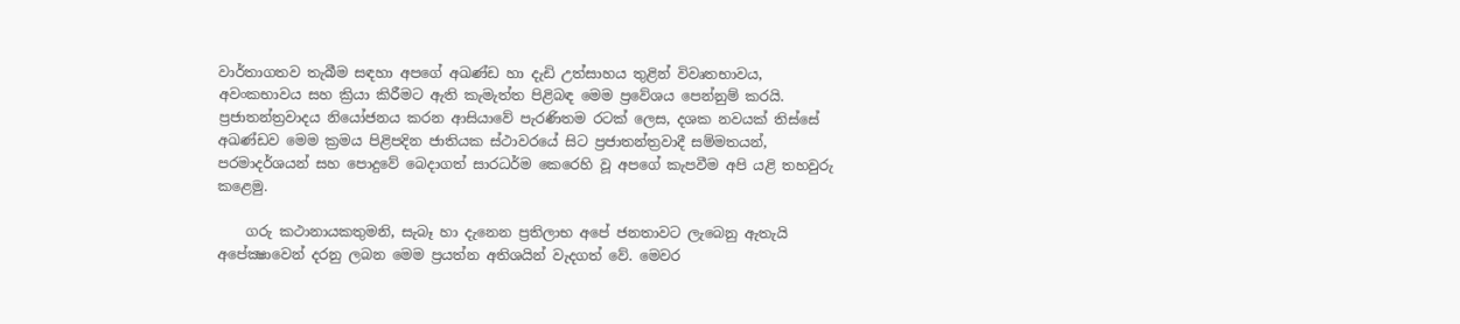වාර්තාගතව තැබීම සඳහා අපගේ අඛණ්ඩ හා දැඩි උත්සාහය තුළින් විවෘතභාවය, අවංකභාවය සහ ක්‍රියා කිරීමට ඇති කැමැත්ත පිළිබඳ මෙම ප්‍රවේශය පෙන්නුම් කරයි. ප්‍රජාතන්ත්‍රවාදය නියෝජනය කරන ආසියාවේ පැරණිතම රටක් ලෙස, දශක නවයක් තිස්සේ අඛණ්ඩව මෙම ක්‍රමය පිළිපදින ජාතියක ස්ථාවරයේ සිට ප්‍රජාතන්ත්‍රවාදී සම්මතයන්, පරමාදර්ශයන් සහ පොදුවේ බෙදාගත් සාරධර්ම කෙරෙහි වූ අපගේ කැපවීම අපි යළි තහවුරු කළෙමු.

    ගරු කථානායකතුමනි, සැබෑ හා දැනෙන ප්‍රතිලාභ අපේ ජනතාවට ලැබෙනු ඇතැයි අපේක්‍ෂාවෙන් දරනු ලබන මෙම ප්‍රයත්න අතිශයින් වැදගත් වේ. මෙවර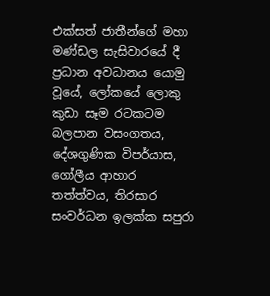එක්සත් ජාතීන්ගේ මහා මණ්ඩල සැසිවාරයේ දී ප්‍රධාන අවධානය යොමු වූයේ, ලෝකයේ ලොකු කුඩා සෑම රටකටම බලපාන වසංගතය, දේශගුණික විපර්යාස, ගෝලීය ආහාර තත්ත්වය, තිරසාර සංවර්ධන ඉලක්ක සපුරා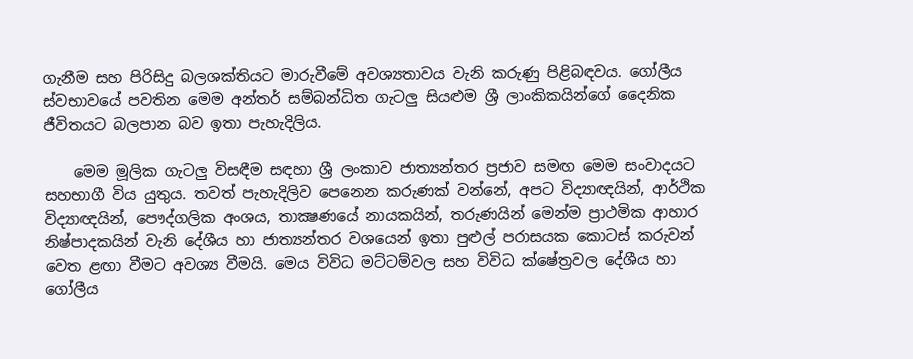ගැනීම සහ පිරිසිදු බලශක්තියට මාරුවීමේ අවශ්‍යතාවය වැනි කරුණු පිළිබඳවය. ගෝලීය ස්වභාවයේ පවතින මෙම අන්තර් සම්බන්ධිත ගැටලු සියළුම ශ්‍රී ලාංකිකයින්ගේ දෛනික ජීවිතයට බලපාන බව ඉතා පැහැදිලිය.

    මෙම මූලික ගැටලු විසඳීම සඳහා ශ්‍රී ලංකාව ජාත්‍යන්තර ප්‍රජාව සමඟ මෙම සංවාදයට සහභාගී විය යුතුය. තවත් පැහැදිලිව පෙනෙන කරුණක් වන්නේ, අපට විද්‍යාඥයින්, ආර්ථික විද්‍යාඥයින්, පෞද්ගලික අංශය, තාක්‍ෂණයේ නායකයින්, තරුණයින් මෙන්ම ප්‍රාථමික ආහාර නිෂ්පාදකයින් වැනි දේශීය හා ජාත්‍යන්තර වශයෙන් ඉතා පුළුල් පරාසයක කොටස් කරුවන් වෙත ළඟා වීමට අවශ්‍ය වීමයි. මෙය විවිධ මට්ටම්වල සහ විවිධ ක්ෂේත්‍රවල දේශීය හා ගෝලීය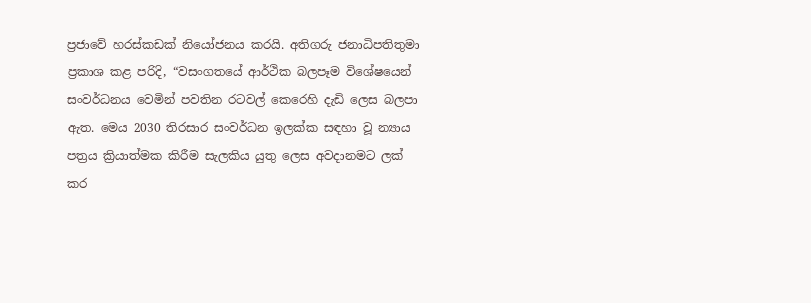ප්‍රජාවේ හරස්කඩක් නියෝජනය කරයි. අතිගරු ජනාධිපතිතුමා ප්‍රකාශ කළ පරිදි, “වසංගතයේ ආර්ථික බලපෑම විශේෂයෙන් සංවර්ධනය වෙමින් පවතින රටවල් කෙරෙහි දැඩි ලෙස බලපා ඇත. මෙය 2030 තිරසාර සංවර්ධන ඉලක්ක සඳහා වූ න්‍යාය පත්‍රය ක්‍රියාත්මක කිරීම සැලකිය යුතු ලෙස අවදානමට ලක් කර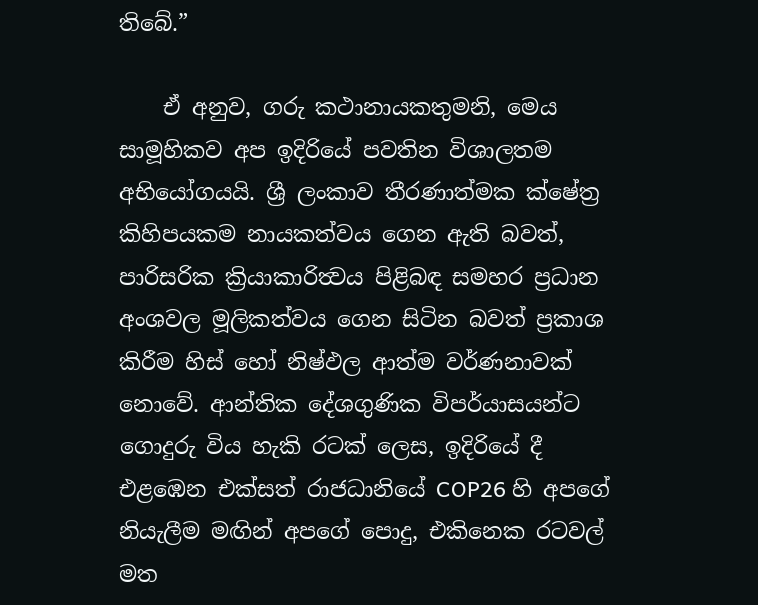තිබේ.”

    ඒ අනුව, ගරු කථානායකතුමනි, මෙය සාමූහිකව අප ඉදිරියේ පවතින විශාලතම අභියෝගයයි. ශ්‍රී ලංකාව තීරණාත්මක ක්ෂේත්‍ර කිහිපයකම නායකත්වය ගෙන ඇති බවත්, පාරිසරික ක්‍රියාකාරිත්‍වය පිළිබඳ සමහර ප්‍රධාන අංශවල මූලිකත්වය ගෙන සිටින බවත් ප්‍රකාශ කිරීම හිස් හෝ නිෂ්ඵල ආත්ම වර්ණනාවක් නොවේ. ආන්තික දේශගුණික විපර්යාසයන්ට ගොදුරු විය හැකි රටක් ලෙස, ඉදිරියේ දී එළඹෙන එක්සත් රාජධානියේ COP26 හි අපගේ නියැලීම මඟින් අපගේ පොදු, එකිනෙක රටවල් මත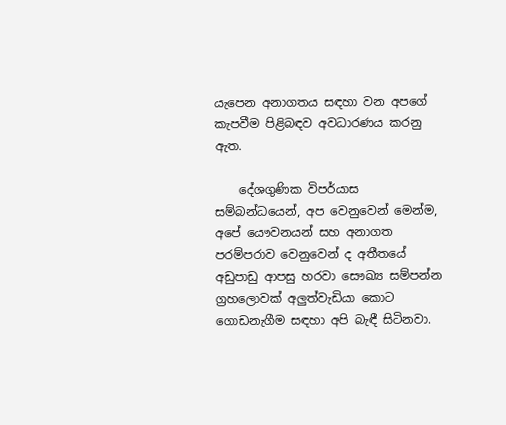යැපෙන අනාගතය සඳහා වන අපගේ කැපවීම පිළිබඳව අවධාරණය කරනු ඇත.

    දේශගුණික විපර්යාස සම්බන්ධයෙන්, අප වෙනුවෙන් මෙන්ම, අපේ යෞවනයන් සහ අනාගත පරම්පරාව වෙනුවෙන් ද අතීතයේ අඩුපාඩු ආපසු හරවා සෞඛ්‍ය සම්පන්න ග්‍රහලොවක් අලුත්වැඩියා කොට ගොඩනැගීම සඳහා අපි බැඳී සිටිනවා.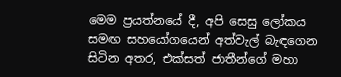මෙම ප්‍රයත්නයේ දී, අපි සෙසු ලෝකය සමඟ සහයෝගයෙන් අත්වැල් බැඳගෙන සිටින අතර, එක්සත් ජාතීන්ගේ මහා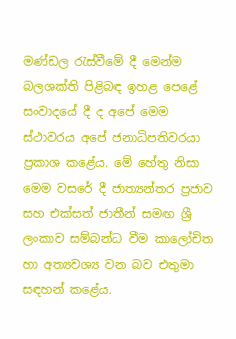මණ්ඩල රැස්වීමේ දී මෙන්ම බලශක්ති පිළිබඳ ඉහළ පෙළේ සංවාදයේ දී ද අපේ මෙම ස්ථාවරය අපේ ජනාධිපතිවරයා ප්‍රකාශ කළේය. මේ හේතු නිසා මෙම වසරේ දී ජාත්‍යන්තර ප්‍රජාව සහ එක්සත් ජාතීන් සමඟ ශ්‍රී ලංකාව සම්බන්ධ වීම කාලෝචිත හා අත්‍යවශ්‍ය වන බව එතුමා සඳහන් කළේය.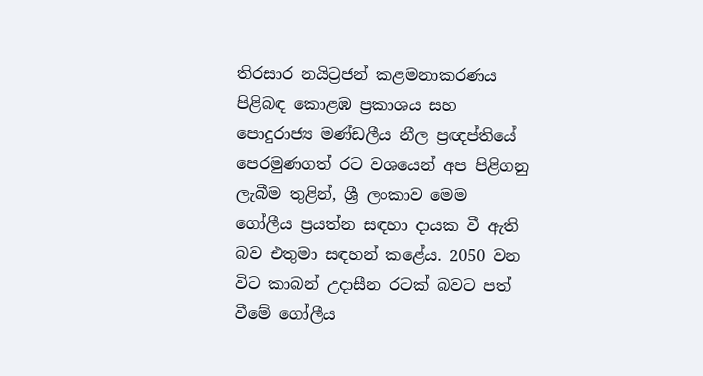තිරසාර නයිට්‍රජන් කළමනාකරණය පිළිබඳ කොළඹ ප්‍රකාශය සහ පොදුරාජ්‍ය මණ්ඩලීය නීල ප්‍රඥප්තියේ පෙරමුණගත් රට වශයෙන් අප පිළිගනු ලැබීම තුළින්, ශ්‍රී ලංකාව මෙම ගෝලීය ප්‍රයත්න සඳහා දායක වී ඇති බව එතුමා සඳහන් කළේය. 2050 වන විට කාබන් උදාසීන රටක් බවට පත් වීමේ ගෝලීය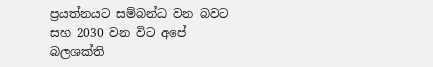ප්‍රයත්නයට සම්බන්ධ වන බවට සහ 2030 වන විට අපේ බලශක්ති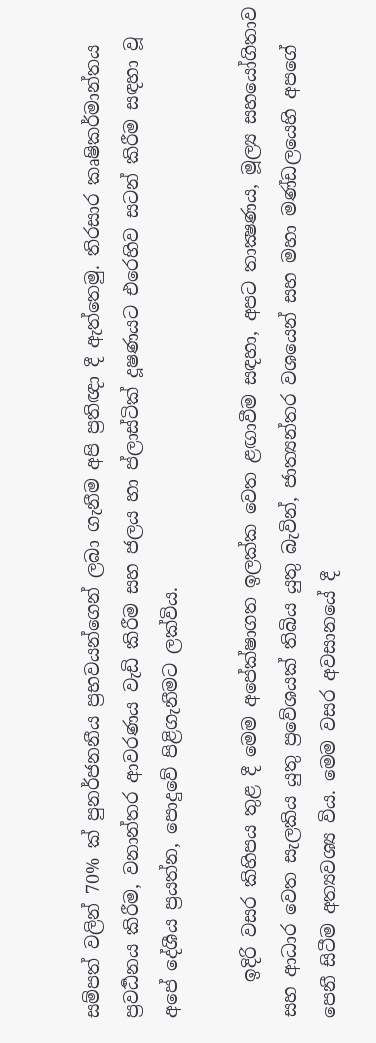සම්පත් වලින් 70% ක් පුනර්ජනනීය ප්‍රභවයන්ගෙන් ලබා ගැනීම අපි ප්‍රතිඥා දී ඇත්තෙමු. තිරසාර කෘෂිකර්මාන්තය ප්‍රවර්‍ධනය කිරීම, වනාන්තර ආවරණය වැඩි කිරීම සහ ජලය හා ප්ලාස්ටික් දූෂණයට එරෙහිව සටන් කිරීම සඳහා වූ අපේ දේශීය ප්‍රයත්න, පොදුවේ පිළිගැනීමට ලක්විය.

    ඉදිරි වසර කිහිපය තුළ දී මෙම අපේක්ෂාගත ඉලක්ක වෙත ළඟාවීම සඳහා, අපට තාක්‍ෂණය, මූල්‍ය සහයෝගිතාව සහ ආධාර වෙත සැලකිය යුතු ප්‍රවේශයක් තිබිය යුතු බැවින්, ජාත්‍යන්තර වශයෙන් සහ මහා මණ්ඩලයෙහි අපගේ පෙනී සිටීම අත්‍යවශ්‍ය විය. මෙම වසර අවසානයේ දී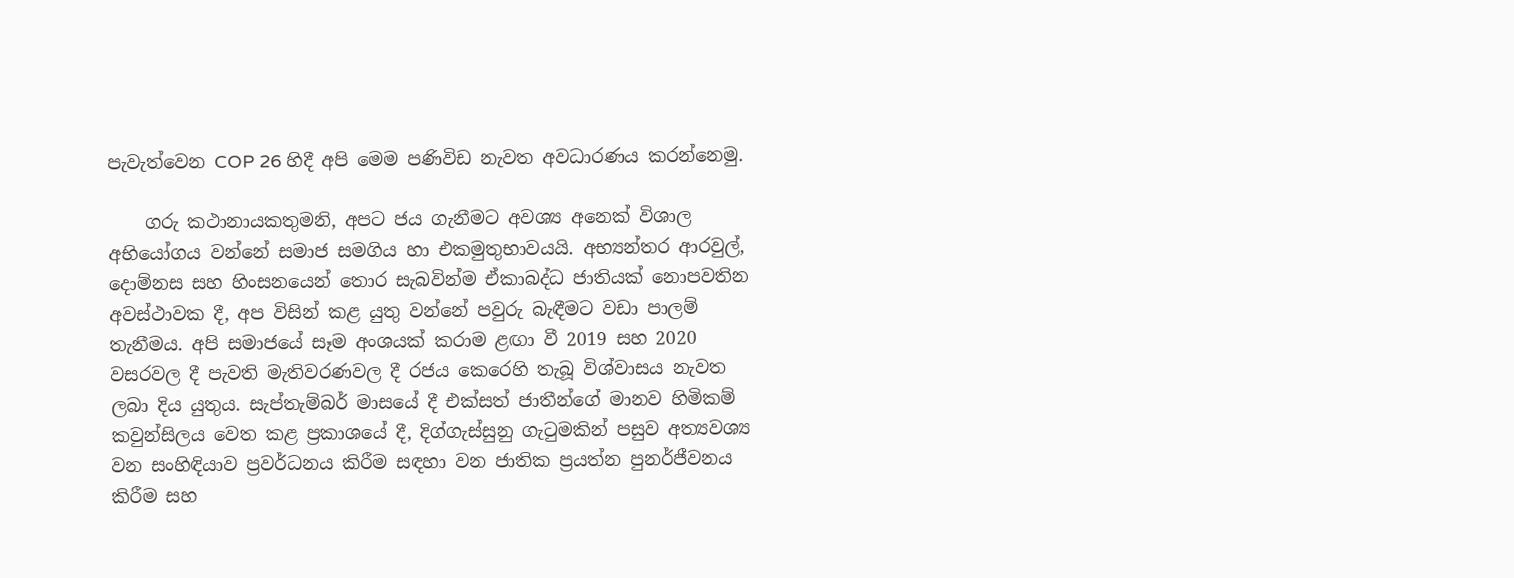පැවැත්වෙන COP 26 හිදී අපි මෙම පණිවිඩ නැවත අවධාරණය කරන්නෙමු.

    ගරු කථානායකතුමනි, අපට ජය ගැනීමට අවශ්‍ය අනෙක් විශාල අභියෝගය වන්නේ සමාජ සමගිය හා එකමුතුභාවයයි. අභ්‍යන්තර ආරවුල්, දොම්නස සහ හිංසනයෙන් තොර සැබවින්ම ඒකාබද්ධ ජාතියක් නොපවතින අවස්ථාවක දී, අප විසින් කළ යුතු වන්නේ පවුරු බැඳීමට වඩා පාලම් තැනීමය. අපි සමාජයේ සෑම අංශයක් කරාම ළඟා වී 2019 සහ 2020 වසරවල දී පැවති මැතිවරණවල දී රජය කෙරෙහි තැබූ විශ්වාසය නැවත ලබා දිය යුතුය. සැප්තැම්බර් මාසයේ දී එක්සත් ජාතීන්ගේ මානව හිමිකම් කවුන්සිලය වෙත කළ ප්‍රකාශයේ දී, දිග්ගැස්සුනු ගැටුමකින් පසුව අත්‍යවශ්‍ය වන සංහිඳියාව ප්‍රවර්ධනය කිරීම සඳහා වන ජාතික ප්‍රයත්න පුනර්ජීවනය කිරීම සහ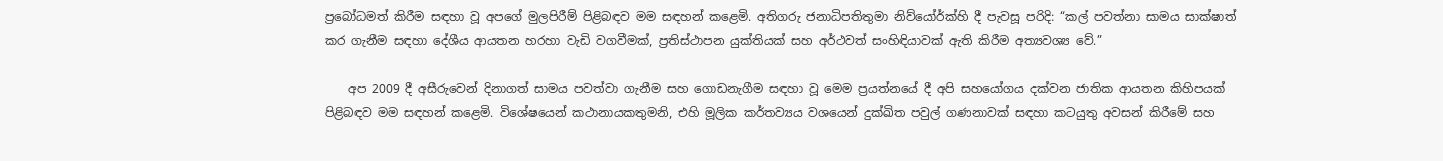ප්‍රබෝධමත් කිරීම සඳහා වූ අපගේ මුලපිරීම් පිළිබඳව මම සඳහන් කළෙමි. අතිගරු ජනාධිපතිතුමා නිව්යෝර්ක්හි දී පැවසූ පරිදි: “කල් පවත්නා සාමය සාක්ෂාත් කර ගැනීම සඳහා දේශීය ආයතන හරහා වැඩි වගවීමක්, ප්‍රතිස්ථාපන යුක්තියක් සහ අර්ථවත් සංහිඳියාවක් ඇති කිරීම අත්‍යවශ්‍ය වේ.”

    අප 2009 දී අසීරුවෙන් දිනාගත් සාමය පවත්වා ගැනීම සහ ගොඩනැගීම සඳහා වූ මෙම ප්‍රයත්නයේ දී අපි සහයෝගය දක්වන ජාතික ආයතන කිහිපයක් පිළිබඳව මම සඳහන් කළෙමි. විශේෂයෙන් කථානායකතුමනි, එහි මූලික කර්තව්‍යය වශයෙන් දුක්ඛිත පවුල් ගණනාවක් සඳහා කටයුතු අවසන් කිරීමේ සහ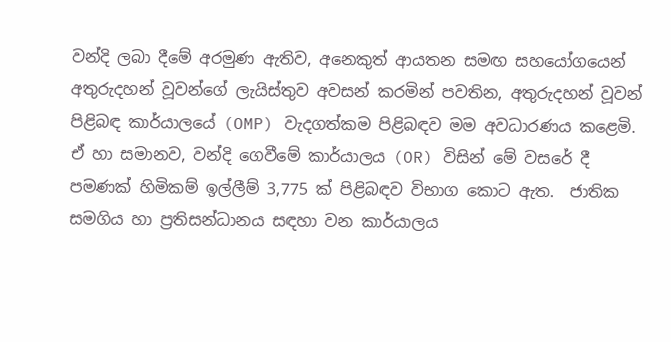වන්දි ලබා දීමේ අරමුණ ඇතිව, අනෙකුත් ආයතන සමඟ සහයෝගයෙන් අතුරුදහන් වූවන්ගේ ලැයිස්තුව අවසන් කරමින් පවතින, අතුරුදහන් වූවන් පිළිබඳ කාර්යාලයේ (OMP) වැදගත්කම පිළිබඳව මම අවධාරණය කළෙමි. ඒ හා සමානව, වන්දි ගෙවීමේ කාර්යාලය (OR) විසින් මේ වසරේ දී පමණක් හිමිකම් ඉල්ලීම් 3,775 ක් පිළිබඳව විභාග කොට ඇත.  ජාතික සමගිය හා ප්‍රතිසන්ධානය සඳහා වන කාර්යාලය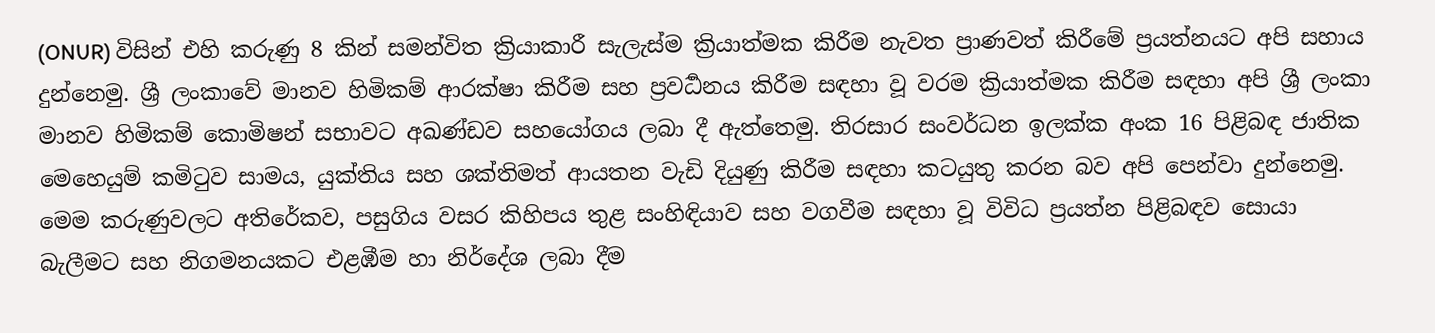(ONUR) විසින් එහි කරුණු 8 කින් සමන්විත ක්‍රියාකාරී සැලැස්ම ක්‍රියාත්මක කිරීම නැවත ප්‍රාණවත් කිරීමේ ප්‍රයත්නයට අපි සහාය දුන්නෙමු. ශ්‍රී ලංකාවේ මානව හිමිකම් ආරක්ෂා කිරීම සහ ප්‍රවර්‍ධනය කිරීම සඳහා වූ වරම ක්‍රියාත්මක කිරීම සඳහා අපි ශ්‍රී ලංකා මානව හිමිකම් කොමිෂන් සභාවට අඛණ්ඩව සහයෝගය ලබා දී ඇත්තෙමු. තිරසාර සංවර්ධන ඉලක්ක අංක 16 පිළිබඳ ජාතික මෙහෙයුම් කමිටුව සාමය, යුක්තිය සහ ශක්තිමත් ආයතන වැඩි දියුණු කිරීම සඳහා කටයුතු කරන බව අපි පෙන්වා දුන්නෙමු. මෙම කරුණුවලට අතිරේකව, පසුගිය වසර කිහිපය තුළ සංහිඳියාව සහ වගවීම සඳහා වූ විවිධ ප්‍රයත්න පිළිබඳව සොයා බැලීමට සහ නිගමනයකට එළඹීම හා නිර්දේශ ලබා දීම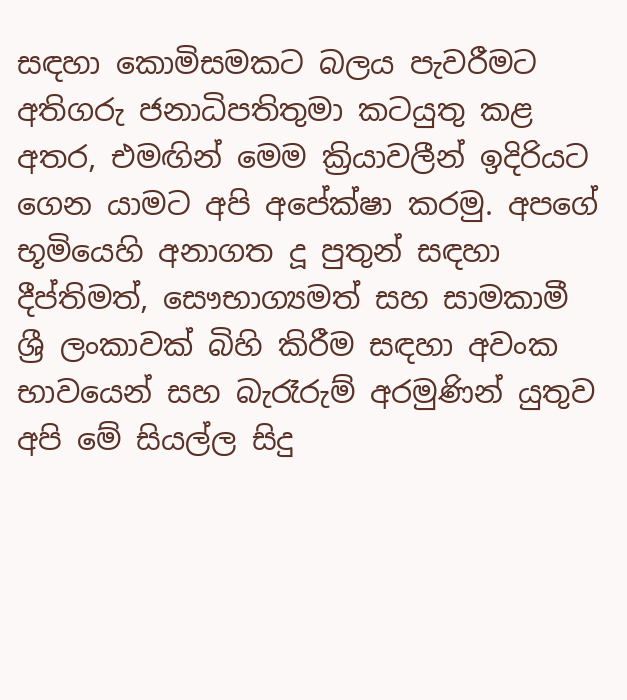සඳහා කොමිසමකට බලය පැවරීමට අතිගරු ජනාධිපතිතුමා කටයුතු කළ අතර, එමඟින් මෙම ක්‍රියාවලීන් ඉදිරියට ගෙන යාමට අපි අපේක්ෂා කරමු. අපගේ භූමියෙහි අනාගත දූ පුතුන් සඳහා දීප්තිමත්, සෞභාග්‍යමත් සහ සාමකාමී ශ්‍රී ලංකාවක් බිහි කිරීම සඳහා අවංක භාවයෙන් සහ බැරෑරුම් අරමුණින් යුතුව අපි මේ සියල්ල සිදු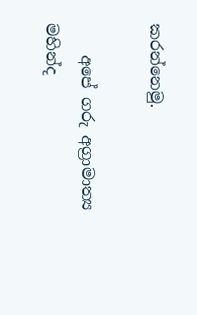කරන්නෙමු.

    අපේ ගරු අග්‍රාමාත්‍ය මහින්ද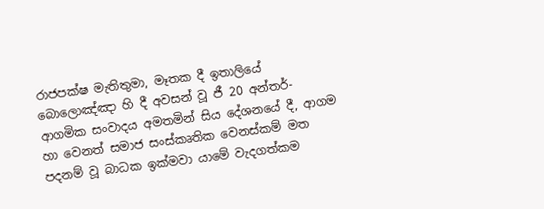රාජපක්ෂ මැතිතුමා, මෑතක දී ඉතාලියේ බොලොඤ්ඤා හි දී අවසන් වූ ජී 20 අන්තර්-ආගමික සංවාදය අමතමින් සිය දේශනයේ දී, ආගම හා වෙනත් සමාජ සංස්කෘතික වෙනස්කම් මත පදනම් වූ බාධක ඉක්මවා යාමේ වැදගත්කම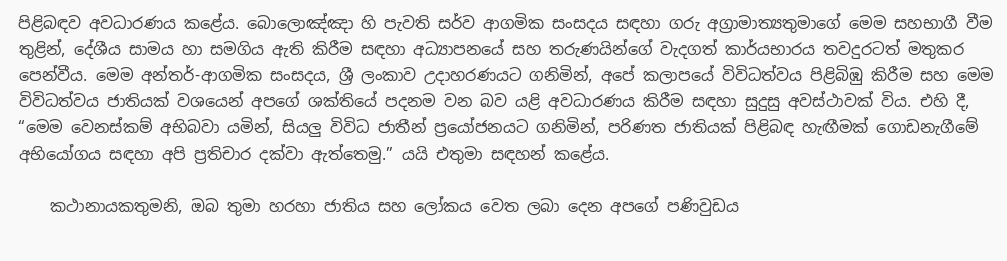පිළිබඳව අවධාරණය කළේය. බොලොඤ්ඤා හි පැවති සර්ව ආගමික සංසදය සඳහා ගරු අග්‍රාමාත්‍යතුමාගේ මෙම සහභාගී වීම තුළින්, දේශීය සාමය හා සමගිය ඇති කිරීම සඳහා අධ්‍යාපනයේ සහ තරුණයින්ගේ වැදගත් කාර්යභාරය තවදුරටත් මතුකර  පෙන්වීය. මෙම අන්තර්-ආගමික සංසදය, ශ්‍රී ලංකාව උදාහරණයට ගනිමින්, අපේ කලාපයේ විවිධත්වය පිළිබිඹු කිරීම සහ මෙම විවිධත්වය ජාතියක් වශයෙන් අපගේ ශක්තියේ පදනම වන බව යළි අවධාරණය කිරීම සඳහා සුදුසු අවස්ථාවක් විය. එහි දී, “මෙම වෙනස්කම් අභිබවා යමින්, සියලු විවිධ ජාතීන් ප්‍රයෝජනයට ගනිමින්, පරිණත ජාතියක් පිළිබඳ හැඟීමක් ගොඩනැගීමේ අභියෝගය සඳහා අපි ප්‍රතිචාර දක්වා ඇත්තෙමු.” යයි එතුමා සඳහන් කළේය.

    කථානායකතුමනි, ඔබ තුමා හරහා ජාතිය සහ ලෝකය වෙත ලබා දෙන අපගේ පණිවුඩය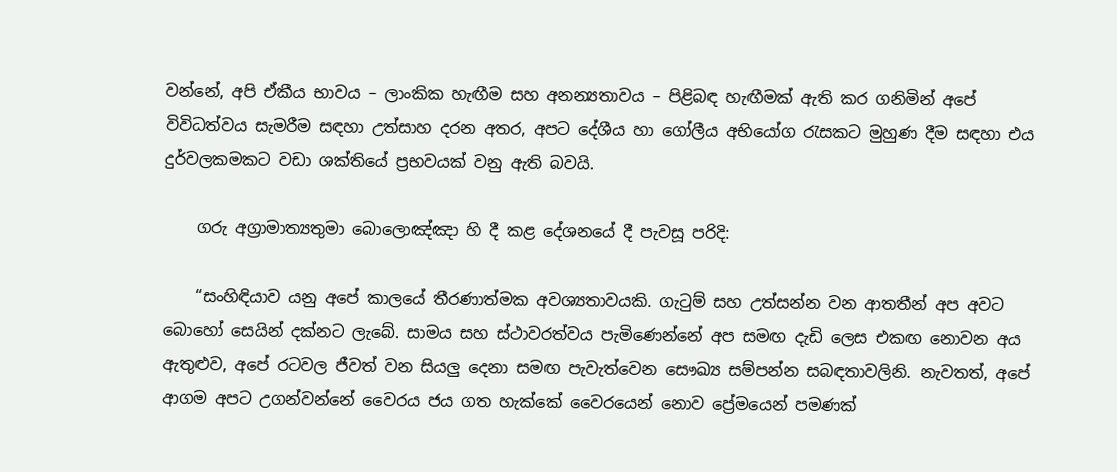වන්නේ, අපි ඒකීය භාවය – ලාංකික හැඟීම සහ අනන්‍යතාවය – පිළිබඳ හැඟීමක් ඇති කර ගනිමින් අපේ විවිධත්වය සැමරීම සඳහා උත්සාහ දරන අතර, අපට දේශීය හා ගෝලීය අභියෝග රැසකට මුහුණ දීම සඳහා එය දුර්වලකමකට වඩා ශක්තියේ ප්‍රභවයක් වනු ඇති බවයි.

    ගරු අග්‍රාමාත්‍යතුමා බොලොඤ්ඤා හි දී කළ දේශනයේ දී පැවසූ පරිදි:

    “සංහිඳියාව යනු අපේ කාලයේ තීරණාත්මක අවශ්‍යතාවයකි. ගැටුම් සහ උත්සන්න වන ආතතීන් අප අවට බොහෝ සෙයින් දක්නට ලැබේ. සාමය සහ ස්ථාවරත්වය පැමිණෙන්නේ අප සමඟ දැඩි ලෙස එකඟ නොවන අය ඇතුළුව, අපේ රටවල ජීවත් වන සියලු දෙනා සමඟ පැවැත්වෙන සෞඛ්‍ය සම්පන්න සබඳතාවලිනි. නැවතත්, අපේ ආගම අපට උගන්වන්නේ වෛරය ජය ගත හැක්කේ වෛරයෙන් නොව ප්‍රේමයෙන් පමණක්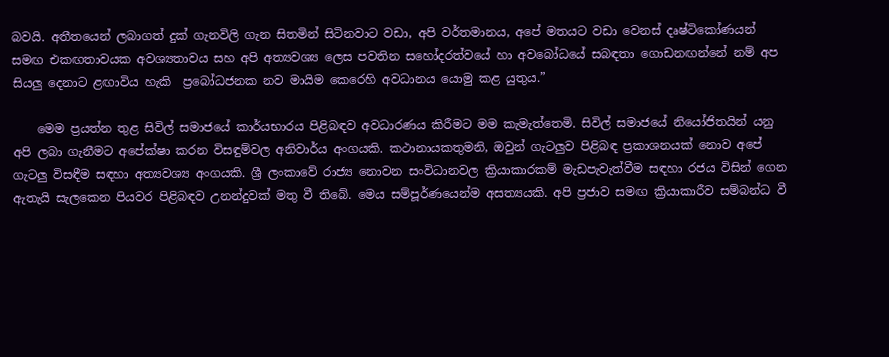බවයි. අතීතයෙන් ලබාගත් දුක් ගැනවිලි ගැන සිතමින් සිටිනවාට වඩා, අපි වර්තමානය, අපේ මතයට වඩා වෙනස් දෘෂ්ටිකෝණයන් සමඟ එකඟතාවයක අවශ්‍යතාවය සහ අපි අත්‍යවශ්‍ය ලෙස පවතින සහෝදරත්වයේ හා අවබෝධයේ සබඳතා ගොඩනඟන්නේ නම් අප සියලු දෙනාට ළඟාවිය හැකි  ප්‍රබෝධජනක නව මායිම කෙරෙහි අවධානය යොමු කළ යුතුය.”

    මෙම ප්‍රයත්න තුළ සිවිල් සමාජයේ කාර්යභාරය පිළිබඳව අවධාරණය කිරීමට මම කැමැත්තෙමි. සිවිල් සමාජයේ නියෝජිතයින් යනු අපි ලබා ගැනීමට අපේක්ෂා කරන විසඳුම්වල අනිවාර්ය අංගයකි. කථානායකතුමනි, ඔවුන් ගැටලුව පිළිබඳ ප්‍රකාශනයක් නොව අපේ ගැටලු විසඳීම සඳහා අත්‍යවශ්‍ය අංගයකි. ශ්‍රී ලංකාවේ රාජ්‍ය නොවන සංවිධානවල ක්‍රියාකාරකම් මැඩපැවැත්වීම සඳහා රජය විසින් ගෙන ඇතැයි සැලකෙන පියවර පිළිබඳව උනන්දුවක් මතු වී තිබේ. මෙය සම්පූර්ණයෙන්ම අසත්‍යයකි. අපි ප්‍රජාව සමඟ ක්‍රියාකාරීව සම්බන්ධ වී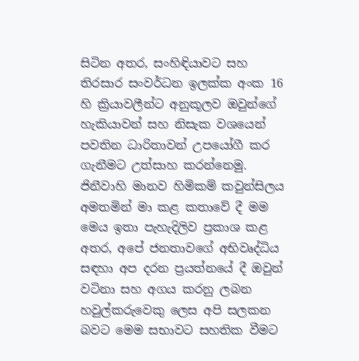සිටින අතර, සංහිඳියාවට සහ තිරසාර සංවර්ධන ඉලක්ක අංක 16 හි ක්‍රියාවලීන්ට අනුකූලව ඔවුන්ගේ හැකියාවන් සහ නිසැක වශයෙන් පවතින ධාරිතාවන් උපයෝගී කර ගැනීමට උත්සාහ කරන්නෙමු. ජිනීවාහි මානව හිමිකම් කවුන්සිලය අමතමින් මා කළ කතාවේ දී මම මෙය ඉතා පැහැදිලිව ප්‍රකාශ කළ අතර, අපේ ජනතාවගේ අභිවෘද්ධිය සඳහා අප දරන ප්‍රයත්නයේ දී ඔවුන් වටිනා සහ අගය කරනු ලබන හවුල්කරුවෙකු ලෙස අපි සලකන බවට මෙම සභාවට සහතික වීමට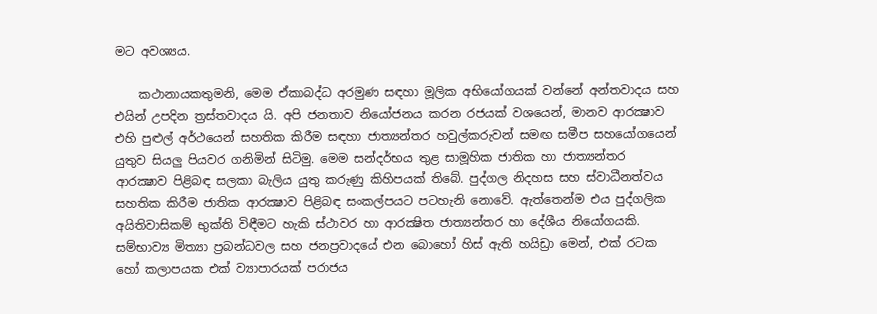මට අවශ්‍යය.

    කථානායකතුමනි, මෙම ඒකාබද්ධ අරමුණ සඳහා මූලික අභියෝගයක් වන්නේ අන්තවාදය සහ එයින් උපදින ත්‍රස්තවාදය යි. අපි ජනතාව නියෝජනය කරන රජයක් වශයෙන්, මානව ආරක්‍ෂාව එහි පුළුල් අර්ථයෙන් සහතික කිරීම සඳහා ජාත්‍යන්තර හවුල්කරුවන් සමඟ සමීප සහයෝගයෙන් යුතුව සියලු පියවර ගනිමින් සිටිමු. මෙම සන්දර්භය තුළ සාමූහික ජාතික හා ජාත්‍යන්තර ආරක්‍ෂාව පිළිබඳ සලකා බැලිය යුතු කරුණු කිහිපයක් තිබේ. පුද්ගල නිදහස සහ ස්වාධීනත්වය සහතික කිරීම ජාතික ආරක්‍ෂාව පිළිබඳ සංකල්පයට පටහැනි නොවේ. ඇත්තෙන්ම එය පුද්ගලික අයිතිවාසිකම් භුක්ති විඳීමට හැකි ස්ථාවර හා ආරක්‍ෂිත ජාත්‍යන්තර හා දේශීය නියෝගයකි. සම්භාව්‍ය මිත්‍යා ප්‍රබන්ධවල සහ ජනප්‍රවාදයේ එන බොහෝ හිස් ඇති හයිඩ්‍රා මෙන්, එක් රටක හෝ කලාපයක එක් ව්‍යාපාරයක් පරාජය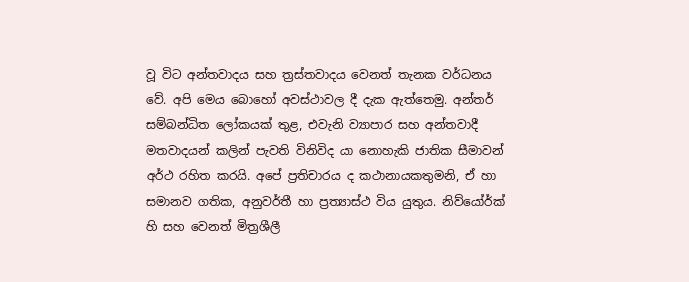වූ විට අන්තවාදය සහ ත්‍රස්තවාදය වෙනත් තැනක වර්ධනය වේ. අපි මෙය බොහෝ අවස්ථාවල දී දැක ඇත්තෙමු. අන්තර් සම්බන්ධිත ලෝකයක් තුළ, එවැනි ව්‍යාපාර සහ අන්තවාදී මතවාදයන් කලින් පැවති විනිවිද යා නොහැකි ජාතික සීමාවන් අර්ථ රහිත කරයි. අපේ ප්‍රතිචාරය ද කථානායකතුමනි, ඒ හා සමානව ගතික, අනුවර්තී හා ප්‍රත්‍යාස්ථ විය යුතුය. නිව්යෝර්ක් හි සහ වෙනත් මිත්‍රශීලී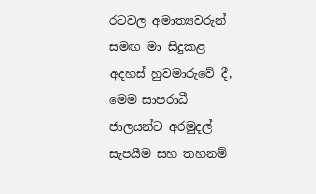රටවල අමාත්‍යවරුන් සමඟ මා සිදුකළ අදහස් හුවමාරුවේ දී, මෙම සාපරාධී ජාලයන්ට අරමුදල් සැපයීම සහ තහනම්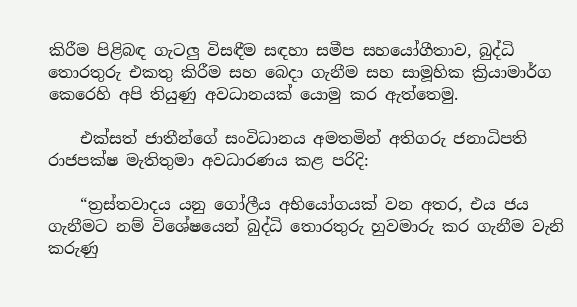කිරීම පිළිබඳ ගැටලු විසඳීම සඳහා සමීප සහයෝගීතාව, බුද්ධි තොරතුරු එකතු කිරීම සහ බෙදා ගැනීම සහ සාමූහික ක්‍රියාමාර්ග කෙරෙහි අපි තියුණු අවධානයක් යොමු කර ඇත්තෙමු.

    එක්සත් ජාතීන්ගේ සංවිධානය අමතමින් අතිගරු ජනාධිපති රාජපක්ෂ මැතිතුමා අවධාරණය කළ පරිදි:

    “ත්‍රස්තවාදය යනු ගෝලීය අභියෝගයක් වන අතර, එය ජය ගැනීමට නම් විශේෂයෙන් බුද්ධි තොරතුරු හුවමාරු කර ගැනීම වැනි කරුණු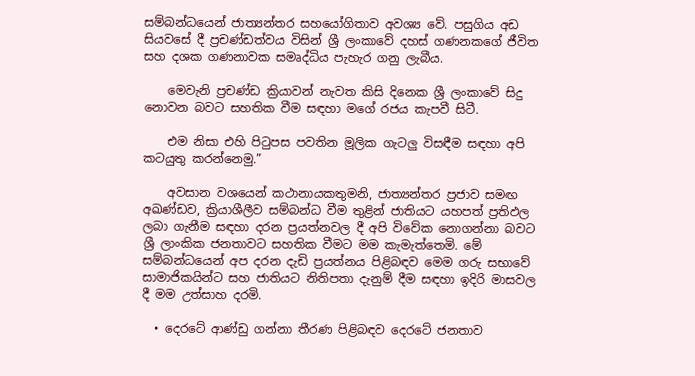සම්බන්ධයෙන් ජාත්‍යන්තර සහයෝගිතාව අවශ්‍ය වේ. පසුගිය අඩ සියවසේ දී ප්‍රචණ්ඩත්වය විසින් ශ්‍රී ලංකාවේ දහස් ගණනකගේ ජීවිත සහ දශක ගණනාවක සමෘද්ධිය පැහැර ගනු ලැබීය.

    මෙවැනි ප්‍රචණ්ඩ ක්‍රියාවන් නැවත කිසි දිනෙක ශ්‍රී ලංකාවේ සිදු නොවන බවට සහතික වීම සඳහා මගේ රජය කැපවී සිටී.

    එම නිසා එහි පිටුපස පවතින මූලික ගැටලු විසඳීම සඳහා අපි කටයුතු කරන්නෙමු.”

    අවසාන වශයෙන් කථානායකතුමනි, ජාත්‍යන්තර ප්‍රජාව සමඟ අඛණ්ඩව, ක්‍රියාශීලීව සම්බන්ධ වීම තුළින් ජාතියට යහපත් ප්‍රතිඵල ලබා ගැනීම සඳහා දරන ප්‍රයත්නවල දී අපි විවේක නොගන්නා බවට ශ්‍රී ලාංකික ජනතාවට සහතික වීමට මම කැමැත්තෙමි. මේ සම්බන්ධයෙන් අප දරන දැඩි ප්‍රයත්නය පිළිබඳව මෙම ගරු සභාවේ සාමාජිකයින්ට සහ ජාතියට නිතිපතා දැනුම් දීම සඳහා ඉදිරි මාසවල දී මම උත්සාහ දරමි.

  • දෙරටේ ආණ්ඩු ගන්නා තීරණ පිළිබඳව දෙරටේ ජනතාව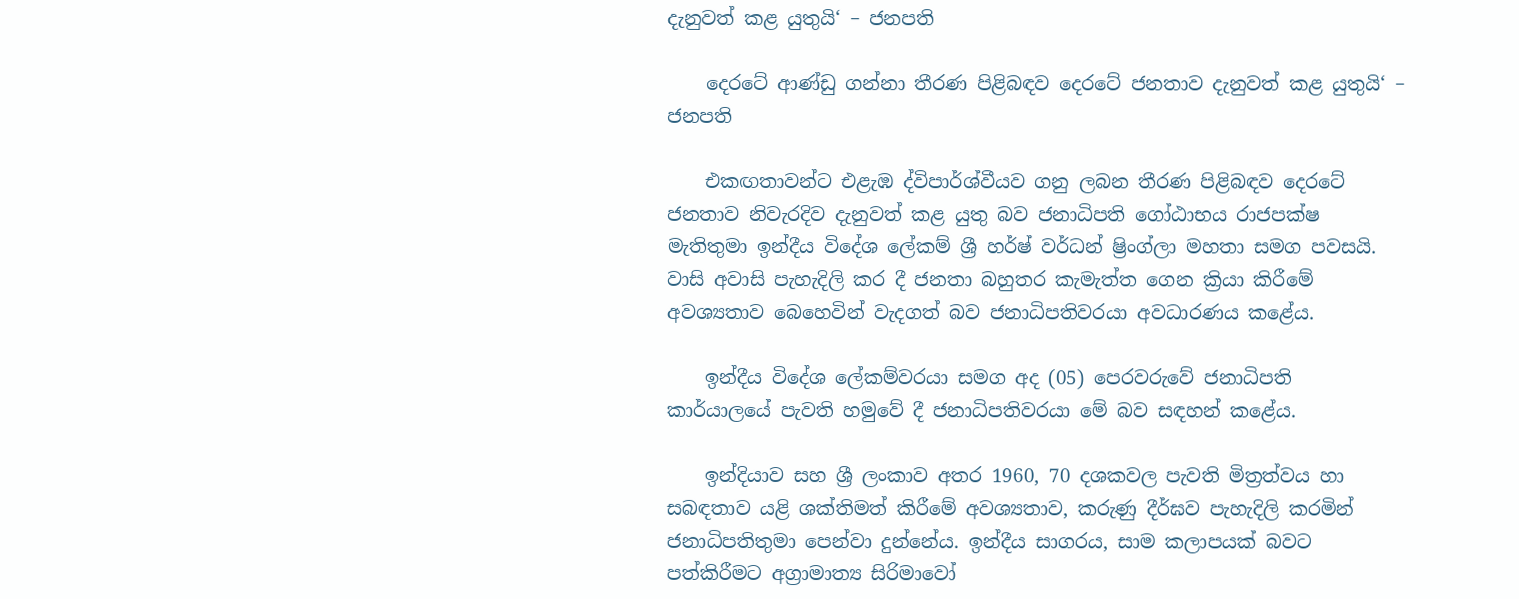දැනුවත් කළ යුතුයි‘ – ජනපති

    දෙරටේ ආණ්ඩු ගන්නා තීරණ පිළිබඳව දෙරටේ ජනතාව දැනුවත් කළ යුතුයි‘ – ජනපති

    එකඟතාවන්ට එළැඹ ද්විපාර්ශ්වීයව ගනු ලබන තීරණ පිළිබඳව දෙරටේ ජනතාව නිවැරදිව දැනුවත් කළ යුතු බව ජනාධිපති ගෝඨාභය රාජපක්ෂ මැතිතුමා ඉන්දීය විදේශ ලේකම් ශ්‍රී හර්ෂ් වර්ධන් ෂ්‍රිංග්ලා මහතා සමග පවසයි. වාසි අවාසි පැහැදිලි කර දී ජනතා බහුතර කැමැත්ත ගෙන ක්‍රියා කිරීමේ අවශ්‍යතාව බෙහෙවින් වැදගත් බව ජනාධිපතිවරයා අවධාරණය කළේය.

    ඉන්දීය විදේශ ලේකම්වරයා සමග අද (05) පෙරවරුවේ ජනාධිපති කාර්යාලයේ පැවති හමුවේ දී ජනාධිපතිවරයා මේ බව සඳහන් කළේය.

    ඉන්දියාව සහ ශ්‍රී ලංකාව අතර 1960, 70 දශකවල පැවති මිත්‍රත්වය හා සබඳතාව යළි ශක්තිමත් කිරීමේ අවශ්‍යතාව, කරුණු දීර්ඝව පැහැදිලි කරමින් ජනාධිපතිතුමා පෙන්වා දුන්නේය. ඉන්දීය සාගරය, සාම කලාපයක් බවට පත්කිරීමට අග්‍රාමාත්‍ය සිරිමාවෝ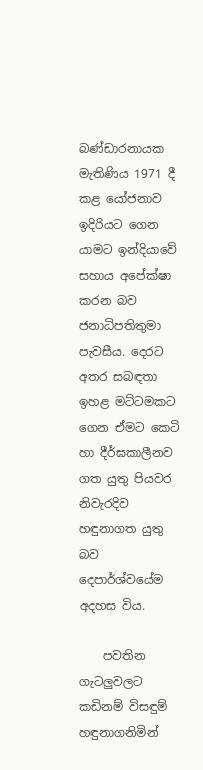බණ්ඩාරනායක මැතිණිය 1971 දී කළ යෝජනාව ඉදිරියට ගෙන යාමට ඉන්දියාවේ සහාය අපේක්ෂා කරන බව ජනාධිපතිතුමා පැවසීය. දෙරට අතර සබඳතා ඉහළ මට්ටමකට ගෙන ඒමට කෙටි හා දීර්ඝකාලීනව ගත යුතු පියවර නිවැරදිව හඳුනාගත යුතු බව දෙපාර්ශ්වයේම අදහස විය.

    පවතින ගැටලුවලට කඩිනම් විසඳුම් හඳුනාගනිමින්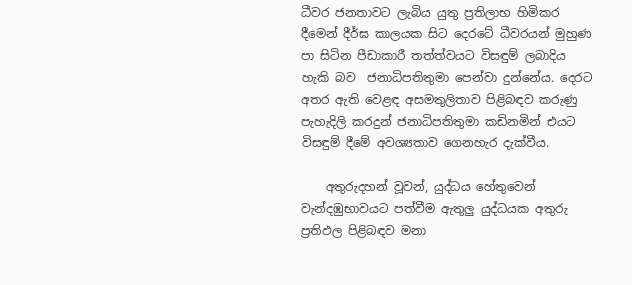ධීවර ජනතාවට ලැබිය යුතු ප්‍රතිලාභ හිමිකර දීමෙන් දීර්ඝ කාලයක සිට දෙරටේ ධීවරයන් මුහුණ පා සිටින පීඩාකාරී තත්ත්වයට විසඳුම් ලබාදිය හැකි බව  ජනාධිපතිතුමා පෙන්වා දුන්නේය. දෙරට අතර ඇති වෙළඳ අසමතුලිතාව පිළිබඳව කරුණු පැහැදිලි කරදුන් ජනාධිපතිතුමා කඩිනමින් එයට විසඳුම් දීමේ අවශ්‍යතාව ගෙනහැර දැක්වීය.

    අතුරුදහන් වූවන්, යුද්ධය හේතුවෙන් වැන්දඹුභාවයට පත්වීම ඇතුලු යුද්ධයක අතුරු ප්‍රතිඵල පිළිබඳව මනා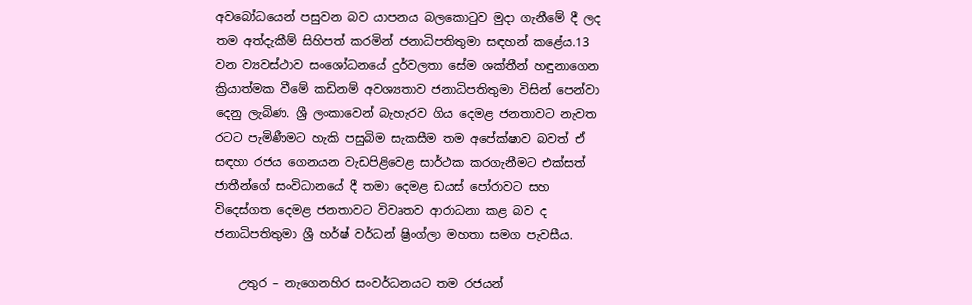අවබෝධයෙන් පසුවන බව යාපනය බලකොටුව මුදා ගැනීමේ දී ලද තම අත්දැකීම් සිහිපත් කරමින් ජනාධිපතිතුමා සඳහන් කළේය.13 වන ව්‍යවස්ථාව සංශෝධනයේ දුර්වලතා සේම ශක්තීන් හඳුනාගෙන ක්‍රියාත්මක වීමේ කඩිනම් අවශ්‍යතාව ජනාධිපතිතුමා විසින් පෙන්වා දෙනු ලැබිණ. ශ්‍රී ලංකාවෙන් බැහැරව ගිය දෙමළ ජනතාවට නැවත රටට පැමිණීමට හැකි පසුබිම සැකසීම තම අපේක්ෂාව බවත් ඒ සඳහා රජය ගෙනයන වැඩපිළිවෙළ සාර්ථක කරගැනීමට එක්සත් ජාතීන්ගේ සංවිධානයේ දී තමා දෙමළ ඩයස් පෝරාවට සහ විදෙස්ගත දෙමළ ජනතාවට විවෘතව ආරාධනා කළ බව ද ජනාධිපතිතුමා ශ්‍රී හර්ෂ් වර්ධන් ෂ්‍රිංග්ලා මහතා සමග පැවසීය.

    උතුර – නැගෙනහිර සංවර්ධනයට තම රජයන්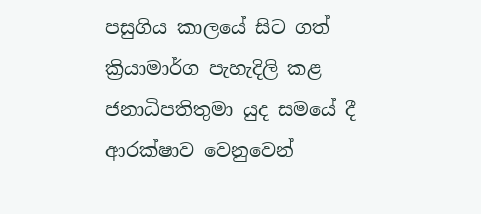පසුගිය කාලයේ සිට ගත් ක්‍රියාමාර්ග පැහැදිලි කළ ජනාධිපතිතුමා යුද සමයේ දී ආරක්ෂාව වෙනුවෙන්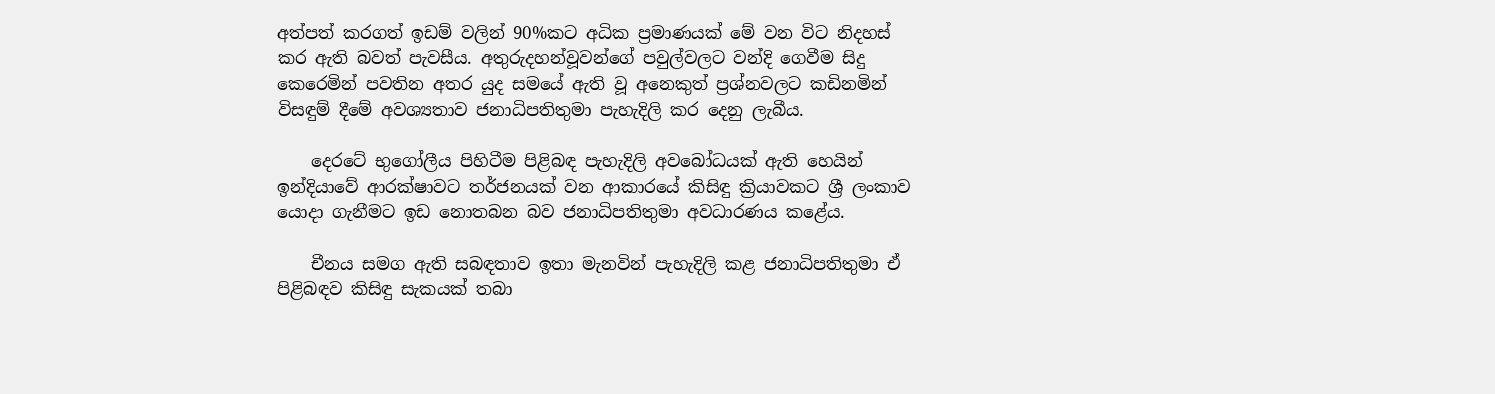අත්පත් කරගත් ඉඩම් වලින් 90%කට අධික ප්‍රමාණයක් මේ වන විට නිදහස් කර ඇති බවත් පැවසීය. අතුරුදහන්වූවන්ගේ පවුල්වලට වන්දි ගෙවීම සිදු කෙරෙමින් පවතින අතර යුද සමයේ ඇති වූ අනෙකුත් ප්‍රශ්නවලට කඩිනමින් විසඳුම් දීමේ අවශ්‍යතාව ජනාධිපතිතුමා පැහැදිලි කර දෙනු ලැබීය.

    දෙරටේ භුගෝලීය පිහිටීම පිළිබඳ පැහැදිලි අවබෝධයක් ඇති හෙයින් ඉන්දියාවේ ආරක්ෂාවට තර්ජනයක් වන ආකාරයේ කිසිඳු ක්‍රියාවකට ශ්‍රී ලංකාව යොදා ගැනීමට ඉඩ නොතබන බව ජනාධිපතිතුමා අවධාරණය කළේය.

    චීනය සමග ඇති සබඳතාව ඉතා මැනවින් පැහැදිලි කළ ජනාධිපතිතුමා ඒ පිළිබඳව කිසිඳු සැකයක් තබා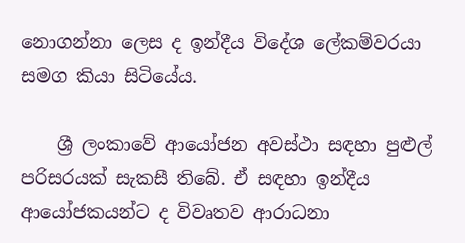නොගන්නා ලෙස ද ඉන්දීය විදේශ ලේකම්වරයා සමග කියා සිටියේය.

    ශ්‍රී ලංකාවේ ආයෝජන අවස්ථා සඳහා පුළුල් පරිසරයක් සැකසී තිබේ. ඒ සඳහා ඉන්දීය ආයෝජකයන්ට ද විවෘතව ආරාධනා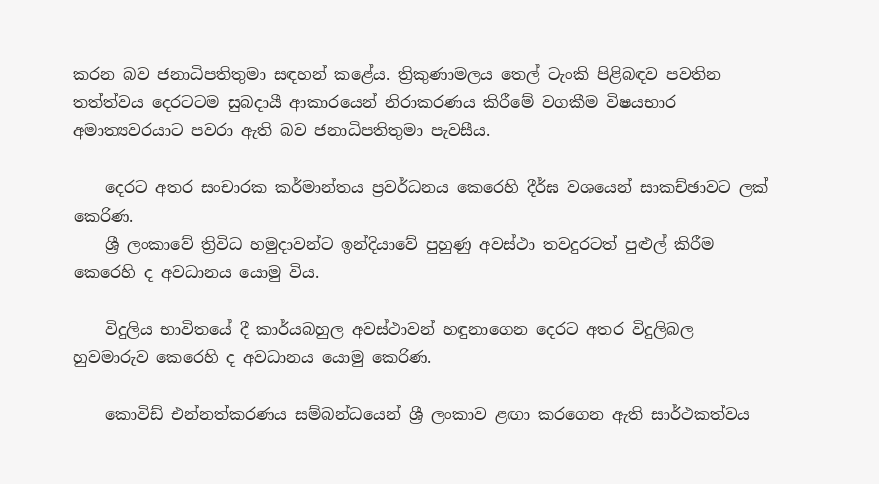කරන බව ජනාධිපතිතුමා සඳහන් කළේය. ත්‍රිකුණාමලය තෙල් ටැංකි පිළිබඳව පවතින තත්ත්වය දෙරටටම සුබදායී ආකාරයෙන් නිරාකරණය කිරීමේ වගකීම විෂයභාර අමාත්‍යවරයාට පවරා ඇති බව ජනාධිපතිතුමා පැවසීය.

    දෙරට අතර සංචාරක කර්මාන්තය ප්‍රවර්ධනය කෙරෙහි දීර්ඝ වශයෙන් සාකච්ඡාවට ලක් කෙරිණ.
    ශ්‍රී ලංකාවේ ත්‍රිවිධ හමුදාවන්ට ඉන්දියාවේ පුහුණු අවස්ථා තවදුරටත් පුළුල් කිරීම කෙරෙහි ද අවධානය යොමු විය.

    විදුලිය භාවිතයේ දී කාර්යබහුල අවස්ථාවන් හඳුනාගෙන දෙරට අතර විදුලිබල හුවමාරුව කෙරෙහි ද අවධානය යොමු කෙරිණ.

    කොවිඩ් එන්නත්කරණය සම්බන්ධයෙන් ශ්‍රී ලංකාව ළඟා කරගෙන ඇති සාර්ථකත්වය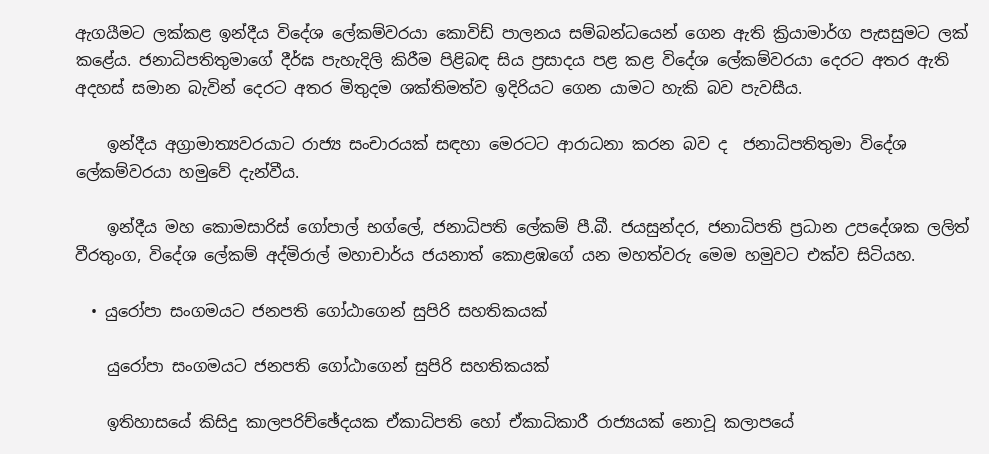ඇගයීමට ලක්කළ ඉන්දීය විදේශ ලේකම්වරයා කොවිඩ් පාලනය සම්බන්ධයෙන් ගෙන ඇති ක්‍රියාමාර්ග පැසසුමට ලක් කළේය. ජනාධිපතිතුමාගේ දීර්ඝ පැහැදිලි කිරීම පිළිබඳ සිය ප්‍රසාදය පළ කළ විදේශ ලේකම්වරයා දෙරට අතර ඇති අදහස් සමාන බැවින් දෙරට අතර මිතුදම ශක්තිමත්ව ඉදිරියට ගෙන යාමට හැකි බව පැවසීය.

    ඉන්දීය අග්‍රාමාත්‍යවරයාට රාජ්‍ය සංචාරයක් සඳහා මෙරටට ආරාධනා කරන බව ද  ජනාධිපතිතුමා විදේශ ලේකම්වරයා හමුවේ දැන්වීය.

    ඉන්දීය මහ කොමසාරිස් ගෝපාල් භග්ලේ, ජනාධිපති ලේකම් පී.බී. ජයසුන්දර, ජනාධිපති ප්‍රධාන උපදේශක ලලිත් වීරතුංග, විදේශ ලේකම් අද්මිරාල් මහාචාර්ය ජයනාත් කොළඹගේ යන මහත්වරු මෙම හමුවට එක්ව සිටියහ.

  • යුරෝපා සංගමයට ජනපති ගෝඨාගෙන් සුපිරි සහතිකයක්

    යුරෝපා සංගමයට ජනපති ගෝඨාගෙන් සුපිරි සහතිකයක්

    ඉතිහාසයේ කිසිදු කාලපරිච්ඡේදයක ඒකාධිපති හෝ ඒකාධිකාරී රාජ්‍යයක් නොවූ කලාපයේ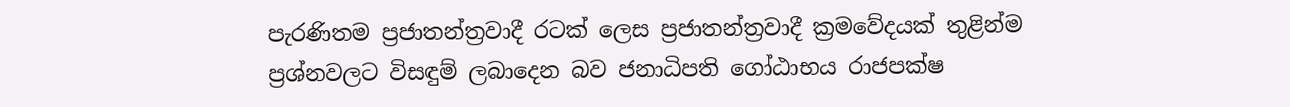පැරණිතම ප්‍රජාතන්ත්‍රවාදී රටක් ලෙස ප්‍රජාතන්ත්‍රවාදී ක්‍රමවේදයක් තුළින්ම ප්‍රශ්නවලට විසඳුම් ලබාදෙන බව ජනාධිපති ගෝඨාභය රාජපක්ෂ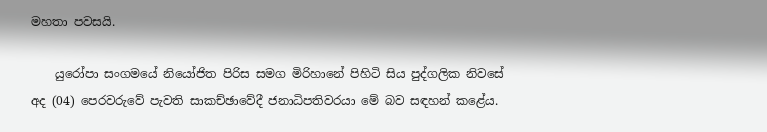මහතා පවසයි.

    යුරෝපා සංගමයේ නියෝජිත පිරිස සමග මිරිහානේ පිහිටි සිය පුද්ගලික නිවසේ අද (04) පෙරවරුවේ පැවති සාකච්ඡාවේදී ජනාධිපතිවරයා මේ බව සඳහන් කළේය.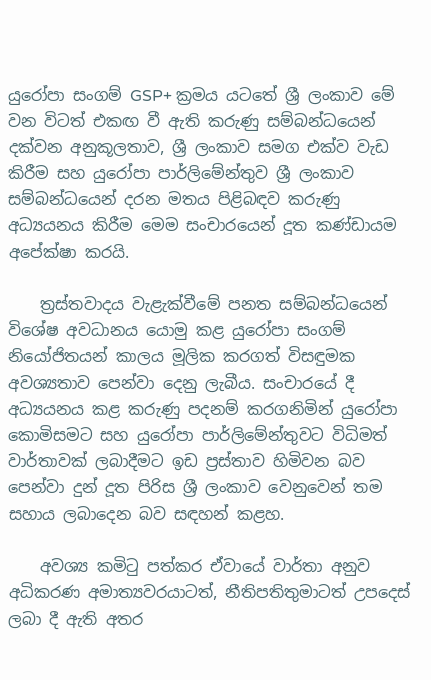යුරෝපා සංගම් GSP+ ක්‍රමය යටතේ ශ්‍රී ලංකාව මේ වන විටත් එකඟ වී ඇති කරුණු සම්බන්ධයෙන් දක්වන අනුකූලතාව, ශ්‍රී ලංකාව සමග එක්ව වැඩ කිරීම සහ යුරෝපා පාර්ලිමේන්තුව ශ්‍රී ලංකාව සම්බන්ධයෙන් දරන මතය පිළිබඳව කරුණු අධ්‍යයනය කිරීම මෙම සංචාරයෙන් දූත කණ්ඩායම අපේක්ෂා කරයි.

    ත්‍රස්තවාදය වැළැක්වීමේ පනත සම්බන්ධයෙන් විශේෂ අවධානය යොමු කළ යුරෝපා සංගම් නියෝජිතයන් කාලය මූලික කරගත් විසඳුමක අවශ්‍යතාව පෙන්වා දෙනු ලැබීය. සංචාරයේ දී අධ්‍යයනය කළ කරුණු පදනම් කරගනිමින් යුරෝපා කොමිසමට සහ යුරෝපා පාර්ලිමේන්තුවට විධිමත් වාර්තාවක් ලබාදීමට ඉඩ ප්‍රස්තාව හිමිවන බව පෙන්වා දුන් දූත පිරිස ශ්‍රී ලංකාව වෙනුවෙන් තම සහාය ලබාදෙන බව සඳහන් කළහ.

    අවශ්‍ය කමිටු පත්කර ඒවායේ වාර්තා අනුව අධිකරණ අමාත්‍යවරයාටත්, නීතිපතිතුමාටත් උපදෙස් ලබා දී ඇති අතර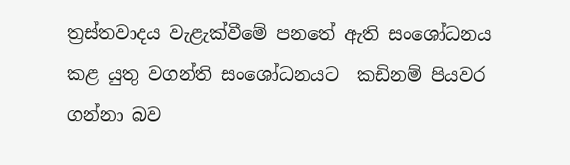ත්‍රස්තවාදය වැළැක්වීමේ පනතේ ඇති සංශෝධනය කළ යුතු වගන්ති සංශෝධනයට  කඩිනම් පියවර ගන්නා බව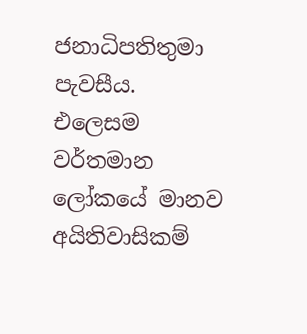ජනාධිපතිතුමා පැවසීය. එලෙසම වර්තමාන ලෝකයේ මානව අයිතිවාසිකම්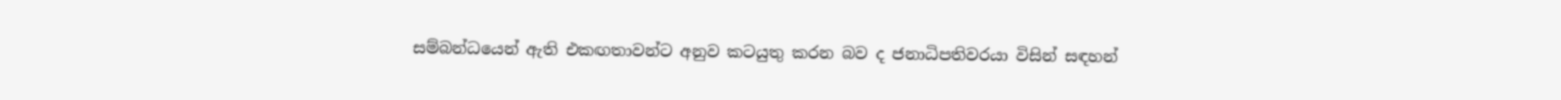සම්බන්ධයෙන් ඇති එකඟතාවන්ට අනුව කටයුතු කරන බව ද ජනාධිපතිවරයා විසින් සඳහන්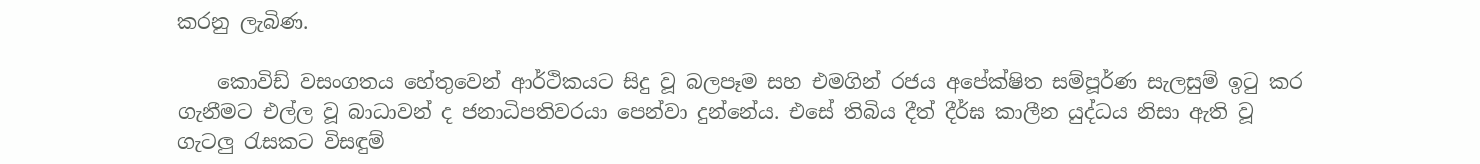කරනු ලැබිණ.

    කොවිඩ් වසංගතය හේතුවෙන් ආර්ථිකයට සිදු වූ බලපෑම සහ එමගින් රජය අපේක්ෂිත සම්පූර්ණ සැලසුම් ඉටු කර ගැනීමට එල්ල වූ බාධාවන් ද ජනාධිපතිවරයා පෙන්වා දුන්නේය. එසේ තිබිය දීත් දීර්ඝ කාලීන යුද්ධය නිසා ඇති වූ ගැටලු රැසකට විසඳුම්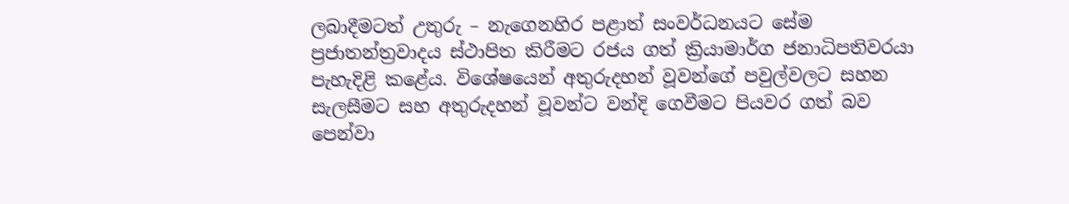ලබාදීමටත් උතුරු – නැගෙනහිර පළාත් සංවර්ධනයට සේම ප්‍රජාතන්ත්‍රවාදය ස්ථාපිත කිරීමට රජය ගත් ක්‍රියාමාර්ග ජනාධිපතිවරයා පැහැදිළි කළේය. විශේෂයෙන් අතුරුදහන් වූවන්ගේ පවුල්වලට සහන සැලසීමට සහ අතුරුදහන් වූවන්ට වන්දි ගෙවීමට පියවර ගත් බව පෙන්වා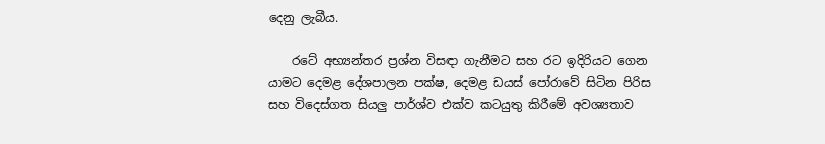දෙනු ලැබීය.

    රටේ අභ්‍යන්තර ප්‍රශ්න විසඳා ගැනීමට සහ රට ඉදිරියට ගෙන යාමට දෙමළ දේශපාලන පක්ෂ, දෙමළ ඩයස් පෝරාවේ සිටින පිරිස  සහ විදෙස්ගත සියලු පාර්ශ්ව එක්ව කටයුතු කිරීමේ අවශ්‍යතාව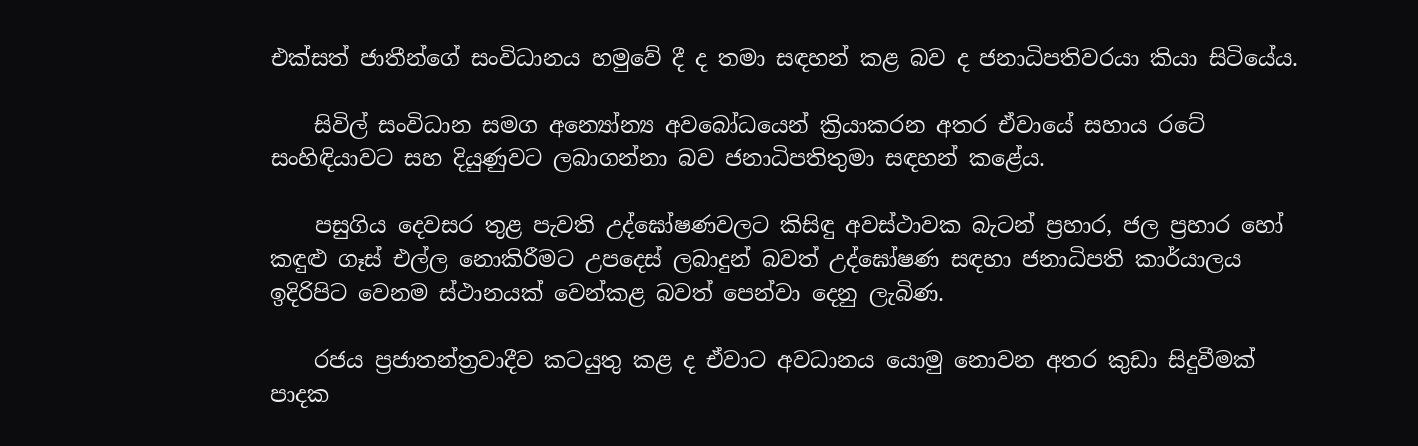එක්සත් ජාතීන්ගේ සංවිධානය හමුවේ දී ද තමා සඳහන් කළ බව ද ජනාධිපතිවරයා කියා සිටියේය.

    සිවිල් සංවිධාන සමග අන්‍යෝන්‍ය අවබෝධයෙන් ක්‍රියාකරන අතර ඒවායේ සහාය රටේ සංහිඳියාවට සහ දියුණුවට ලබාගන්නා බව ජනාධිපතිතුමා සඳහන් කළේය.

    පසුගිය දෙවසර තුළ පැවති උද්ඝෝෂණවලට කිසිඳු අවස්ථාවක බැටන් ප්‍රහාර, ජල ප්‍රහාර හෝ කඳුළු ගෑස් එල්ල නොකිරීමට උපදෙස් ලබාදුන් බවත් උද්ඝෝෂණ සඳහා ජනාධිපති කාර්යාලය ඉදිරිපිට වෙනම ස්ථානයක් වෙන්කළ බවත් පෙන්වා දෙනු ලැබිණ.

    රජය ප්‍රජාතන්ත්‍රවාදීව කටයුතු කළ ද ඒවාට අවධානය යොමු නොවන අතර කුඩා සිදුවීමක් පාදක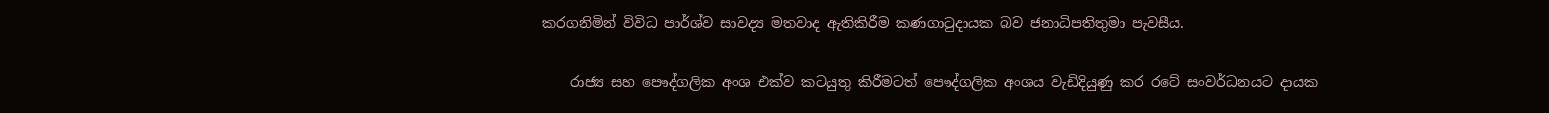කරගනිමින් විවිධ පාර්ශ්ව සාවද්‍ය මතවාද ඇතිකිරීම කණගාටුදායක බව ජනාධිපතිතුමා පැවසීය.

    රාජ්‍ය සහ පෞද්ගලික අංශ එක්ව කටයුතු කිරීමටත් පෞද්ගලික අංශය වැඩිදියුණු කර රටේ සංවර්ධනයට දායක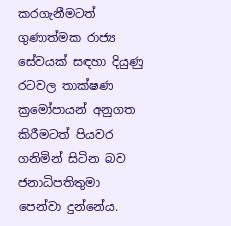කරගැනීමටත් ගුණාත්මක රාජ්‍ය සේවයක් සඳහා දියුණු රටවල තාක්ෂණ ක්‍රමෝපායන් අනුගත කිරීමටත් පියවර ගනිමින් සිටින බව ජනාධිපතිතුමා පෙන්වා දුන්නේය.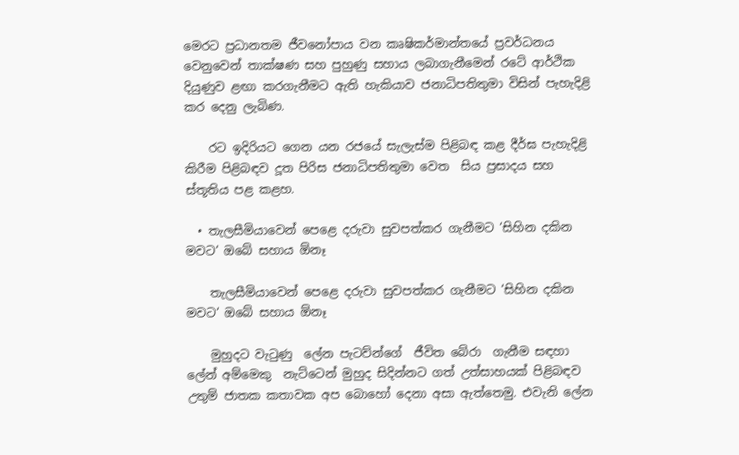මෙරට ප්‍රධානතම ජීවනෝපාය වන කෘෂිකර්මාන්තයේ ප්‍රවර්ධනය  වෙනුවෙන් තාක්ෂණ සහ පුහුණු සහාය ලබාගැනීමෙන් රටේ ආර්ථික දියුණුව ළඟා කරගැනීමට ඇති හැකියාව ජනාධිපතිතුමා විසින් පැහැදිළි කර දෙනු ලැබිණ.

    රට ඉදිරියට ගෙන යන රජයේ සැලැස්ම පිළිබඳ කළ දීර්ඝ පැහැදිළි කිරීම පිළිබඳව දූත පිරිස ජනාධිපතිතුමා වෙත  සිය ප්‍රසාදය සහ ස්තූතිය පළ කළහ.

  • තැලසීමියාවෙන් පෙළෙ දරුවා සුවපත්කර ගැනීමට ‘සිහින දකින මවට‘ ඔබේ සහාය ඕනෑ

    තැලසීමියාවෙන් පෙළෙ දරුවා සුවපත්කර ගැනීමට ‘සිහින දකින මවට‘ ඔබේ සහාය ඕනෑ

    මුහුදට වැටුණු  ලේන පැටව්න්ගේ  ජීවිත බේරා  ගැනීම සඳහා ලේන් අම්මෙකු  නැට්ටෙන් මුහුද සිදින්නට ගත් උත්සාහයක් පිළිබඳව උතුම් ජාතක කතාවක අප බොහෝ දෙනා අසා ඇත්තෙමු. එවැනි ලේන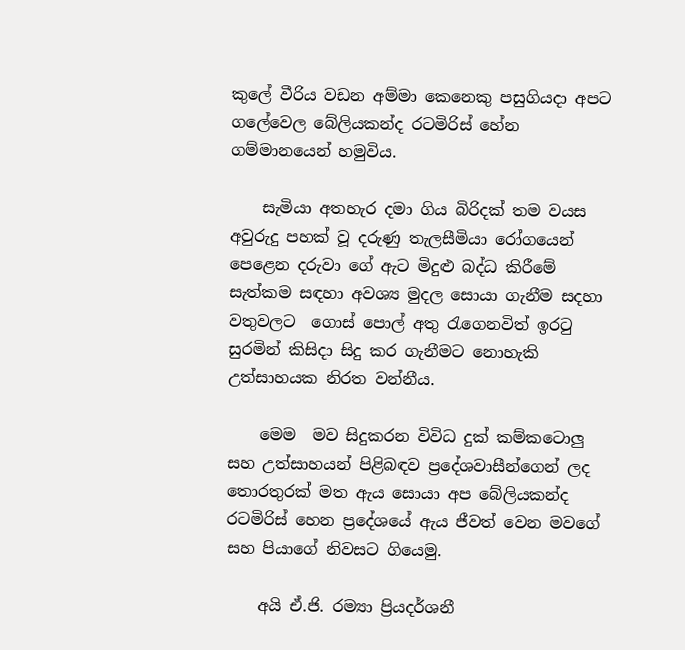කුලේ වීරිය වඩන අම්මා කෙනෙකු පසුගියදා අපට ගලේවෙල බේලියකන්ද රටමිරිස් හේන  ගම්මානයෙන් හමුවිය.

    සැමියා අතහැර දමා ගිය බිරිදක් තම වයස අවුරුදු පහක් වූ දරුණු තැලසීමියා රෝගයෙන් පෙළෙන දරුවා ගේ ඇට මිදුළු බද්ධ කිරීමේ සැත්කම සඳහා අවශ්‍ය මුදල සොයා ගැනීම සදහා වතුවලට  ගොස් පොල් අතු රැගෙනවිත් ඉරටු සුරමින් කිසිදා සිදු කර ගැනීමට නොහැකි උත්සාහයක නිරත වන්නීය.

    මෙම  මව සිදුකරන විවිධ දුක් කම්කටොලු සහ උත්සාහයන් පිළිබඳව ප්‍රදේශවාසීන්ගෙන් ලද තොරතුරක් මත ඇය සොයා අප බේලියකන්ද රටමිරිස් හෙන ප්‍රදේශයේ ඇය ජීවත් වෙන මවගේ සහ පියාගේ නිවසට ගියෙමු.

    අයි ඒ.ජි. රම්‍යා ප්‍රියදර්ශනී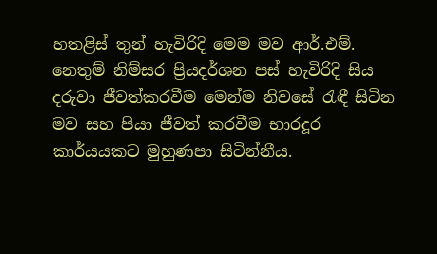හතළිස් තුන් හැවිරිදි මෙම මව ආර්.එම්. නෙතුම් නිම්සර ප්‍රියදර්ශන පස් හැවිරිදි සිය දරුවා ජීවත්කරවීම මෙන්ම නිවසේ රැඳී සිටින මව සහ පියා ජීවත් කරවීම භාරදූර කාර්යයකට මුහුණපා සිටින්නීය.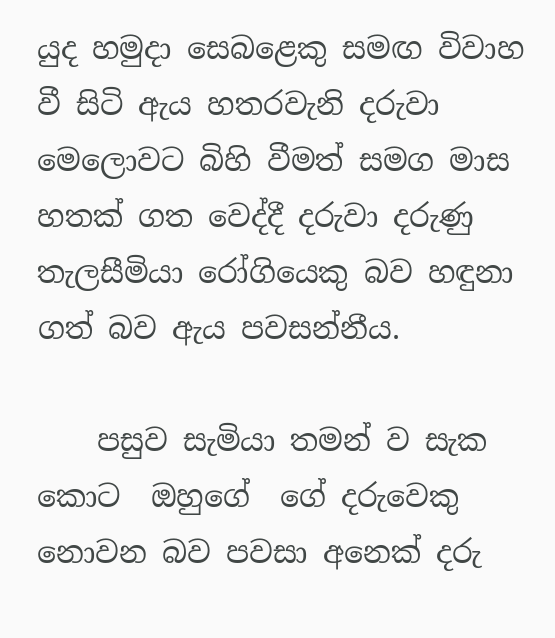යුද හමුදා සෙබළෙකු සමඟ විවාහ වී සිටි ඇය හතරවැනි දරුවා මෙලොවට බිහි වීමත් සමග මාස හතක් ගත වෙද්දී දරුවා දරුණු තැලසීමියා රෝගියෙකු බව හඳුනා ගත් බව ඇය පවසන්නීය.

    පසුව සැමියා තමන් ව සැක  කොට  ඔහුගේ  ගේ දරුවෙකු නොවන බව පවසා අනෙක් දරු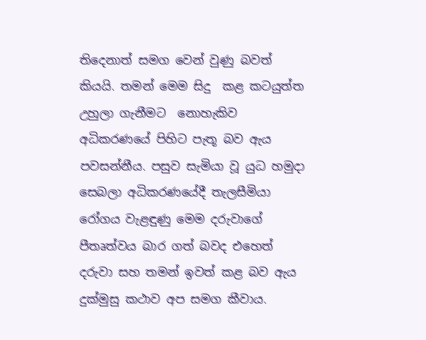තිදෙනාත් සමග වෙන් වුණු බවත් කියයි. තමන් මෙම සිදු  කළ කටයුත්ත උහුලා ගැනීමට  නොහැකිව අධිකරණයේ පිහිට පැතූ බව ඇය පවසන්නීය. පසුව සැමියා වූ යුධ හමුදා සෙබලා අධිකරණයේදී තැලසීමියා රෝගය වැළඳුණු මෙම දරුවාගේ පීතෘත්වය බාර ගත් බවද එහෙත් දරුවා සහ තමන් ඉවත් කළ බව ඇය දුක්මුසු කථාව අප සමග කීවාය.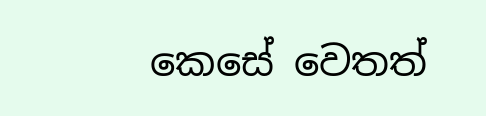කෙසේ වෙතත්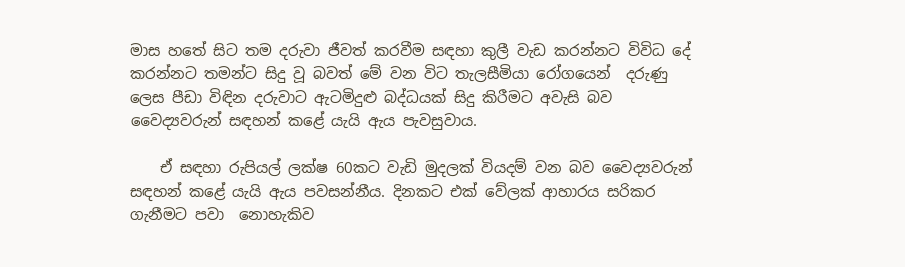මාස හතේ සිට තම දරුවා ජීවත් කරවීම සඳහා කුලී වැඩ කරන්නට විවිධ දේ කරන්නට තමන්ට සිදු වූ බවත් මේ වන විට තැලසීමියා රෝගයෙන්  දරුණු ලෙස පීඩා විඳින දරුවාට ඇටමිදුළු බද්ධයක් සිදු කිරීමට අවැසි බව වෛද්‍යවරුන් සඳහන් කළේ යැයි ඇය පැවසුවාය.

    ඒ සඳහා රුපියල් ලක්ෂ 60කට වැඩි මුදලක් වියදම් වන බව වෛද්‍යවරුන් සඳහන් කළේ යැයි ඇය පවසන්නීය. දිනකට එක් වේලක් ආහාරය සරිකර ගැනීමට පවා  නොහැකිව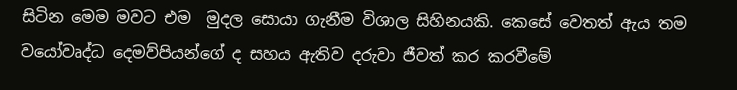සිටින මෙම මවට එම  මුදල සොයා ගැනීම විශාල සිහිනයකි. කෙසේ වෙතත් ඇය තම වයෝවෘද්ධ දෙමව්පියන්ගේ ද සහය ඇතිව දරුවා ජීවත් කර කරවීමේ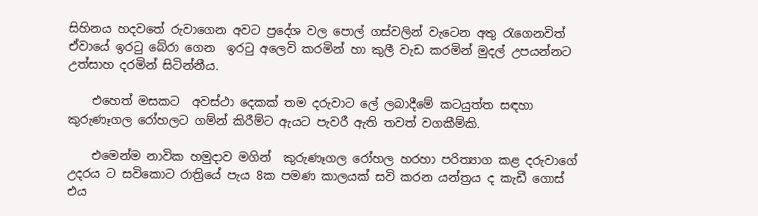සිහිනය හදවතේ රුවාගෙන අවට ප්‍රදේශ වල පොල් ගස්වලින් වැටෙන අතු රැගෙනවිත් ඒවායේ ඉරටු බේරා ගෙන  ඉරටු අලෙවි කරමින් හා කුලී වැඩ කරමින් මුදල් උපයන්නට උත්සාහ දරමින් සිටින්නීය.

    එහෙත් මසකට  අවස්ථා දෙකක් තම දරුවාට ලේ ලබාදීමේ කටයුත්ත සඳහා කුරුණෑගල රෝහලට ගම්න් කිරීම්ට ඇයට පැවරී ඇති තවත් වගකීම්කි.

    එමෙන්ම නාවික හමුදාව මගින්  කුරුණෑගල රෝහල හරහා පරිත්‍යාග කළ දරුවාගේ   උදරය ට සවිකොට රාත්‍රියේ පැය 8ක පමණ කාලයක් සවි කරන යන්ත්‍රය ද කැඩී ගොස්  එය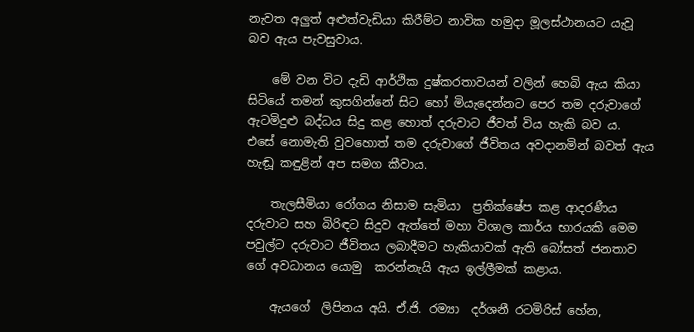නැවත අලුත් අළුත්වැඩියා කිරීම්ට නාවික හමුදා මූලස්ථානයට යැවූ බව ඇය පැවසුවාය.

    මේ වන විට දැඩි ආර්ථික දුෂ්කරතාවයන් වලින් හෙබි ඇය කියා සිටියේ තමන් කුසගින්නේ සිට හෝ මියැදෙන්නට පෙර තම දරුවාගේ ඇටමිදුළු බද්ධය සිදු කළ හොත් දරුවාට ජීවත් විය හැකි බව ය.  එසේ නොමැති වුවහොත් තම දරුවාගේ ජීවිතය අවදානමින් බවත් ඇය හැඬූ කඳුළින් අප සමග කීවාය.

    තැලසීමියා රෝගය නිසාම සැමියා  ප්‍රතික්ෂේප කළ ආදරණීය දරුවාට සහ බිරිඳට සිදුව ඇත්තේ මහා විශාල කාර්ය භාරයකි මෙම පවුල්ට දරුවාට ජීවිතය ලබාදීමට හැකියාවක් ඇති බෝසත් ජනතාව ගේ අවධානය යොමු  කරන්නැයි ඇය ඉල්ලීමක් කළාය.

    ඇයගේ  ලිපිනය අයි. ඒ.ජි. රම්‍යා  දර්ශනී රටමිරිස් හේන,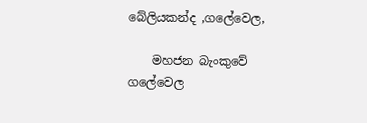බේලියකන්ද ,ගලේවෙල,

    මහජන බැංකුවේ  ගලේවෙල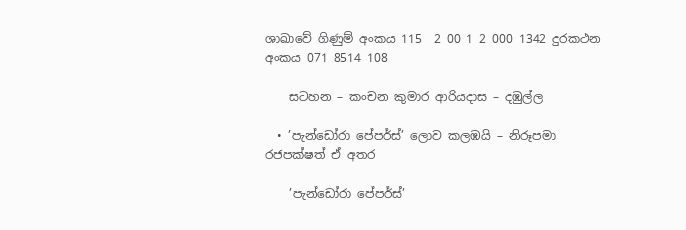ශාඛාවේ ගිණුම් අංකය 115  2 00 1 2 000 1342 දුරකථන අංකය 071 8514 108

    සටහන – කංචන කුමාර ආරියදාස – දඹුල්ල

  • ’පැන්ඩෝරා පේපර්ස්’ ලොව කලඹයි – නිරූපමා රජපක්ෂත් ඒ අතර

    ’පැන්ඩෝරා පේපර්ස්’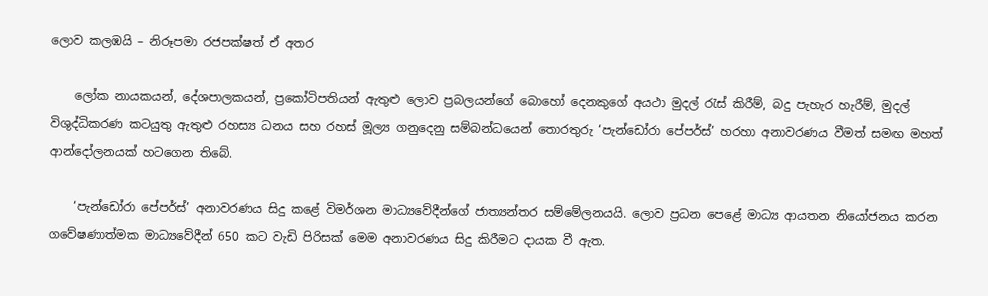ලොව කලඹයි – නිරූපමා රජපක්ෂත් ඒ අතර

    ලෝක නායකයන්, දේශපාලකයන්, ප්‍රකෝටිපතියන් ඇතුළු ලොව ප්‍රබලයන්ගේ බොහෝ දෙනකුගේ අයථා මුදල් රැස් කිරීම්, බදු පැහැර හැරීම්, මුදල් විශුද්ධිකරණ කටයුතු ඇතුළු රහස්‍ය ධනය සහ රහස් මූල්‍ය ගනුදෙනු සම්බන්ධයෙන් තොරතුරු ‘පැන්ඩෝරා පේපර්ස්’ හරහා අනාවරණය වීමත් සමඟ මහත් ආන්දෝලනයක් හටගෙන තිබේ.

    ‘පැන්ඩෝරා පේපර්ස්’ අනාවරණය සිදු කළේ විමර්ශන මාධ්‍යවේදීන්ගේ ජාත්‍යන්තර සම්මේලනයයි. ලොව ප්‍රධන පෙළේ මාධ්‍ය ආයතන නියෝජනය කරන ගවේෂණාත්මක මාධ්‍යවේදීන් 650 කට වැඩි පිරිසක් මෙම අනාවරණය සිදු කිරීමට දායක වී ඇත.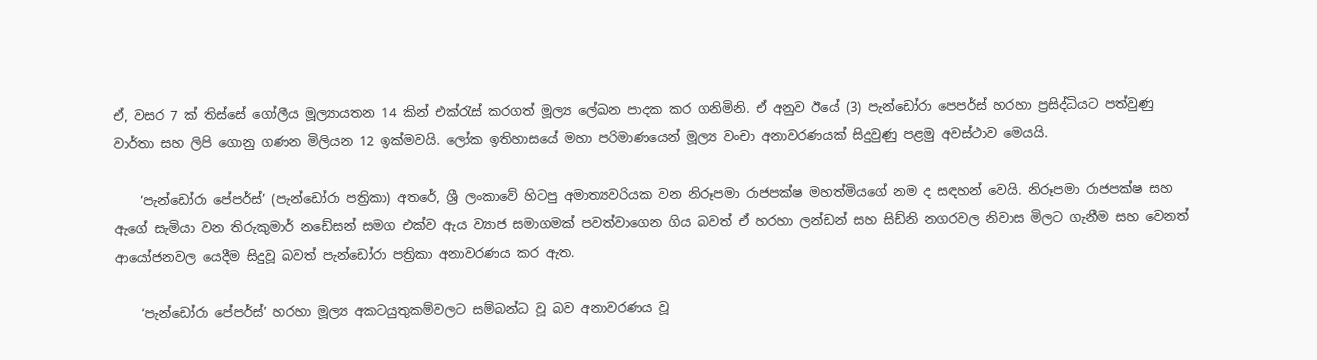ඒ, වසර 7 ක් තිස්සේ ගෝලීය මූල්‍යායතන 14 කින් එක්රැස් කරගත් මූල්‍ය ලේඛන පාදක කර ගනිමිනි. ඒ අනුව ඊයේ (3) පැන්ඩෝරා පෙපර්ස් හරහා ප්‍රසිද්ධියට පත්වුණු වාර්තා සහ ලිපි ගොනු ගණන මිලියන 12 ඉක්මවයි. ලෝක ඉතිහාසයේ මහා පරිමාණයෙන් මූල්‍ය වංචා අනාවරණයක් සිදුවුණු පළමු අවස්ථාව මෙයයි.

    ‘පැන්ඩෝරා පේපර්ස්’ (පැන්ඩෝරා පත්‍රිකා) අතරේ, ශ්‍රී ලංකාවේ හිටපු අමාත්‍යවරියක වන නිරූපමා රාජපක්ෂ මහත්මියගේ නම ද සඳහන් වෙයි. නිරූපමා රාජපක්ෂ සහ ඇගේ සැමියා වන තිරුකුමාර් නඩේසන් සමග එක්ව ඇය ව්‍යාජ සමාගමක් පවත්වාගෙන ගිය බවත් ඒ හරහා ලන්ඩන් සහ සිඩ්නි නගරවල නිවාස මිලට ගැනීම සහ වෙනත් ආයෝජනවල යෙදීම සිදුවූ බවත් පැන්ඩෝරා පත්‍රිකා අනාවරණය කර ඇත.

    ‘පැන්ඩෝරා පේපර්ස්’ හරහා මූල්‍ය අකටයුතුකම්වලට සම්බන්ධ වූ බව අනාවරණය වූ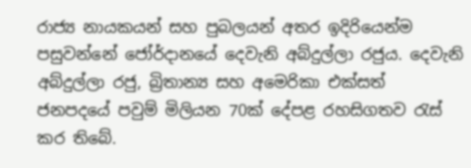රාජ්‍ය නායකයන් සහ පුබලයන් අතර ඉදිරියෙන්ම පසුවන්නේ ජෝර්දානයේ දෙවැනි අබ්දුල්ලා රජුය. දෙවැනි අබ්දුල්ලා රජු, බ්‍රිතාන්‍ය සහ අමෙරිකා එක්සත් ජනපදයේ පවුම් මිලියන 70ක් දේපළ රහසිගතව රැස් කර තිබේ.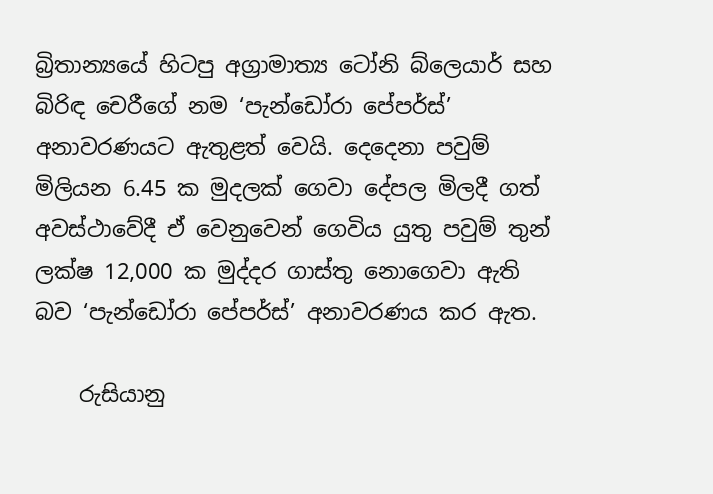බ්‍රිතාන්‍යයේ හිටපු අග්‍රාමාත්‍ය ටෝනි බ්ලෙයාර් සහ බිරිඳ චෙරීගේ නම ‘පැන්ඩෝරා පේපර්ස්’ අනාවරණයට ඇතුළත් වෙයි. දෙදෙනා පවුම් මිලියන 6.45 ක මුදලක් ගෙවා දේපල මිලදී ගත් අවස්ථාවේදී ඒ වෙනුවෙන් ගෙවිය යුතු පවුම් තුන් ලක්ෂ 12,000 ක මුද්දර ගාස්තු නොගෙවා ඇති බව ‘පැන්ඩෝරා පේපර්ස්’ අනාවරණය කර ඇත.

    රුසියානු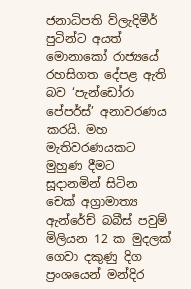ජනාධිපති ව්ලැදිමීර් පුටින්ට අයත් මොනාකෝ රාජ්‍යයේ රහසිගත දේපළ ඇති බව ‘පැන්ඩෝරා පේපර්ස්’ අනාවරණය කරයි. මහ මැතිවරණයකට මුහුණ දීමට සූදානමින් සිටින චෙක් අග්‍රාමාත්‍ය ඇන්රේච් බබීස් පවුම් මිලියන 12 ක මුදලක් ගෙවා දකුණු දිග ප්‍රංශයෙන් මන්දිර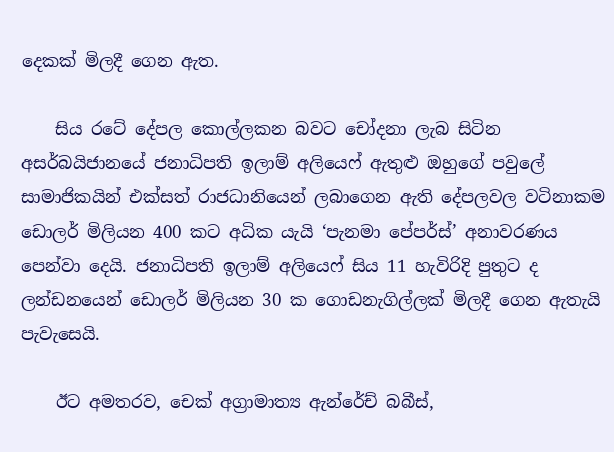දෙකක් මිලදී ගෙන ඇත.

    සිය රටේ දේපල කොල්ලකන බවට චෝදනා ලැබ සිටින අසර්බයිජානයේ ජනාධිපති ඉලාම් අලියෙෆ් ඇතුළු ඔහුගේ පවුලේ සාමාජිකයින් එක්සත් රාජධානියෙන් ලබාගෙන ඇති දේපලවල වටිනාකම ඩොලර් මිලියන 400 කට අධික යැයි ‘පැනමා පේපර්ස්’ අනාවරණය පෙන්වා දෙයි. ජනාධිපති ඉලාම් අලියෙෆ් සිය 11 හැවිරිදි පුතුට ද ලන්ඩනයෙන් ඩොලර් මිලියන 30 ක ගොඩනැගිල්ලක් මිලදී ගෙන ඇතැයි පැවැසෙයි.

    ඊට අමතරව, චෙක් අග්‍රාමාත්‍ය ඇන්රේච් බබීස්,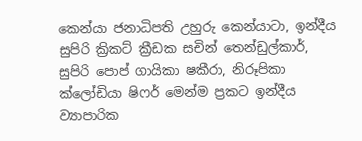කෙන්යා ජනාධිපති උහුරු කෙන්යාටා, ඉන්දීය සුපිරි ක්‍රිකට් ක්‍රීඩක සචින් තෙන්ඩුල්කාර්, සුපිරි පොප් ගායිකා ෂකීරා, නිරූපිකා ක්ලෝඩියා ෂිෆර් මෙන්ම ප්‍රකට ඉන්දීය ව්‍යාපාරික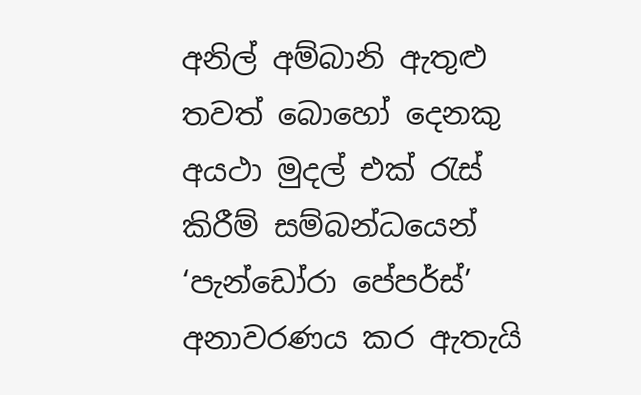අනිල් අම්බානි ඇතුළු තවත් බොහෝ දෙනකු අයථා මුදල් එක් රැස් කිරීම් සම්බන්ධයෙන් ‘පැන්ඩෝරා පේපර්ස්’ අනාවරණය කර ඇතැයි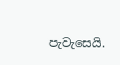පැවැසෙයි.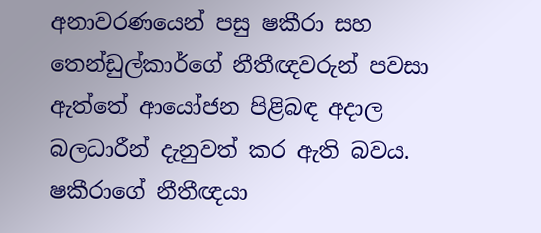අනාවරණයෙන් පසු ෂකීරා සහ තෙන්ඩුල්කාර්ගේ නීතීඥවරුන් පවසා ඇත්තේ ආයෝජන පිළිබඳ අදාල බලධාරීන් දැනුවත් කර ඇති බවය. ෂකීරාගේ නීතීඥයා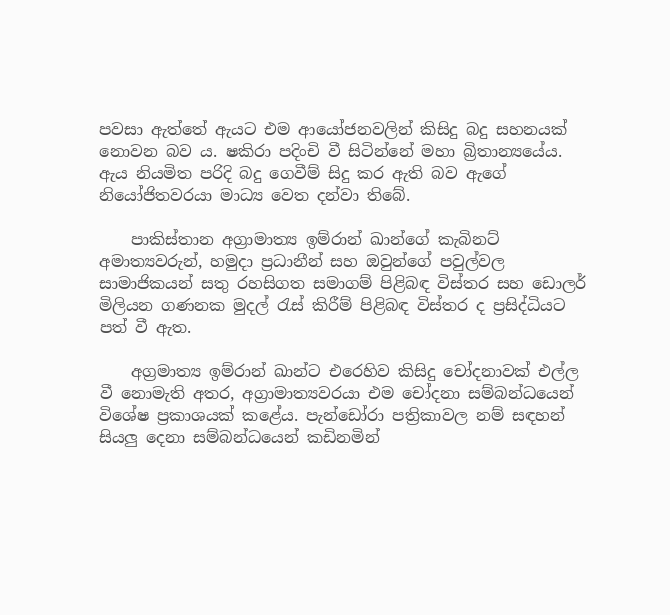පවසා ඇත්තේ ඇයට එම ආයෝජනවලින් කිසිදු බදු සහනයක් නොවන බව ය. ෂකිරා පදිංචි වී සිටින්නේ මහා බ්‍රිතාන්‍යයේය. ඇය නියමිත පරිදි බදු ගෙවීම් සිදු කර ඇති බව ඇගේ නියෝජිතවරයා මාධ්‍ය වෙත දන්වා තිබේ.

    පාකිස්තාන අග්‍රාමාත්‍ය ඉම්රාන් ඛාන්ගේ කැබිනට් අමාත්‍යවරුන්, හමුදා ප්‍රධානීන් සහ ඔවුන්ගේ පවුල්වල සාමාජිකයන් සතු රහසිගත සමාගම් පිළිබඳ විස්තර සහ ඩොලර් මිලියන ගණනක මුදල් රැස් කිරීම් පිළිබඳ විස්තර ද ප්‍රසිද්ධියට පත් වී ඇත.

    අග්‍රමාත්‍ය ඉම්රාන් ඛාන්ට එරෙහිව කිසිදු චෝදනාවක් එල්ල වී නොමැති අතර, අග්‍රාමාත්‍යවරයා එම චෝදනා සම්බන්ධයෙන් විශේෂ ප්‍රකාශයක් කළේය. පැන්ඩෝරා පත්‍රිකාවල නම් සඳහන් සියලු දෙනා සම්බන්ධයෙන් කඩිනමින්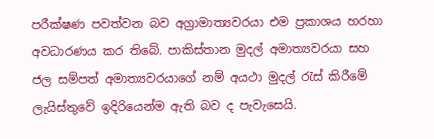පරීක්ෂණ පවත්වන බව අග්‍රාමාත්‍යවරයා එම ප්‍රකාශය හරහා අවධාරණය කර තිබේ. පාකිස්තාන මුදල් අමාත්‍යවරයා සහ ජල සම්පත් අමාත්‍යවරයාගේ නම් අයථා මුදල් රැස් කිරීමේ ලැයිස්තුවේ ඉදිරියෙන්ම ඇති බව ද පැවැසෙයි.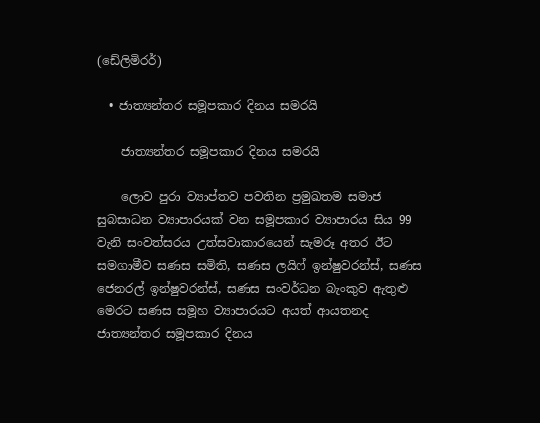(ඩේලිමිරර්)

  • ජාත්‍යන්තර සමූපකාර දිනය සමරයි

    ජාත්‍යන්තර සමූපකාර දිනය සමරයි

    ලොව පුරා ව්‍යාප්තව පවතින ප්‍රමුඛතම සමාජ සුබසාධන ව්‍යාපාරයක් වන සමූපකාර ව්‍යාපාරය සිය 99 වැනි සංවත්සරය උත්සවාකාරයෙන් සැමරූ අතර ඊට සමගාමීව සණස සමිති, සණස ලයිෆ් ඉන්ෂුවරන්ස්, සණස ජෙනරල් ඉන්ෂුවරන්ස්, සණස සංවර්ධන බැංකුව ඇතුළු මෙරට සණස සමූහ ව්‍යාපාරයට අයත් ආයතනද ජාත්‍යන්තර සමූපකාර දිනය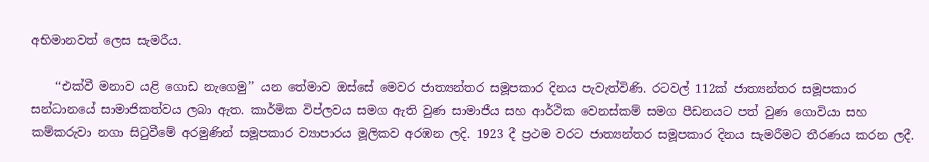අභිමානවත් ලෙස සැමරීය.

    ‘‘එක්වී මනාව යළි ගොඩ නැගෙමු’’ යන තේමාව ඔස්සේ මෙවර ජාත්‍යන්තර සමූපකාර දිනය පැවැත්විණි. රටවල් 112ක් ජාත්‍යන්තර සමූපකාර සන්ධානයේ සාමාජිකත්වය ලබා ඇත. කාර්මික විප්ලවය සමග ඇති වුණ සාමාජීය සහ ආර්ථික වෙනස්කම් සමග පීඩනයට පත් වුණ ගොවියා සහ කම්කරුවා නගා සිටුවීමේ අරමුණින් සමූපකාර ව්‍යාපාරය මූලිකව අරඹන ලදි. 1923 දී ප්‍රථම වරට ජාත්‍යන්තර සමූපකාර දිනය සැමරීමට තීරණය කරන ලදී.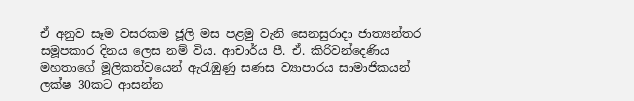ඒ අනුව සෑම වසරකම ජූලි මස පළමු වැනි සෙනසුරාදා ජාත්‍යන්තර සමූපකාර දිනය ලෙස නම් විය. ආචාර්ය පී. ඒ. කිරිවන්දෙණිය මහතාගේ මූලිකත්වයෙන් ඇරැඹුණු සණස ව්‍යාපාරය සාමාජිකයන් ලක්ෂ 30කට ආසන්න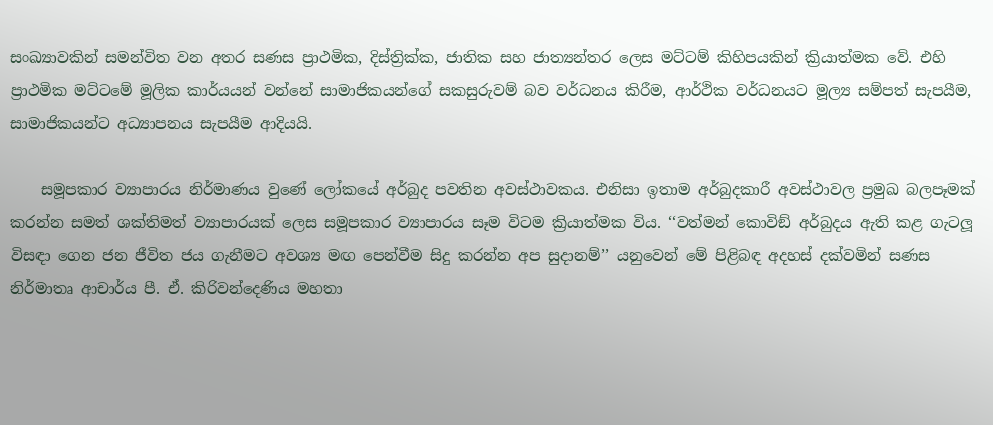සංඛ්‍යාවකින් සමන්විත වන අතර සණස ප්‍රාථමික, දිස්ත්‍රික්ක, ජාතික සහ ජාත්‍යන්තර ලෙස මට්ටම් කිහිපයකින් ක්‍රියාත්මක වේ. එහි ප්‍රාථමික මට්ටමේ මූලික කාර්යයන් වන්නේ සාමාජිකයන්ගේ සකසුරුවම් බව වර්ධනය කිරීම, ආර්ථික වර්ධනයට මූල්‍ය සම්පත් සැපයීම, සාමාජිකයන්ට අධ්‍යාපනය සැපයීම ආදියයි.

    සමූපකාර ව්‍යාපාරය නිර්මාණය වුණේ ලෝකයේ අර්බුද පවතින අවස්ථාවකය. එනිසා ඉතාම අර්බුදකාරී අවස්ථාවල ප්‍රමුඛ බලපෑමක් කරන්න සමත් ශක්තිමත් ව්‍යාපාරයක් ලෙස සමූපකාර ව්‍යාපාරය සෑම විටම ක්‍රියාත්මක විය. ‘‘වත්මන් කොවිඞ් අර්බුදය ඇති කළ ගැටලූ විසඳා ගෙන ජන ජීවිත ජය ගැනීමට අවශ්‍ය මඟ පෙන්වීම සිදු කරන්න අප සුදානම්’’ යනුවෙන් මේ පිළිබඳ අදහස් දක්වමින් සණස නිර්මාතෘ ආචාර්ය පී. ඒ. කිරිවන්දෙණිය මහතා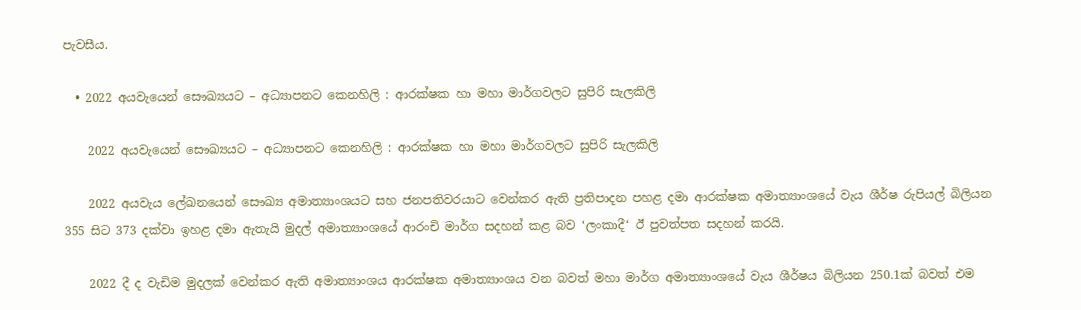පැවසීය.

  • 2022 අයවැයෙන් සෞඛ්‍යයට – අධ්‍යාපනට කෙනහිලි : ආරක්ෂක හා මහා මාර්ගවලට සුපිරි සැලකිලි

    2022 අයවැයෙන් සෞඛ්‍යයට – අධ්‍යාපනට කෙනහිලි : ආරක්ෂක හා මහා මාර්ගවලට සුපිරි සැලකිලි

    2022 අයවැය ලේඛනයෙන් සෞඛ්‍ය අමාත්‍යාංශයට සහ ජනපතිවරයාට වෙන්කර ඇති ප්‍රතිපාදන පහළ දමා ආරක්ෂක අමාත්‍යාංශයේ වැය ශීර්ෂ රුපියල් බිලියන 355 සිට 373 දක්වා ඉහළ දමා ඇතැයි මුදල් අමාත්‍යාංශයේ ආරංචි මාර්ග සදහන් කළ බව ‘ලංකාදී‘ ඊ පුවත්පත සදහන් කරයි.

    2022 දී ද වැඩිම මුදලක් වෙන්කර ඇති අමාත්‍යාංශය ආරක්ෂක අමාත්‍යාංශය වන බවත් මහා මාර්ග අමාත්‍යාංශයේ වැය ශීර්ෂය බිලියන 250.1ක් බවත් එම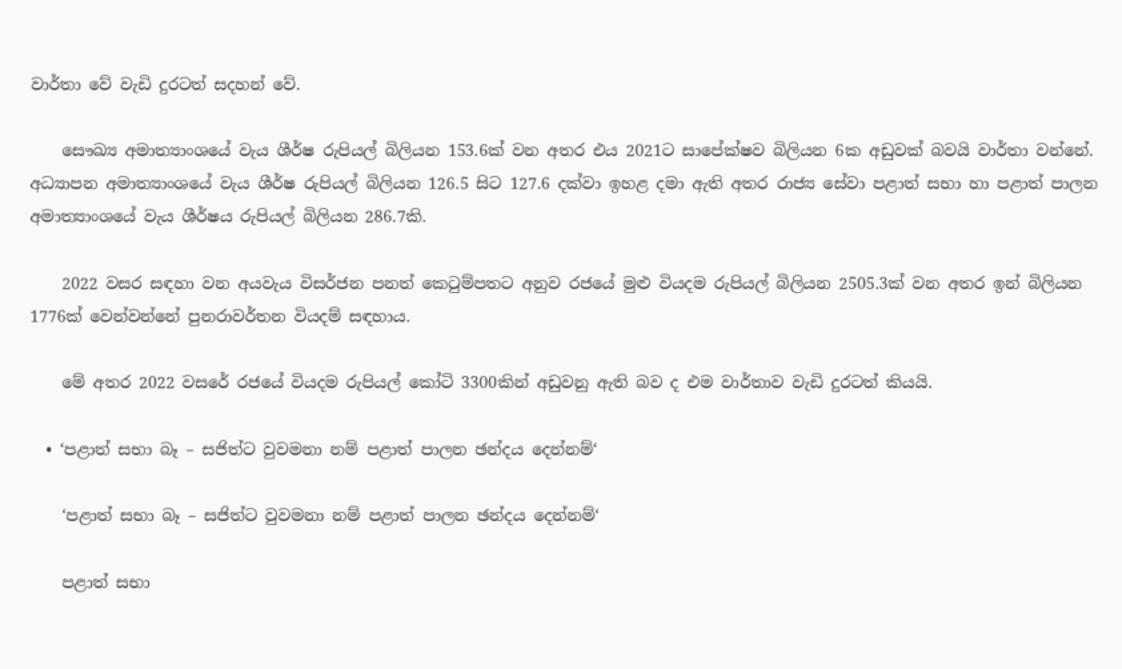වාර්තා වේ වැඩි දුරටත් සදහන් වේ.

    සෞඛ්‍ය අමාත්‍යාංශයේ වැය ශීර්ෂ රුපියල් බිලියන 153.6ක් වන අතර එය 2021ට සාපේක්ෂව බිලියන 6ක අඩුවක් බවයි වාර්තා වන්නේ. අධ්‍යාපන අමාත්‍යාංශයේ වැය ශීර්ෂ රුපියල් බිලියන 126.5 සිට 127.6 දක්වා ඉහළ දමා ඇති අතර රාජ්‍ය සේවා පළාත් සභා හා පළාත් පාලන අමාත්‍යාංශයේ වැය ශීර්ෂය රුපියල් බිලියන 286.7කි.

    2022 වසර සඳහා වන අයවැය විසර්ජන පනත් කෙටුම්පතට අනුව රජයේ මුළු වියදම රුපියල් බිලියන 2505.3ක් වන අතර ඉන් බිලියන 1776ක් වෙන්වන්නේ පුනරාවර්තන වියදම් සඳහාය.

    මේ අතර 2022 වසරේ රජයේ වියදම රුපියල් කෝටි 3300කින් අඩුවනු ඇති බව ද එම වාර්තාව වැඩි දුරටත් කියයි.

  • ‘පළාත් සභා බෑ – සජිත්ට වුවමනා නම් පළාත් පාලන ඡන්දය දෙන්නම්‘

    ‘පළාත් සභා බෑ – සජිත්ට වුවමනා නම් පළාත් පාලන ඡන්දය දෙන්නම්‘

    පළාත් සභා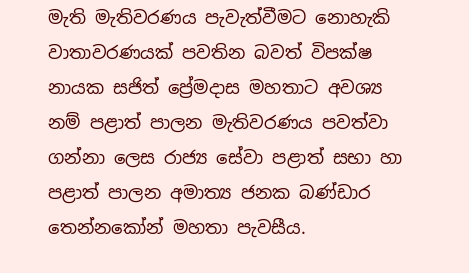මැති මැතිවරණය පැවැත්වීමට නොහැකි වාතාවරණයක් පවතින බවත් විපක්ෂ නායක සජිත් ප්‍රේමදාස මහතාට අවශ්‍ය නම් පළාත් පාලන මැතිවරණය පවත්වා ගන්නා ලෙස රාජ්‍ය සේවා පළාත් සභා හා පළාත් පාලන අමාත්‍ය ජනක බණ්ඩාර තෙන්නකෝන් මහතා පැවසීය.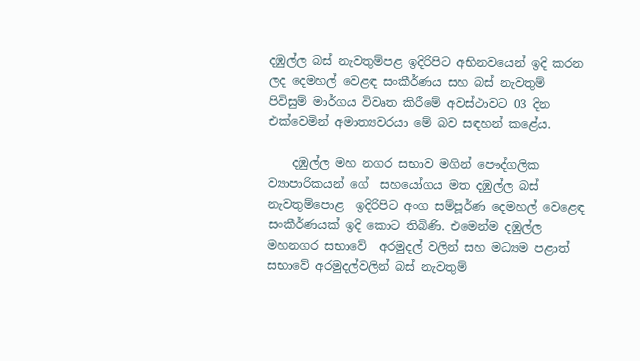දඹුල්ල බස් නැවතුම්පළ ඉදිරිපිට අභිනවයෙන් ඉදි කරන ලද දෙමහල් වෙළඳ සංකීර්ණය සහ බස් නැවතුම් පිවිසුම් මාර්ගය විවෘත කිරීමේ අවස්ථාවට 03 දින එක්වෙමින් අමාත්‍යවරයා මේ බව සඳහන් කළේය.

    දඹුල්ල මහ නගර සභාව මගින් පෞද්ගලික ව්‍යාපාරිකයන් ගේ  සහයෝගය මත දඹුල්ල බස් නැවතුම්පොළ  ඉදිරිපිට අංග සම්පූර්ණ දෙමහල් වෙළෙඳ සංකීර්ණයක් ඉදි කොට තිබිණි. එමෙන්ම දඹුල්ල මහනගර සභාවේ  අරමුදල් වලින් සහ මධ්‍යම පළාත් සභාවේ අරමුදල්වලින් බස් නැවතුම්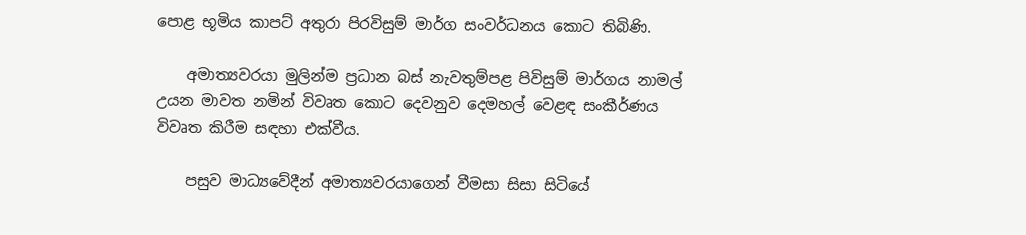පොළ භූමිය කාපට් අතුරා පිරවිසුම් මාර්ග සංවර්ධනය කොට තිබිණි.

    අමාත්‍යවරයා මුලින්ම ප්‍රධාන බස් නැවතුම්පළ පිවිසුම් මාර්ගය නාමල් උයන මාවත නමින් විවෘත කොට දෙවනුව දෙමහල් වෙළඳ සංකීර්ණය විවෘත කිරීම සඳහා එක්වීය.

    පසුව මාධ්‍යවේදීන් අමාත්‍යවරයාගෙන් වීමසා සිසා සිටියේ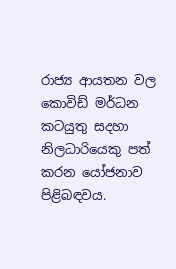රාජ්‍ය ආයතන වල කොවිඩ් මර්ධන කටයුතු සදහා නිලධාරියෙකු පත් කරන යෝජනාව පිළිබඳවය.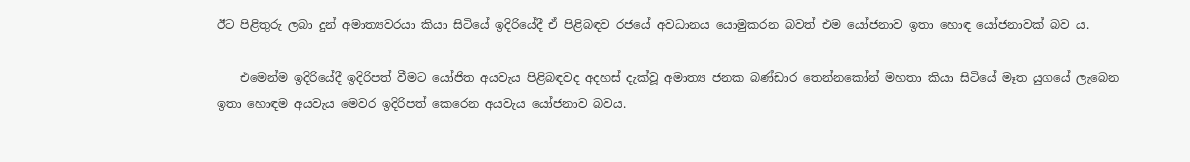ඊට පිළිතුරු ලබා දුන් අමාත්‍යවරයා කියා සිටියේ ඉදිරියේදී ඒ පිළිබඳව රජයේ අවධානය යොමුකරන බවත් එම යෝජනාව ඉතා හොඳ යෝජනාවක් බව ය.

    එමෙන්ම ඉදිරියේදී ඉදිරිපත් වීමට යෝජිත අයවැය පිළිබඳවද අදහස් දැක්වූ අමාත්‍ය ජනක බණ්ඩාර තෙන්නකෝන් මහතා කියා සිටියේ මෑත යුගයේ ලැබෙන ඉතා හොඳම අයවැය මෙවර ඉදිරිපත් කෙරෙන අයවැය යෝජනාව බවය.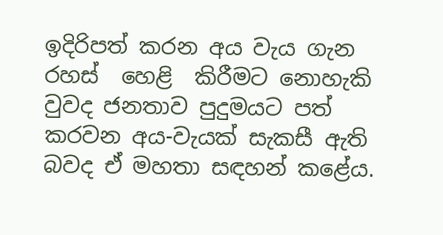ඉදිරිපත් කරන අය වැය ගැන රහස්  හෙළි  කිරීමට නොහැකි වුවද ජනතාව පුදුමයට පත් කරවන අය-වැයක් සැකසී ඇති බවද ඒ මහතා සඳහන් කළේය.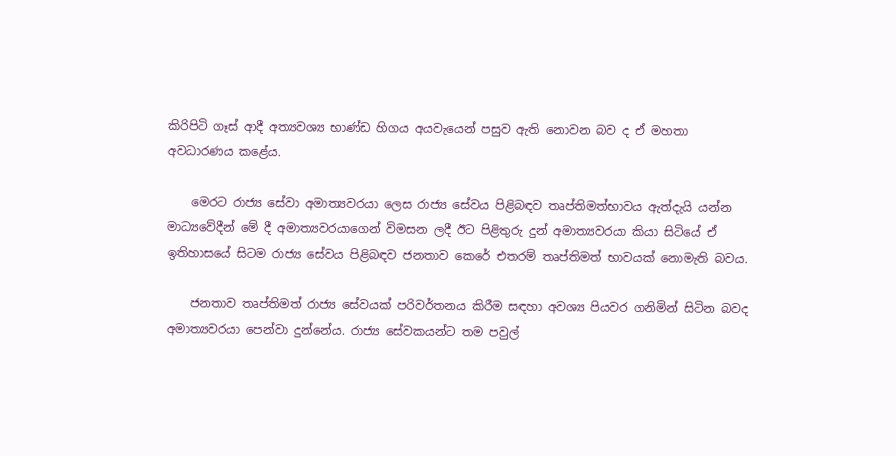කිරිපිටි ගෑස් ආදී අත්‍යවශ්‍ය භාණ්ඩ හිගය අයවැයෙන් පසුව ඇති නොවන බව ද ඒ මහතා අවධාරණය කළේය.

    මෙරට රාජ්‍ය සේවා අමාත්‍යවරයා ලෙස රාජ්‍ය සේවය පිළිබඳව තෘප්තිමත්භාවය ඇත්දැයි යන්න මාධ්‍යවේදීන් මේ දී අමාත්‍යවරයාගෙන් විමසන ලදී ඊට පිළිතුරු දුන් අමාත්‍යවරයා කියා සිටියේ ඒ  ඉතිහාසයේ සිටම රාජ්‍ය සේවය පිළිබඳව ජනතාව කෙරේ එතරම් තෘප්තිමත් භාවයක් නොමැති බවය.

    ජනතාව තෘප්තිමත් රාජ්‍ය සේවයක් පරිවර්තනය කිරීම සඳහා අවශ්‍ය පියවර ගනිමින් සිටින බවද අමාත්‍යවරයා පෙන්වා දුන්නේය. රාජ්‍ය සේවකයන්ට තම පවුල්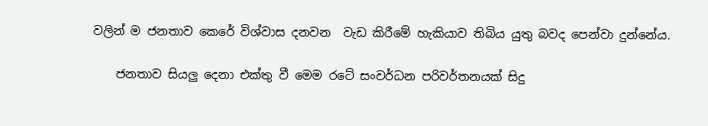වලින් ම ජනතාව කෙරේ විශ්වාස දනවන  වැඩ කිරීමේ හැකියාව තිබිය යුතු බවද පෙන්වා දුන්නේය.

    ජනතාව සියලු දෙනා එක්තු වී මෙම රටේ සංවර්ධන පරිවර්තනයක් සිදු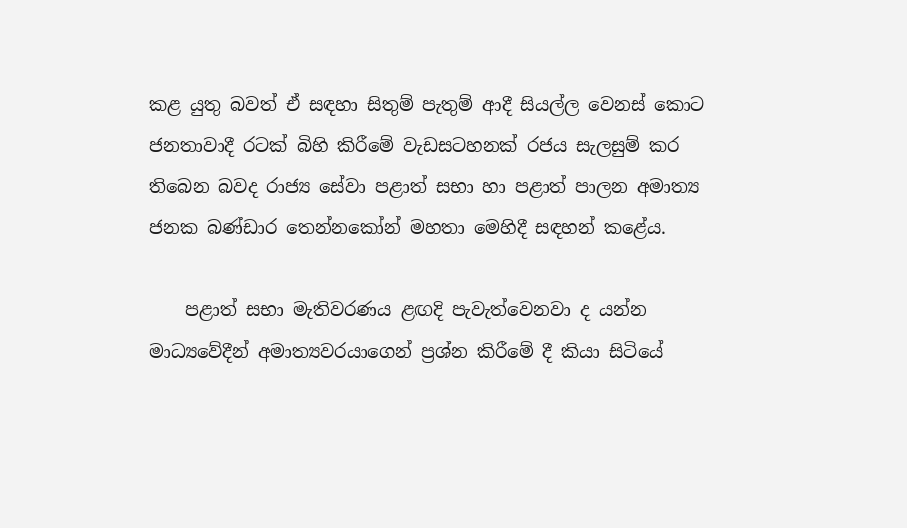කළ යුතු බවත් ඒ සඳහා සිතුම් පැතුම් ආදී සියල්ල වෙනස් කොට ජනතාවාදී රටක් බිහි කිරීමේ වැඩසටහනක් රජය සැලසුම් කර තිබෙන බවද රාජ්‍ය සේවා පළාත් සභා හා පළාත් පාලන අමාත්‍ය ජනක බණ්ඩාර තෙන්නකෝන් මහතා මෙහිදී සඳහන් කළේය.

    පළාත් සභා මැතිවරණය ළඟදි පැවැත්වෙනවා ද යන්න මාධ්‍යවේදීන් අමාත්‍යවරයාගෙන් ප්‍රශ්න කිරීමේ දී කියා සිටියේ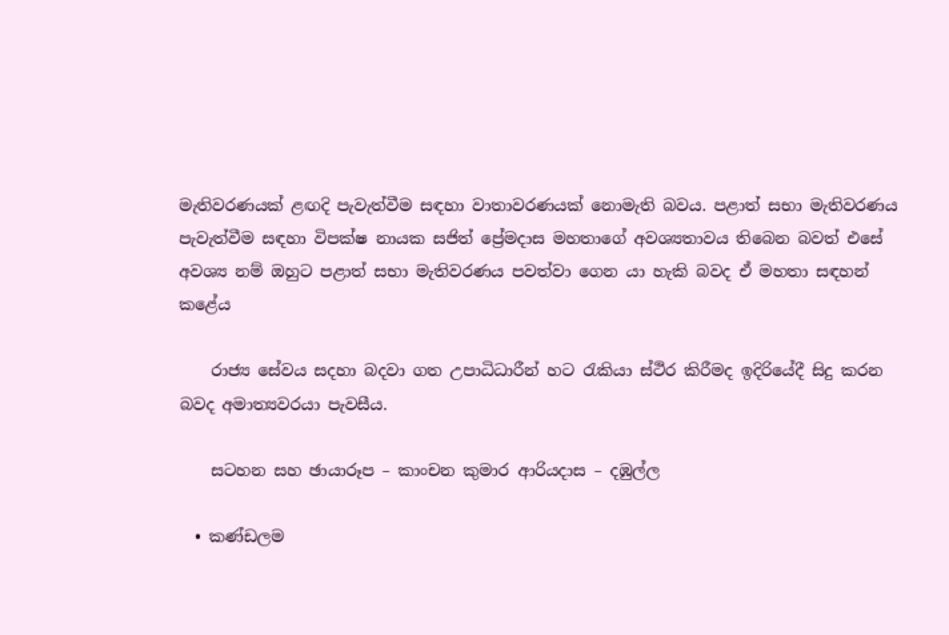මැතිවරණයක් ළඟදි පැවැත්වීම සඳහා වාතාවරණයක් නොමැති බවය. පළාත් සභා මැතිවරණය පැවැත්වීම සඳහා විපක්ෂ නායක සජිත් ප්‍රේමදාස මහතාගේ අවශ්‍යතාවය තිබෙන බවත් එසේ අවශ්‍ය නම් ඔහුට පළාත් සභා මැතිවරණය පවත්වා ගෙන යා හැකි බවද ඒ මහතා සඳහන් කළේය

    රාජ්‍ය සේවය සදහා බදවා ගත උපාධිධාරීන් හට රැකියා ස්ථිර කිරීමද ඉදිරියේදී සිදු කරන බවද අමාත්‍යවරයා පැවසීය.

    සටහන සහ ඡායාරූප – කාංචන කුමාර ආරියදාස – දඹුල්ල

  • කණ්ඩලම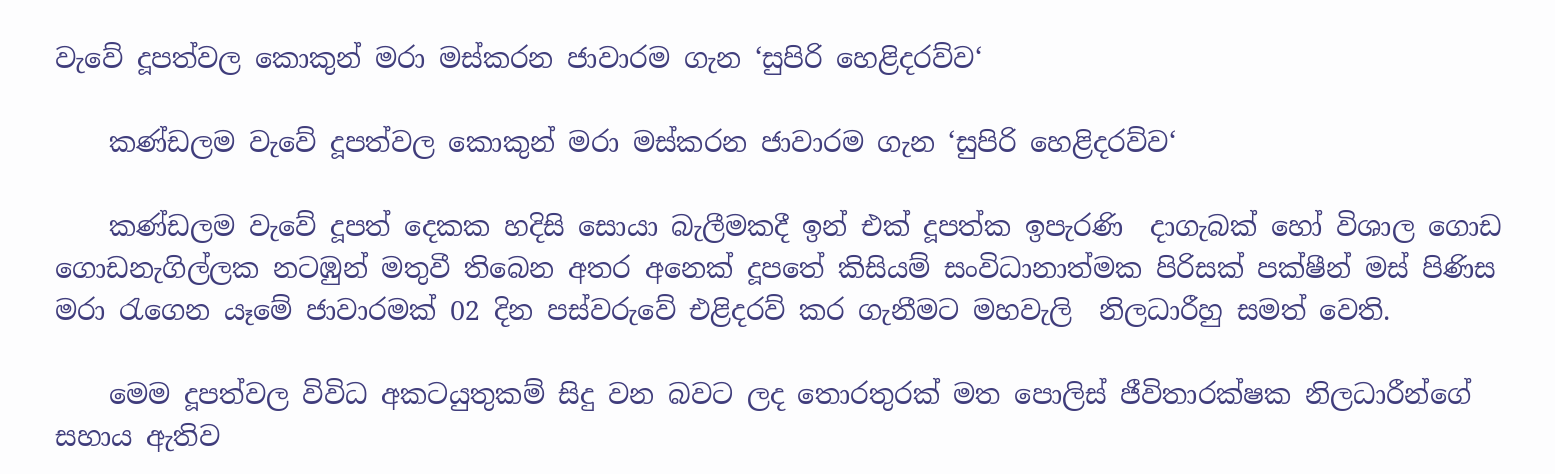වැවේ දූපත්වල කොකුන් මරා මස්කරන ජාවාරම ගැන ‘සුපිරි හෙළිදරව්ව‘

    කණ්ඩලම වැවේ දූපත්වල කොකුන් මරා මස්කරන ජාවාරම ගැන ‘සුපිරි හෙළිදරව්ව‘

    කණ්ඩලම වැවේ දූපත් දෙකක හදිසි සොයා බැලීමකදී ඉන් එක් දූපත්ක ඉපැරණි  දාගැබක් හෝ විශාල ගොඩ ගොඩනැගිල්ලක නටඹුන් මතුවී තිබෙන අතර අනෙක් දූපතේ කිසියම් සංවිධානාත්මක පිරිසක් පක්ෂීන් මස් පිණිස මරා රැගෙන යෑමේ ජාවාරමක් 02 දින පස්වරුවේ එළිදරව් කර ගැනීමට මහවැලි  නිලධාරීහු සමත් වෙති.

    මෙම දූපත්වල විවිධ අකටයුතුකම් සිදු වන බවට ලද තොරතුරක් මත පොලිස් ජීවිතාරක්ෂක නිලධාරීන්ගේ සහාය ඇතිව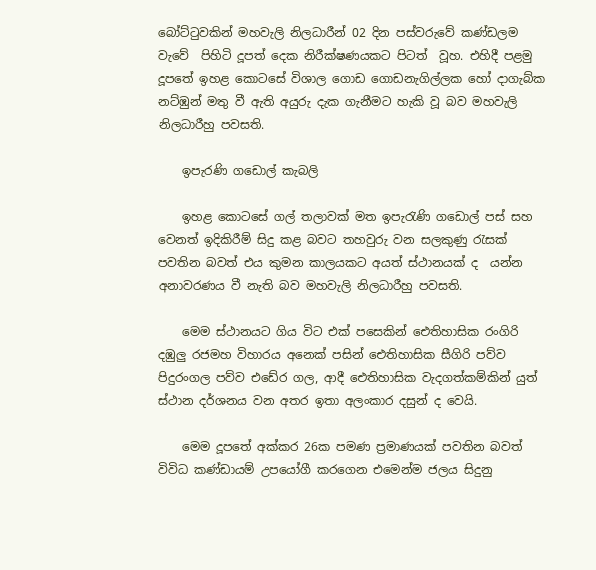බෝට්ටුවකින් මහවැලි නිලධාරීන් 02 දින පස්වරුවේ කණ්ඩලම වැවේ  පිහිටි දූපත් දෙක නිරීක්ෂණයකට පිටත්  වූහ. එහිදී පළමු දූපතේ ඉහළ කොටසේ විශාල ගොඩ ගොඩනැගිල්ලක හෝ දාගැබ්ක නට්ඹුන් මතු වී ඇති අයුරු දැක ගැනීමට හැකි වූ බව මහවැලි  නිලධාරීහු පවසති.

    ඉපැරණි ගඩොල් කැබලි

    ඉහළ කොටසේ ගල් තලාවක් මත ඉපැරැණි ගඩොල් පස් සහ වෙනත් ඉදිකිරීම් සිදු කළ බවට තහවුරු වන සලකුණු රැසක් පවතින බවත් එය කුමන කාලයකට අයත් ස්ථානයක් ද  යන්න  අනාවරණය වී නැති බව මහවැලි නිලධාරීහු පවසති.

    මෙම ස්ථානයට ගිය විට එක් පසෙකින් ඓතිහාසික රංගිරි දඹුලු රජමහ විහාරය අනෙක් පසින් ඓතිහාසික සීගිරි පව්ව පිදුරංගල පව්ව එඩේර ගල, ආදී ඓතිහාසික වැදගත්කම්කින් යුත් ස්ථාන දර්ශනය වන අතර ඉතා අලංකාර දසුන් ද වෙයි.

    මෙම දූපතේ අක්කර 26ක පමණ ප්‍රමාණයක් පවතින බවත් විවිධ කණ්ඩායම් උපයෝගී කරගෙන එමෙන්ම ජලය සිදුනු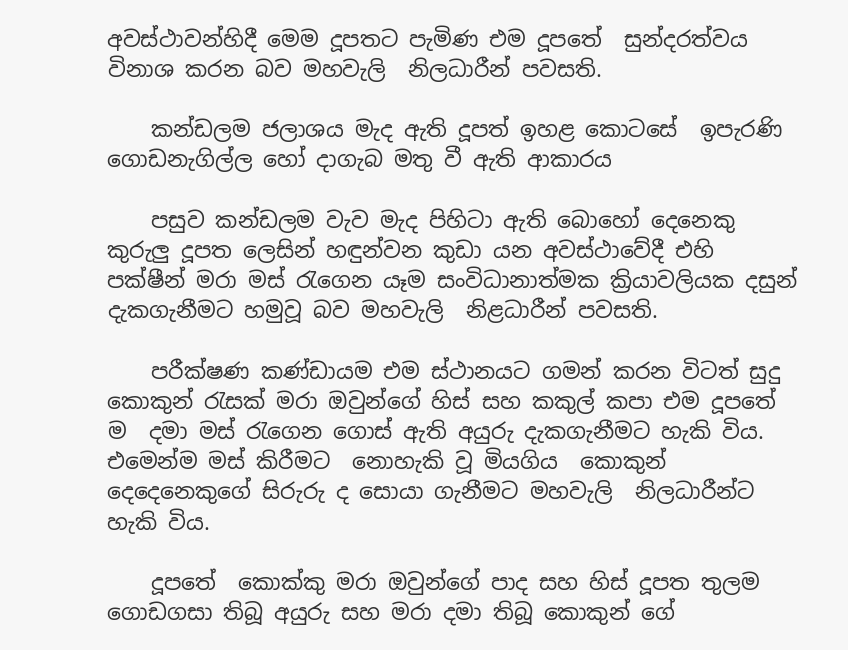අවස්ථාවන්හිදී මෙම දූපතට පැමිණ එම දූපතේ  සුන්දරත්වය විනාශ කරන බව මහවැලි  නිලධාරීන් පවසති.

    කන්ඩලම ජලාශය මැද ඇති දූපත් ඉහළ කොටසේ  ඉපැරණි ගොඩනැගිල්ල හෝ දාගැබ මතු වී ඇති ආකාරය

    පසුව කන්ඩලම වැව මැද පිහිටා ඇති බොහෝ දෙනෙකු කුරුලු දූපත ලෙසින් හඳුන්වන කුඩා යන අවස්ථාවේදී එහි  පක්ෂීන් මරා මස් රැගෙන යෑම සංවිධානාත්මක ක්‍රියාවලියක දසුන්  දැකගැනීමට හමුවූ බව මහවැලි  නිළධාරීන් පවසති.

    පරීක්ෂණ කණ්ඩායම එම ස්ථානයට ගමන් කරන විටත් සුදු කොකුන් රැසක් මරා ඔවුන්ගේ හිස් සහ කකුල් කපා එම දූපතේ ම  දමා මස් රැගෙන ගොස් ඇති අයුරු දැකගැනීමට හැකි විය. එමෙන්ම මස් කිරීමට  නොහැකි වූ මියගිය  කොකුන් දෙදෙනෙකුගේ සිරුරු ද සොයා ගැනීමට මහවැලි  නිලධාරීන්ට   හැකි විය.

    දූපතේ  කොක්කු මරා ඔවුන්ගේ පාද සහ හිස් දූපත තුලම ගොඩගසා තිබූ අයුරු සහ මරා දමා තිබූ කොකුන් ගේ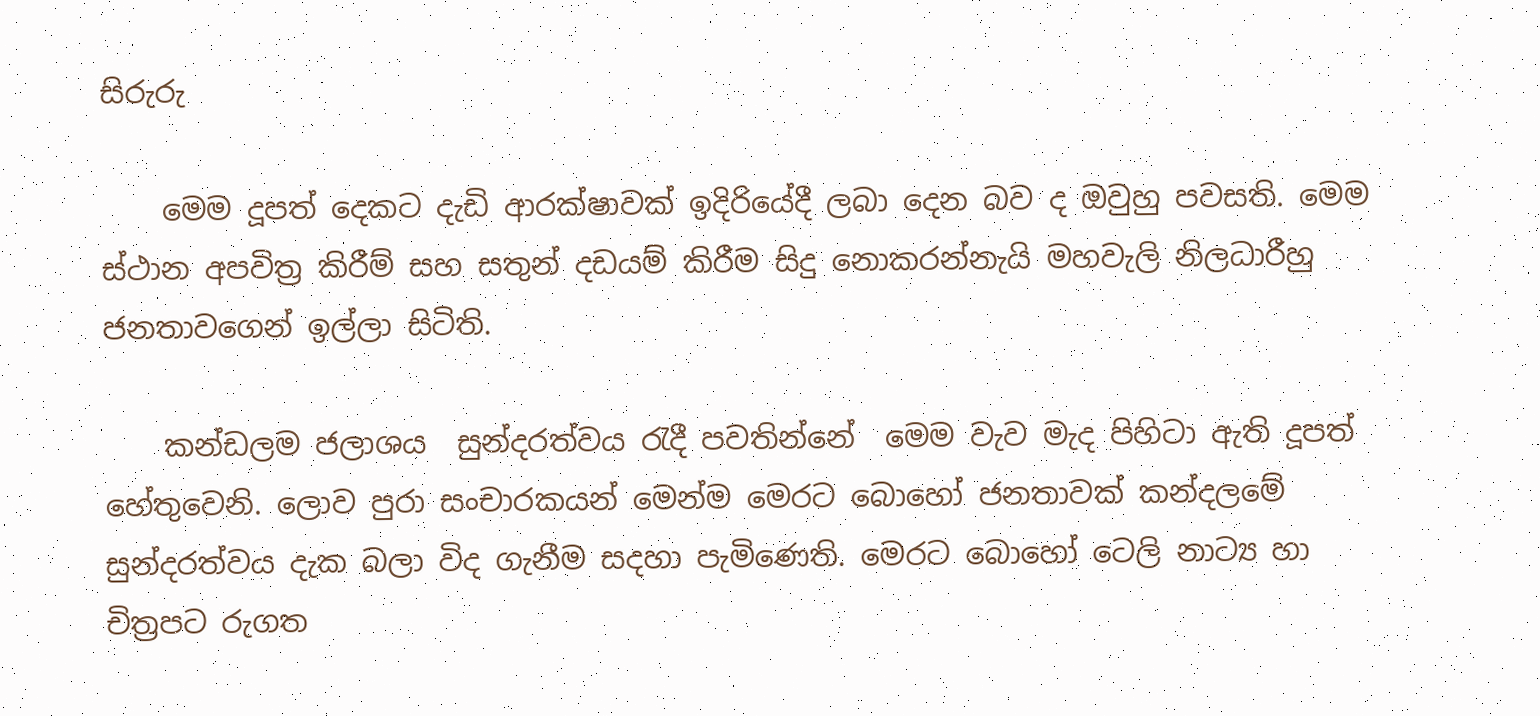සිරුරු

    මෙම දූපත් දෙකට දැඩි ආරක්ෂාවක් ඉදිරියේදී ලබා දෙන බව ද ඔවුහු පවසති. මෙම ස්ථාන අපවිත්‍ර කිරීම් සහ සතුන් දඩයම් කිරීම සිදු නොකරන්නැයි මහවැලි නිලධාරීහු ජනතාවගෙන් ඉල්ලා සිටිති.

    කන්ඩලම ජලාශය  සුන්දරත්වය රැදී පවතින්නේ  මෙම වැව මැද පිහිටා ඇති දූපත් හේතුවෙනි. ලොව පුරා සංචාරකයන් මෙන්ම මෙරට බොහෝ ජනතාවක් කන්දලමේ සුන්දරත්වය දැක බලා විද ගැනීම සදහා පැමිණෙති. මෙරට බොහෝ ටෙලි නාට්‍ය හා චිත්‍රපට රුගත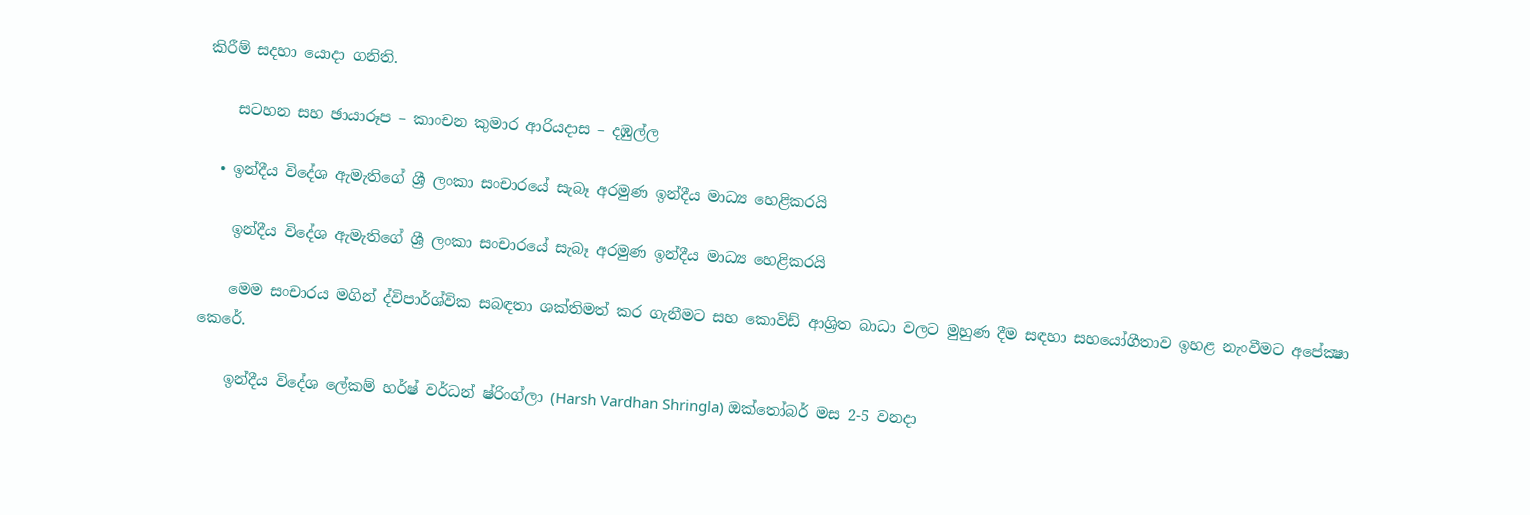කිරීම් සදහා යොදා ගනිති.

    සටහන සහ ඡායාරූප – කාංචන කුමාර ආරියදාස – දඹුල්ල

  • ඉන්දීය විදේශ ඇමැතිගේ ශ්‍රී ලංකා සංචාරයේ සැබෑ අරමුණ ඉන්දීය මාධ්‍ය හෙළිකරයි

    ඉන්දීය විදේශ ඇමැතිගේ ශ්‍රී ලංකා සංචාරයේ සැබෑ අරමුණ ඉන්දීය මාධ්‍ය හෙළිකරයි

    මෙම සංචාරය මගින් ද්විපාර්ශ්වික සබඳතා ශක්තිමත් කර ගැනීමට සහ කොවිඩ් ආශ්‍රිත බාධා වලට මුහුණ දීම සඳහා සහයෝගීතාව ඉහළ නැංවීමට අපේක්‍ෂා කෙරේ.

    ඉන්දීය විදේශ ලේකම් හර්ෂ් වර්ධන් ෂ්රිංග්ලා (Harsh Vardhan Shringla) ඔක්තෝබර් මස 2-5 වනදා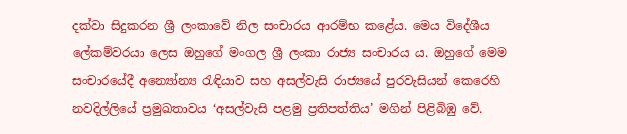දක්වා සිදුකරන ශ්‍රී ලංකාවේ නිල සංචාරය ආරම්භ කළේය. මෙය විදේශීය ලේකම්වරයා ලෙස ඔහුගේ මංගල ශ්‍රී ලංකා රාජ්‍ය සංචාරය ය. ඔහුගේ මෙම සංචාරයේදී අන්‍යෝන්‍ය රැඳියාව සහ අසල්වැසි රාජ්‍යයේ පුරවැසියන් කෙරෙහි නවදිල්ලියේ ප්‍රමුඛතාවය ‘අසල්වැසි පළමු ප්‍රතිපත්තිය’ මගින් පිළිබිඹු වේ.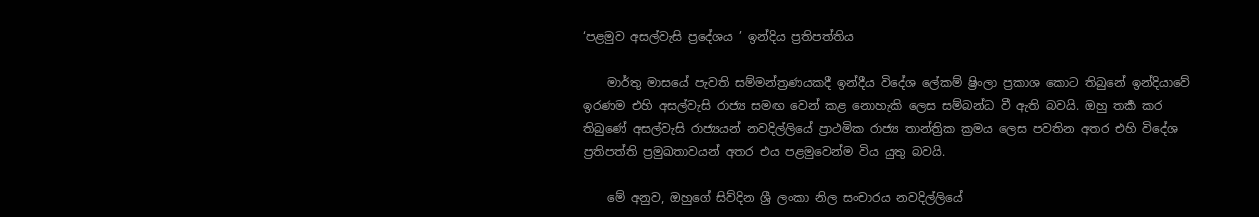‘පළමුව අසල්වැසි ප්‍රදේශය ’ ඉන්දිය ප්‍රතිපත්තිය

    මාර්තු මාසයේ පැවති සම්මන්ත්‍රණයකදී ඉන්දීය විදේශ ලේකම් ෂ්‍රිංලා ප්‍රකාශ කොට තිබුනේ ඉන්දියාවේ ඉරණම එහි අසල්වැසි රාජ්‍ය සමඟ වෙන් කළ නොහැකි ලෙස සම්බන්ධ වී ඇති බවයි. ඔහු තර්‍ක කර තිබුණේ අසල්වැසි රාජ්‍යයන් නවදිල්ලියේ ප්‍රාථමික රාජ්‍ය තාන්ත්‍රික ක්‍රමය ලෙස පවතින අතර එහි විදේශ ප්‍රතිපත්ති ප්‍රමුඛතාවයන් අතර එය පළමුවෙන්ම විය යුතු බවයි.

    මේ අනුව, ඔහුගේ සිව්දින ශ්‍රී ලංකා නිල සංචාරය නවදිල්ලියේ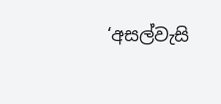‘අසල්වැසි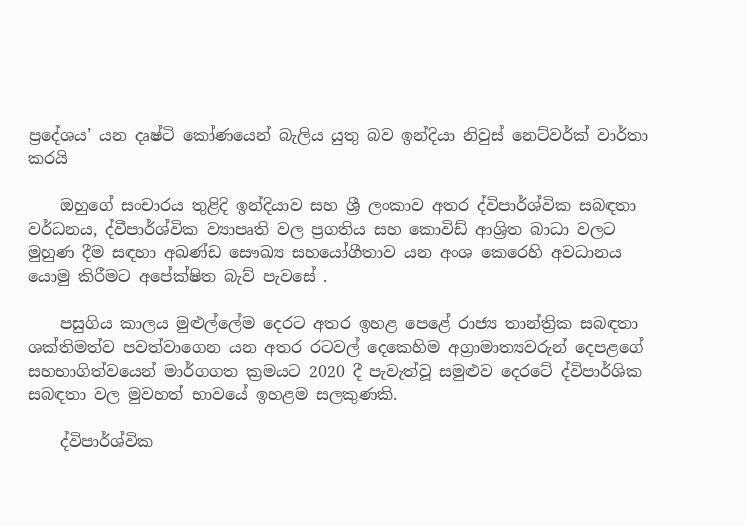ප්‍රදේශය’ යන දෘෂ්ටි කෝණයෙන් බැලිය යුතු බව ඉන්දියා නිවුස් නෙට්වර්ක් වාර්තා කරයි

    ඔහුගේ සංචාරය තුළිදි ඉන්දියාව සහ ශ්‍රී ලංකාව අතර ද්විපාර්ශ්වික සබඳතා වර්ධනය, ද්වීපාර්ශ්වික ව්‍යාපෘති වල ප්‍රගතිය සහ කොවිඩ් ආශ්‍රිත බාධා වලට මුහුණ දීම සඳහා අඛණ්ඩ සෞඛ්‍ය සහයෝගීතාව යන අංශ කෙරෙහි අවධානය යොමු කිරීමට අපේක්ෂිත බැව් පැවසේ .

    පසුගිය කාලය මුළුල්ලේම දෙරට අතර ඉහළ පෙළේ රාජ්‍ය තාන්ත්‍රික සබඳතා ශක්තිමත්ව පවත්වාගෙන යන අතර රටවල් දෙකෙහිම අග්‍රාමාත්‍යවරුන් දෙපළගේ සහභාගිත්වයෙන් මාර්ගගත ක්‍රමයට 2020 දී පැවැත්වූ සමුළුව දෙරටේ ද්විපාර්ශික සබඳතා වල මුවහත් භාවයේ ඉහළම සලකුණකි.

    ද්විපාර්ශ්වික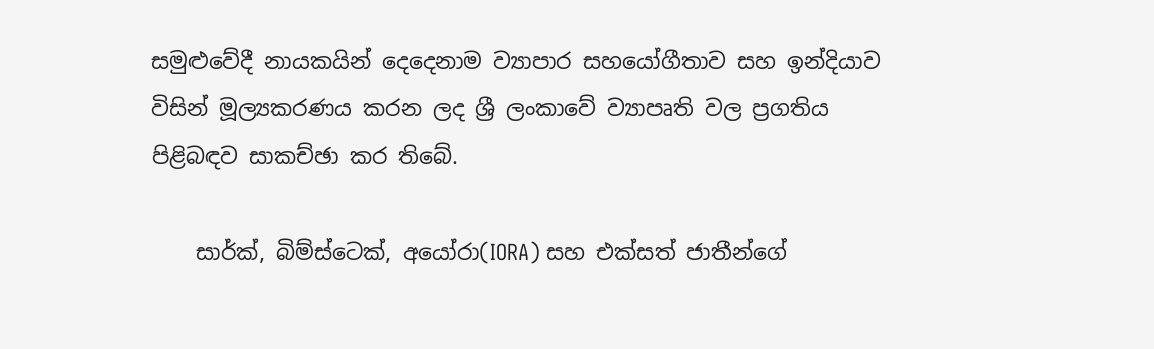සමුළුවේදී නායකයින් දෙදෙනාම ව්‍යාපාර සහයෝගීතාව සහ ඉන්දියාව විසින් මූල්‍යකරණය කරන ලද ශ්‍රී ලංකාවේ ව්‍යාපෘති වල ප්‍රගතිය පිළිබඳව සාකච්ඡා කර තිබේ.

    සාර්ක්, බිම්ස්ටෙක්, අයෝරා(IORA) සහ එක්සත් ජාතීන්ගේ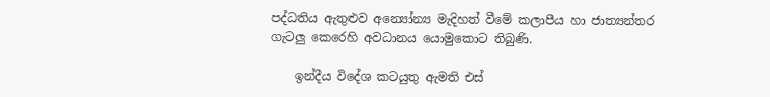පද්ධතිය ඇතුළුව අන්‍යෝන්‍ය මැදිහත් වීමේ කලාපීය හා ජාත්‍යන්තර ගැටලු කෙරෙහි අවධානය යොමුකොට තිබුණි.

    ඉන්දීය විදේශ කටයුතු ඇමති එස්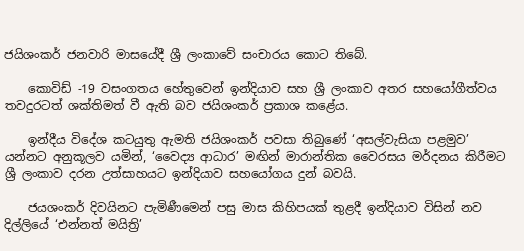ජයිශංකර් ජනවාරි මාසයේදී ශ්‍රී ලංකාවේ සංචාරය කොට තිබේ.

    කොවිඩ් -19 වසංගතය හේතුවෙන් ඉන්දියාව සහ ශ්‍රී ලංකාව අතර සහයෝගීත්වය තවදුරටත් ශක්තිමත් වී ඇති බව ජයිශංකර් ප්‍රකාශ කළේය.

    ඉන්දීය විදේශ කටයුතු ඇමති ජයිශංකර් පවසා තිබුණේ ‘අසල්වැසියා පළමුව’ යන්නට අනුකූලව යමින්, ‘වෛද්‍ය ආධාර’ මඟින් මාරාන්තික වෛරසය මර්දනය කිරීමට ශ්‍රී ලංකාව දරන උත්සාහයට ඉන්දියාව සහයෝගය දුන් බවයි.

    ජයශංකර් දිවයිනට පැමිණීමෙන් පසු මාස කිහිපයක් තුළදී ඉන්දියාව විසින් නව දිල්ලියේ ‘එන්නත් මයිත්‍රි’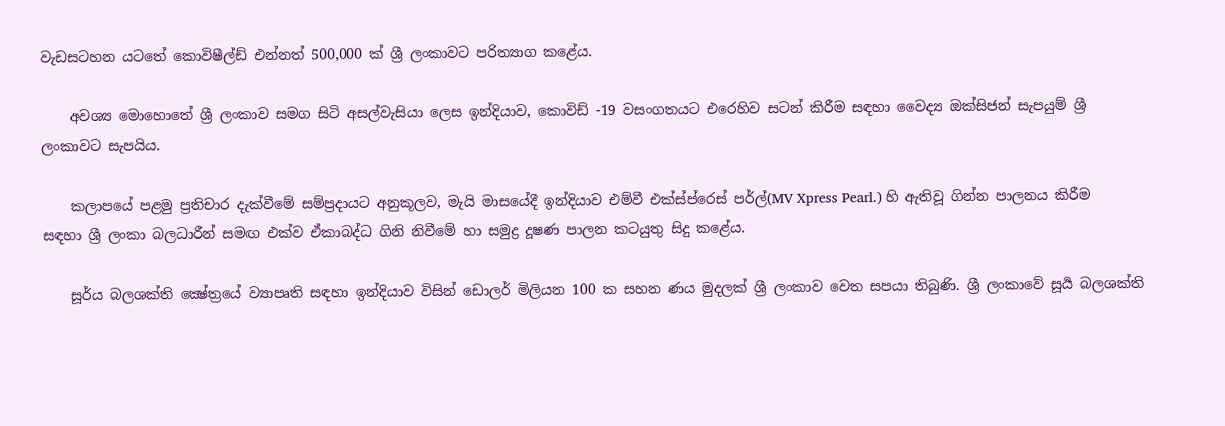වැඩසටහන යටතේ කොවිෂීල්ඩ් එන්නත් 500,000 ක් ශ්‍රී ලංකාවට පරිත්‍යාග කළේය.

    අවශ්‍ය මොහොතේ ශ්‍රී ලංකාව සමග සිටි අසල්වැසියා ලෙස ඉන්දියාව, කොවිඩ් -19 වසංගතයට එරෙහිව සටන් කිරීම සඳහා වෛද්‍ය ඔක්සිජන් සැපයුම් ශ්‍රී ලංකාවට සැපයිය.

    කලාපයේ පළමු ප්‍රතිචාර දැක්වීමේ සම්ප්‍රදායට අනුකූලව, මැයි මාසයේදී ඉන්දියාව එම්වී එක්ස්ප්රෙස් පර්ල්(MV Xpress Pearl.) හි ඇතිවූ ගින්න පාලනය කිරීම සඳහා ශ්‍රී ලංකා බලධාරීන් සමඟ එක්ව ඒකාබද්ධ ගිනි නිවීමේ හා සමුද්‍ර දූෂණ පාලන කටයුතු සිදු කළේය.

    සූර්ය බලශක්ති ක්‍ෂේත්‍රයේ ව්‍යාපෘති සඳහා ඉන්දියාව විසින් ඩොලර් මිලියන 100 ක සහන ණය මුදලක් ශ්‍රී ලංකාව වෙත සපයා තිබුණි. ශ්‍රී ලංකාවේ සූර්‍ය බලශක්ති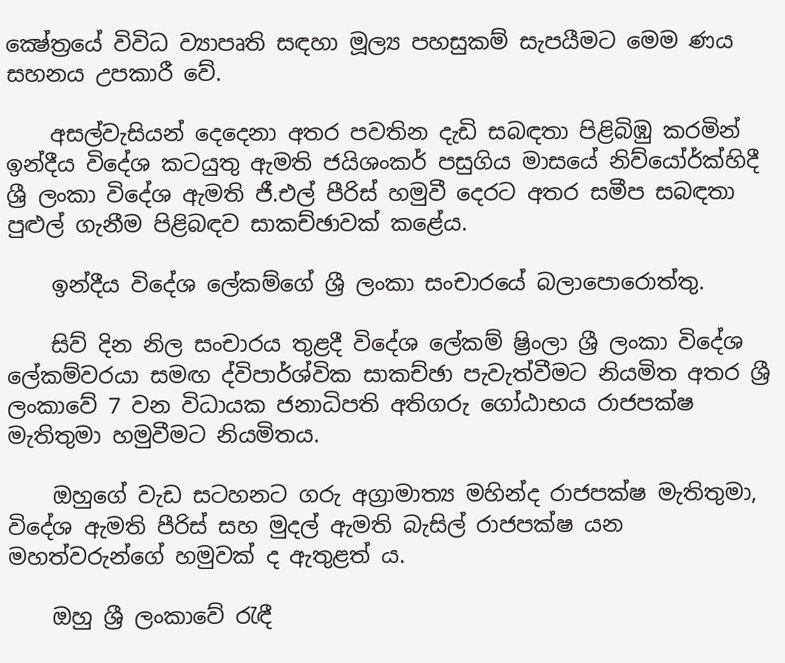ක්‍ෂේත්‍රයේ විවිධ ව්‍යාපෘති සඳහා මූල්‍ය පහසුකම් සැපයීමට මෙම ණය සහනය උපකාරී වේ.

    අසල්වැසියන් දෙදෙනා අතර පවතින දැඩි සබඳතා පිළිබිඹු කරමින් ඉන්දීය විදේශ කටයුතු ඇමති ජයිශංකර් පසුගිය මාසයේ නිව්යෝර්ක්හිදී ශ්‍රී ලංකා විදේශ ඇමති ජී.එල් පීරිස් හමුවී දෙරට අතර සමීප සබඳතා පුළුල් ගැනීම පිළිබඳව සාකච්ඡාවක් කළේය.

    ඉන්දීය විදේශ ලේකම්ගේ ශ්‍රී ලංකා සංචාරයේ බලාපොරොත්තු.

    සිව් දින නිල සංචාරය තුළදී විදේශ ලේකම් ෂ්‍රිංලා ශ්‍රී ලංකා විදේශ ලේකම්වරයා සමඟ ද්විපාර්ශ්වික සාකච්ඡා පැවැත්වීමට නියමිත අතර ශ්‍රී ලංකාවේ 7 වන විධායක ජනාධිපති අතිගරු ගෝඨාභය රාජපක්ෂ මැතිතුමා හමුවීමට නියමිතය.

    ඔහුගේ වැඩ සටහනට ගරු අග්‍රාමාත්‍ය මහින්ද රාජපක්ෂ මැතිතුමා, විදේශ ඇමති පීරිස් සහ මුදල් ඇමති බැසිල් රාජපක්ෂ යන මහත්වරුන්ගේ හමුවක් ද ඇතුළත් ය.

    ඔහු ශ්‍රී ලංකාවේ රැඳී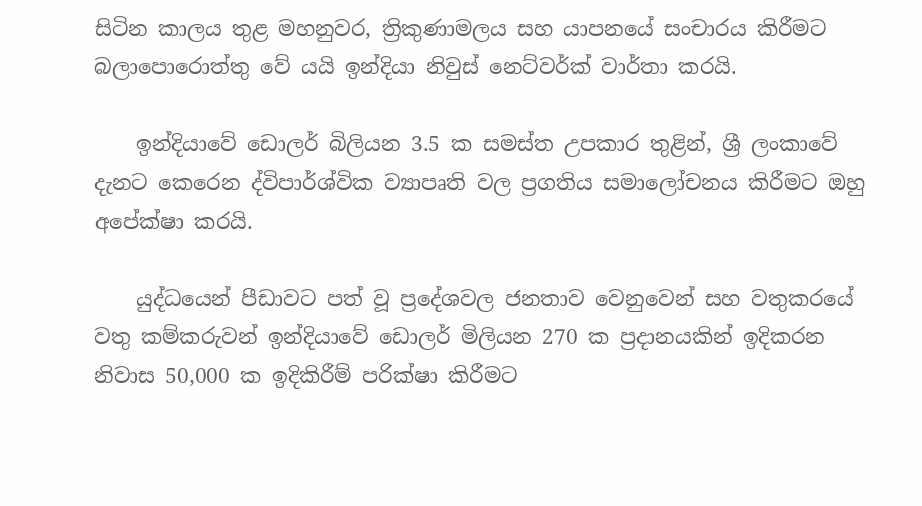සිටින කාලය තුළ මහනුවර, ත්‍රිකුණාමලය සහ යාපනයේ සංචාරය කිරීමට බලාපොරොත්තු වේ යයි ඉන්දියා නිවුස් නෙට්වර්ක් වාර්තා කරයි.

    ඉන්දියාවේ ඩොලර් බිලියන 3.5 ක සමස්ත උපකාර තුළින්, ශ්‍රී ලංකාවේ දැනට කෙරෙන ද්විපාර්ශ්වික ව්‍යාපෘති වල ප්‍රගතිය සමාලෝචනය කිරීමට ඔහු අපේක්ෂා කරයි.

    යුද්ධයෙන් පීඩාවට පත් වූ ප්‍රදේශවල ජනතාව වෙනුවෙන් සහ වතුකරයේ වතු කම්කරුවන් ඉන්දියාවේ ඩොලර් මිලියන 270 ක ප්‍රදානයකින් ඉදිකරන නිවාස 50,000 ක ඉදිකිරීම් පරික්ෂා කිරීමට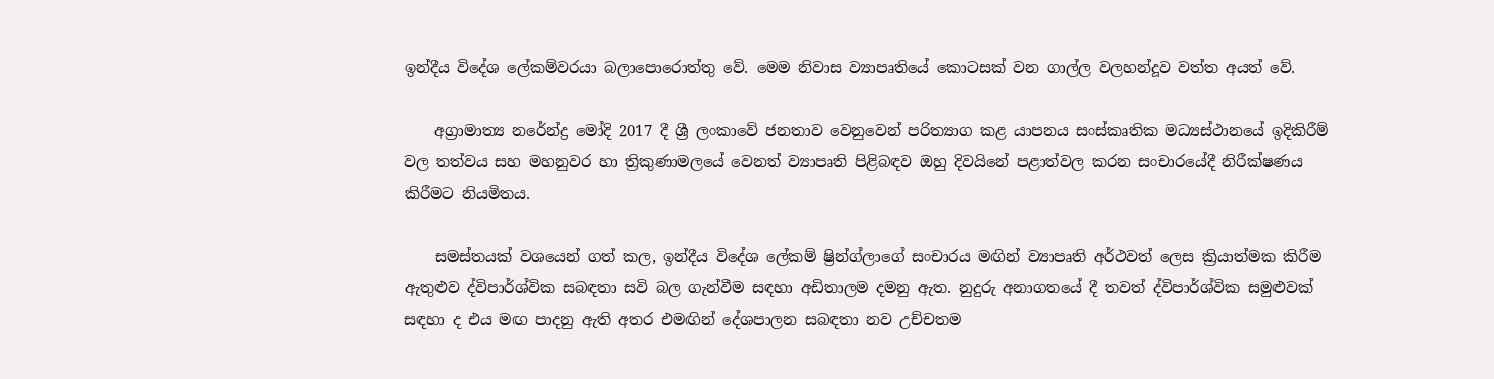ඉන්දීය විදේශ ලේකම්වරයා බලාපොරොත්තු වේ. මෙම නිවාස ව්‍යාපෘතියේ කොටසක් වන ගාල්ල වලහන්දූව වත්ත අයත් වේ.

    අග්‍රාමාත්‍ය නරේන්ද්‍ර මෝදි 2017 දී ශ්‍රී ලංකාවේ ජනතාව වෙනුවෙන් පරිත්‍යාග කළ යාපනය සංස්කෘතික මධ්‍යස්ථානයේ ඉදිකිරීම් වල තත්වය සහ මහනුවර හා ත්‍රිකුණාමලයේ වෙනත් ව්‍යාපෘති පිළිබඳව ඔහු දිවයිනේ පළාත්වල කරන සංචාරයේදී නිරීක්ෂණය කිරීමට නියමිතය.

    සමස්තයක් වශයෙන් ගත් කල, ඉන්දීය විදේශ ලේකම් ෂ්‍රින්ග්ලාගේ සංචාරය මඟින් ව්‍යාපෘති අර්ථවත් ලෙස ක්‍රියාත්මක කිරීම ඇතුළුව ද්විපාර්ශ්වික සබඳතා සවි බල ගැන්වීම සඳහා අඩිතාලම දමනු ඇත. නුදුරු අනාගතයේ දී තවත් ද්විපාර්ශ්වික සමුළුවක් සඳහා ද එය මඟ පාදනු ඇති අතර එමඟින් දේශපාලන සබඳතා නව උච්චතම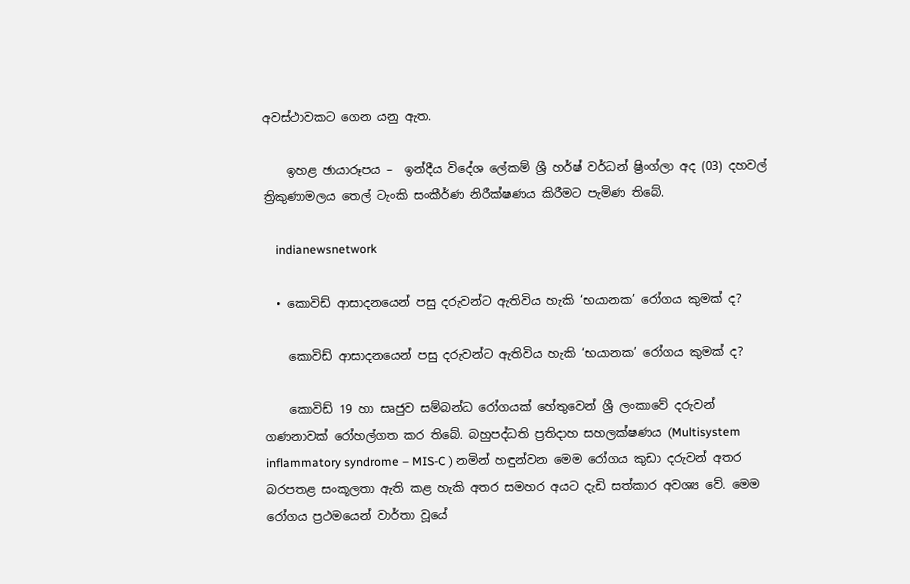අවස්ථාවකට ගෙන යනු ඇත.

    ඉහළ ඡායාරූපය –  ඉන්දීය විදේශ ලේකම් ශ්‍රී හර්ෂ් වර්ධන් ෂ්‍රිංග්ලා අද (03) දහවල් ත්‍රිකුණාමලය තෙල් ටැංකි සංකීර්ණ නිරීක්ෂණය කිරීමට පැමිණ තිබේ.

    indianewsnetwork

  • කොවිඩ් ආසාදනයෙන් පසු දරුවන්ට ඇතිවිය හැකි ‘භයානක’ රෝගය කුමක් ද?

    කොවිඩ් ආසාදනයෙන් පසු දරුවන්ට ඇතිවිය හැකි ‘භයානක’ රෝගය කුමක් ද?

    කොවිඩ් 19 හා සෘජුව සම්බන්ධ රෝගයක් හේතුවෙන් ශ්‍රී ලංකාවේ දරුවන් ගණනාවක් රෝහල්ගත කර තිබේ. බහුපද්ධති ප්‍රතිදාහ සහලක්ෂණය (Multisystem inflammatory syndrome – MIS-C ) නමින් හඳුන්වන මෙම රෝගය කුඩා දරුවන් අතර බරපතළ සංකූලතා ඇති කළ හැකි අතර සමහර අයට දැඩි සත්කාර අවශ්‍ය වේ. මෙම රෝගය ප්‍රථමයෙන් වාර්තා වූයේ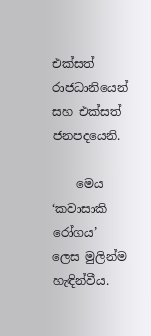එක්සත් රාජධානියෙන් සහ එක්සත් ජනපදයෙනි.

    මෙය ‘කවාසාකි රෝගය’ ලෙස මුලින්ම හැඳින්වීය.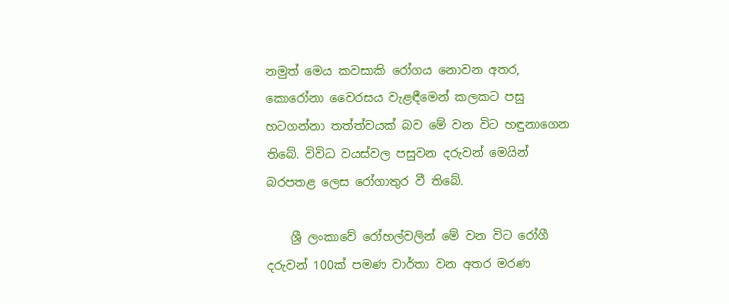නමුත් මෙය කවසාකි රෝගය නොවන අතර, කොරෝනා වෛරසය වැළඳීමෙන් කලකට පසු හටගන්නා තත්ත්වයක් බව මේ වන විට හඳුනාගෙන තිබේ. විවිධ වයස්වල පසුවන දරුවන් මෙයින් බරපතළ ලෙස රෝගාතුර වී තිබේ.

    ශ්‍රී ලංකාවේ රෝහල්වලින් මේ වන විට රෝගී දරුවන් 100ක් පමණ වාර්තා වන අතර මරණ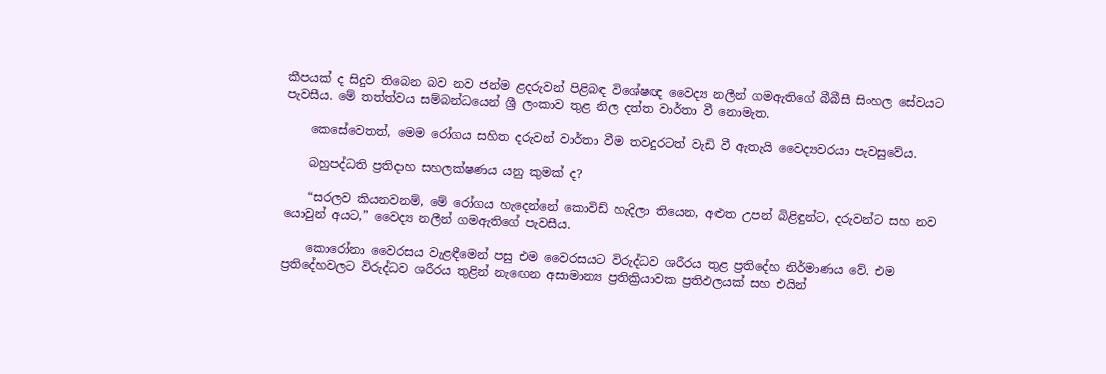කීපයක් ද සිදුව තිබෙන බව නව ජන්ම ළදරුවන් පිළිබඳ විශේෂඥ වෛද්‍ය නලීන් ගමඇතිගේ බීබීසී සිංහල සේවයට පැවසීය. මේ තත්ත්වය සම්බන්ධයෙන් ශ්‍රී ලංකාව තුළ නිල දත්ත වාර්තා වී නොමැත.

    කෙසේවෙතත්, මෙම රෝගය සහිත දරුවන් වාර්තා වීම තවදුරටත් වැඩි වී ඇතැයි වෛද්‍යවරයා පැවසුවේය.

    බහුපද්ධති ප්‍රතිදාහ සහලක්ෂණය යනු කුමක් ද?

    “සරලව කියනවනම්, මේ රෝගය හැදෙන්නේ කොවිඩ් හැදිලා තියෙන, අළුත උපන් බිළිඳුන්ට, දරුවන්ට සහ නව යොවුන් අයට,” වෛද්‍ය නලීන් ගමඇතිගේ පැවසීය.

    කොරෝනා වෛරසය වැළඳීමෙන් පසු එම වෛරසයට විරුද්ධව ශරීරය තුළ ප්‍රතිදේහ නිර්මාණය වේ. එම ප්‍රතිදේහවලට විරුද්ධව ශරීරය තුළින් නැඟෙන අසාමාන්‍ය ප්‍රතික්‍රියාවක ප්‍රතිඵලයක් සහ එයින්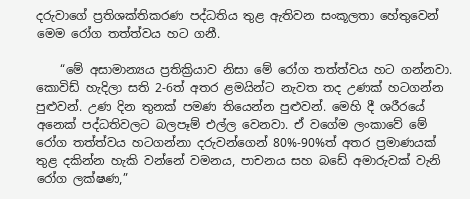දරුවාගේ ප්‍රතිශක්තිකරණ පද්ධතිය තුළ ඇතිවන සංකූලතා හේතුවෙන් මෙම රෝග තත්ත්වය හට ගනී.

    “මේ අසාමාන්‍යය ප්‍රතික්‍රියාව නිසා මේ රෝග තත්ත්වය හට ගන්නවා. කොවිඩ් හැදිලා සති 2-6ත් අතර ළමයින්ට නැවත තද උණක් හටගන්න පුළුවන්. උණ දින තුනක් පමණ තියෙන්න පුළුවන්. මෙහි දී ශරීරයේ අනෙක් පද්ධතිවලට බලපෑම් එල්ල වෙනවා. ඒ වගේම ලංකාවේ මේ රෝග තත්ත්වය හටගන්නා දරුවන්ගෙන් 80%-90%ත් අතර ප්‍රමාණයක් තුළ දකින්න හැකි වන්නේ වමනය, පාචනය සහ බඩේ අමාරුවක් වැනි රෝග ලක්ෂණ,”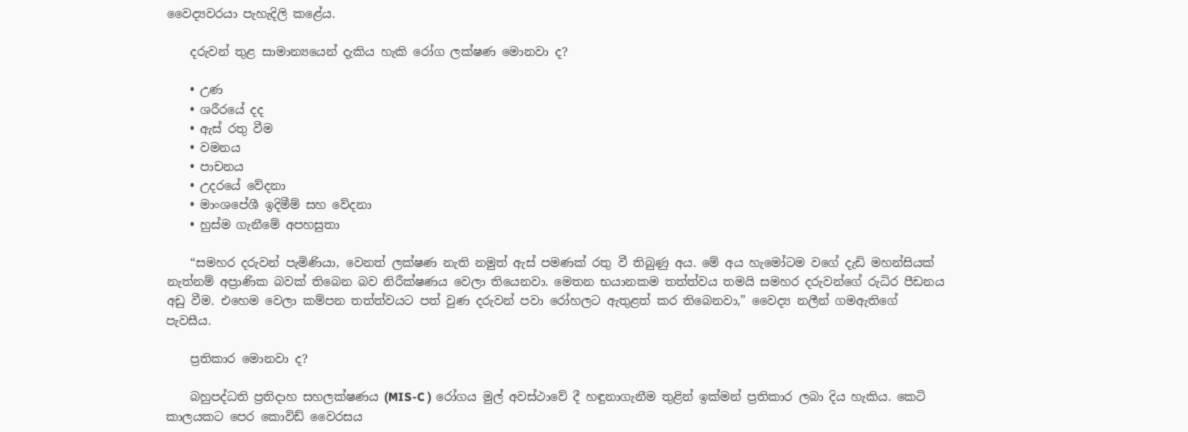වෛද්‍යවරයා පැහැදිලි කළේය.

    දරුවන් තුළ සාමාන්‍යයෙන් දැකිය හැකි රෝග ලක්ෂණ මොනවා ද?

    • උණ
    • ශරීරයේ දද
    • ඇස් රතු වීම
    • වමනය
    • පාචනය
    • උදරයේ වේදනා
    • මාංශපේශී ඉදිමීම් සහ වේදනා
    • හුස්ම ගැනීමේ අපහසුතා

    “සමහර දරුවන් පැමිණියා, වෙනත් ලක්ෂණ නැති නමුත් ඇස් පමණක් රතු වී තිබුණු අය. මේ අය හැමෝටම වගේ දැඩි මහන්සියක් නැත්නම් අප්‍රාණික බවක් තිබෙන බව නිරීක්ෂණය වෙලා තියෙනවා. මෙතන භයානකම තත්ත්වය තමයි සමහර දරුවන්ගේ රුධිර පීඩනය අඩු වීම. එහෙම වෙලා කම්පන තත්ත්වයට පත් වුණ දරුවන් පවා රෝහලට ඇතුළත් කර තිබෙනවා,” වෛද්‍ය නලීන් ගමඇතිගේ පැවසීය.

    ප්‍රතිකාර මොනවා ද?

    බහුපද්ධති ප්‍රතිදාහ සහලක්ෂණය (MIS-C ) රෝගය මුල් අවස්ථාවේ දී හඳුනාගැනීම තුළින් ඉක්මන් ප්‍රතිකාර ලබා දිය හැකිය. කෙටි කාලයකට පෙර කොවිඩ් වෛරසය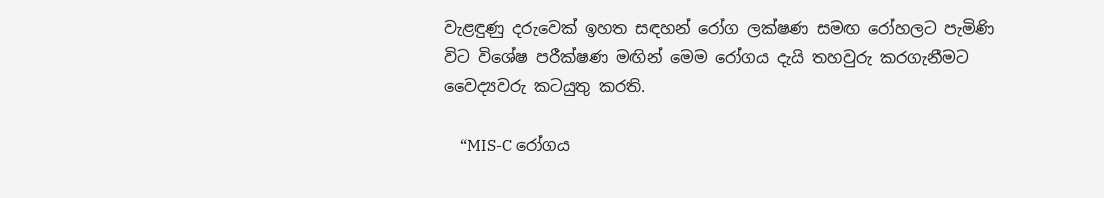වැළඳුණු දරුවෙක් ඉහත සඳහන් රෝග ලක්ෂණ සමඟ රෝහලට පැමිණි විට විශේෂ පරීක්ෂණ මඟින් මෙම රෝගය දැයි තහවුරු කරගැනීමට වෛද්‍යවරු කටයුතු කරති.

    “MIS-C රෝගය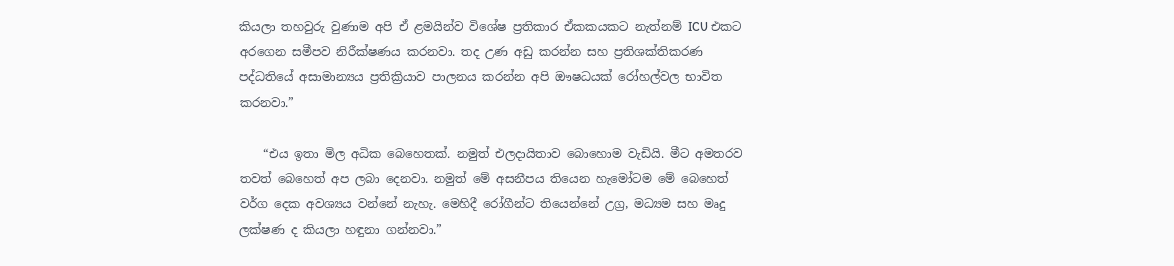කියලා තහවුරු වුණාම අපි ඒ ළමයින්ව විශේෂ ප්‍රතිකාර ඒකකයකට නැත්නම් ICU එකට අරගෙන සමීපව නිරීක්ෂණය කරනවා. තද උණ අඩු කරන්න සහ ප්‍රතිශක්තිකරණ පද්ධතියේ අසාමාන්‍යය ප්‍රතික්‍රියාව පාලනය කරන්න අපි ඖෂධයක් රෝහල්වල භාවිත කරනවා.”

    “එය ඉතා මිල අධික බෙහෙතක්. නමුත් එලදායිතාව බොහොම වැඩියි. මීට අමතරව තවත් බෙහෙත් අප ලබා දෙනවා. නමුත් මේ අසනීපය තියෙන හැමෝටම මේ බෙහෙත් වර්ග දෙක අවශ්‍යය වන්නේ නැහැ. මෙහිදී රෝගීන්ට තියෙන්නේ උග්‍ර, මධ්‍යම සහ මෘදු ලක්ෂණ ද කියලා හඳුනා ගන්නවා.”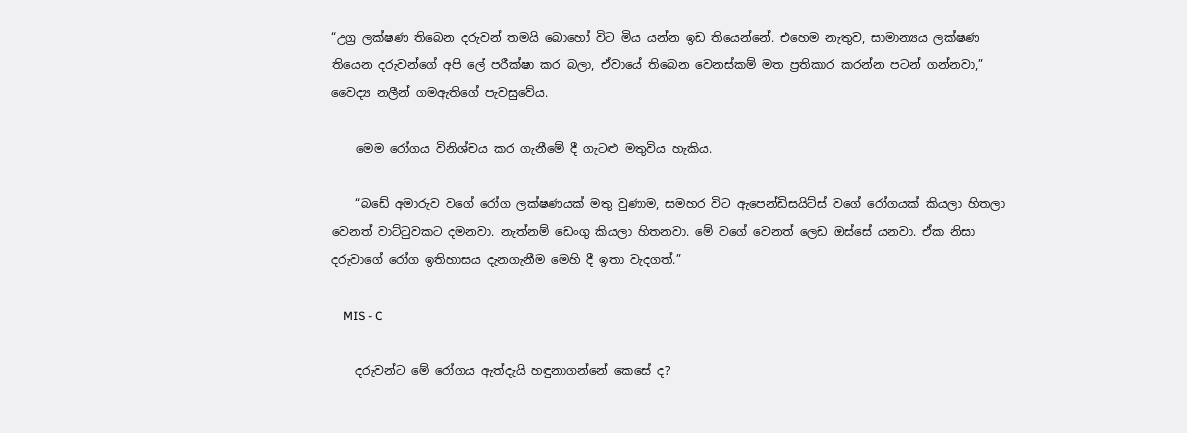“උග්‍ර ලක්ෂණ තිබෙන දරුවන් තමයි බොහෝ විට මිය යන්න ඉඩ තියෙන්නේ. එහෙම නැතුව, සාමාන්‍යය ලක්ෂණ තියෙන දරුවන්ගේ අපි ලේ පරීක්ෂා කර බලා, ඒවායේ තිබෙන වෙනස්කම් මත ප්‍රතිකාර කරන්න පටන් ගන්නවා,” වෛද්‍ය නලීන් ගමඇතිගේ පැවසුවේය.

    මෙම රෝගය විනිශ්චය කර ගැනීමේ දී ගැටළු මතුවිය හැකිය.

    “බඩේ අමාරුව වගේ රෝග ලක්ෂණයක් මතු වුණාම, සමහර විට ඇපෙන්ඩිසයිට්ස් වගේ රෝගයක් කියලා හිතලා වෙනත් වාට්ටුවකට දමනවා. නැත්නම් ඩෙංගු කියලා හිතනවා. මේ වගේ වෙනත් ලෙඩ ඔස්සේ යනවා. ඒක නිසා දරුවාගේ රෝග ඉතිහාසය දැනගැනීම මෙහි දී ඉතා වැදගත්.”

    MIS - C

    දරුවන්ට මේ රෝගය ඇත්දැයි හඳුනාගන්නේ කෙසේ ද?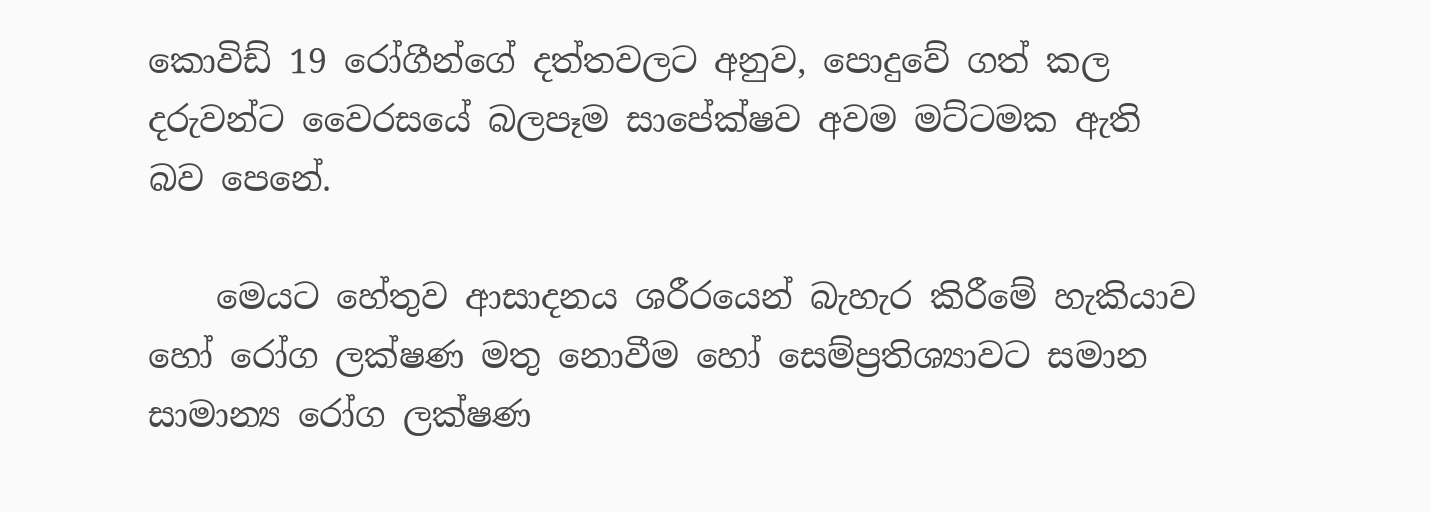කොවිඩ් 19 රෝගීන්ගේ දත්තවලට අනුව, පොදුවේ ගත් කල දරුවන්ට වෛරසයේ බලපෑම සාපේක්ෂව අවම මට්ටමක ඇති බව පෙනේ.

    මෙයට හේතුව ආසාදනය ශරීරයෙන් බැහැර කිරීමේ හැකියාව හෝ රෝග ලක්ෂණ මතු නොවීම හෝ සෙම්ප්‍රතිශ්‍යාවට සමාන සාමාන්‍ය රෝග ලක්ෂණ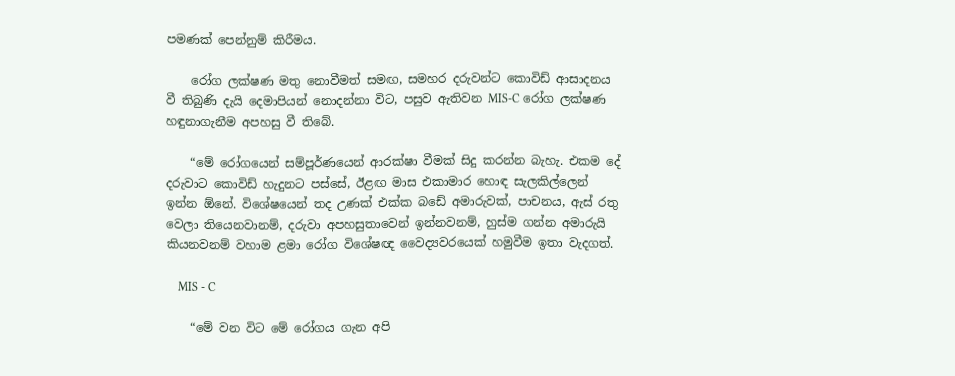පමණක් පෙන්නුම් කිරීමය.

    රෝග ලක්ෂණ මතු නොවීමත් සමඟ, සමහර දරුවන්ට කොවිඩ් ආසාදනය වී තිබුණි දැයි දෙමාපියන් නොදන්නා විට, පසුව ඇතිවන MIS-C රෝග ලක්ෂණ හඳුනාගැනීම අපහසු වී තිබේ.

    “මේ රෝගයෙන් සම්පූර්ණයෙන් ආරක්ෂා වීමක් සිදු කරන්න බැහැ. එකම දේ දරුවාට කොවිඩ් හැදුනට පස්සේ, ඊළඟ මාස එකාමාර හොඳ සැලකිල්ලෙන් ඉන්න ඕනේ. විශේෂයෙන් තද උණක් එක්ක බඩේ අමාරුවක්, පාචනය, ඇස් රතු වෙලා තියෙනවානම්, දරුවා අපහසුතාවෙන් ඉන්නවනම්, හුස්ම ගන්න අමාරුයි කියනවනම් වහාම ළමා රෝග විශේෂඥ වෛද්‍යවරයෙක් හමුවීම ඉතා වැදගත්.

    MIS - C

    “මේ වන විට මේ රෝගය ගැන අපි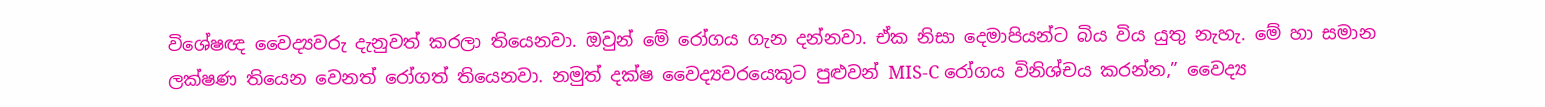විශේෂඥ වෛද්‍යවරු දැනුවත් කරලා තියෙනවා. ඔවුන් මේ රෝගය ගැන දන්නවා. ඒක නිසා දෙමාපියන්ට බිය විය යුතු නැහැ. මේ හා සමාන ලක්ෂණ තියෙන වෙනත් රෝගත් තියෙනවා. නමුත් දක්ෂ වෛද්‍යවරයෙකුට පුළුවන් MIS-C රෝගය විනිශ්චය කරන්න,” වෛද්‍ය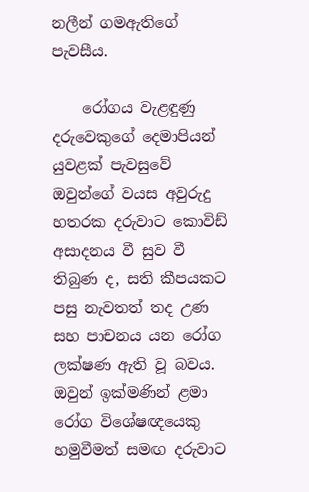නලීන් ගමඇතිගේ පැවසීය.

    රෝගය වැළඳුණු දරුවෙකුගේ දෙමාපියන් යුවළක් පැවසුවේ ඔවුන්ගේ වයස අවුරුදු හතරක දරුවාට කොවිඩ් අසාදනය වී සුව වී තිබුණ ද, සති කීපයකට පසු නැවතත් තද උණ සහ පාචනය යන රෝග ලක්ෂණ ඇති වූ බවය. ඔවුන් ඉක්මණින් ළමා රෝග විශේෂඥයෙකු හමුවීමත් සමඟ දරුවාට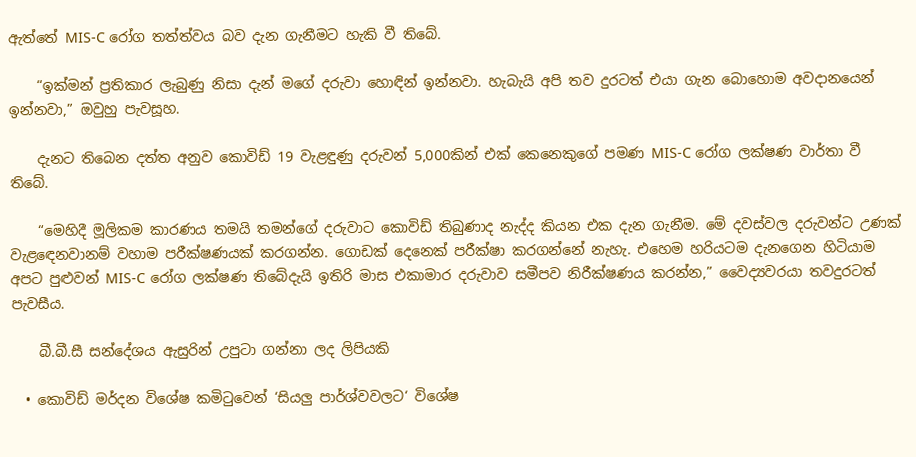ඇත්තේ MIS-C රෝග තත්ත්වය බව දැන ගැනීමට හැකි වී තිබේ.

    “ඉක්මන් ප්‍රතිකාර ලැබුණු නිසා දැන් මගේ දරුවා හොඳින් ඉන්නවා. හැබැයි අපි තව දුරටත් එයා ගැන බොහොම අවදානයෙන් ඉන්නවා,” ඔවුහු පැවසූහ.

    දැනට තිබෙන දත්ත අනුව කොවිඩ් 19 වැළඳුණු දරුවන් 5,000කින් එක් කෙනෙකුගේ පමණ MIS-C රෝග ලක්ෂණ වාර්තා වී තිබේ.

    “මෙහිදී මූලිකම කාරණය තමයි තමන්ගේ දරුවාට කොවිඩ් තිබුණාද නැද්ද කියන එක දැන ගැනීම. මේ දවස්වල දරුවන්ට උණක් වැළඳෙනවානම් වහාම පරීක්ෂණයක් කරගන්න. ගොඩක් දෙනෙක් පරීක්ෂා කරගන්නේ නැහැ. එහෙම හරියටම දැනගෙන හිටියාම අපට පුළුවන් MIS-C රෝග ලක්ෂණ තිබේදැයි ඉතිරි මාස එකාමාර දරුවාව සමීපව නිරීක්ෂණය කරන්න,” වෛද්‍යවරයා තවදුරටත් පැවසීය.

    බී.බී.සී සන්දේශය ඇසුරින් උපුටා ගන්නා ලද ලිපියකි

  • කොවිඩ් මර්දන විශේෂ කමිටුවෙන් ‘සියලු පාර්ශ්වවලට‘ විශේෂ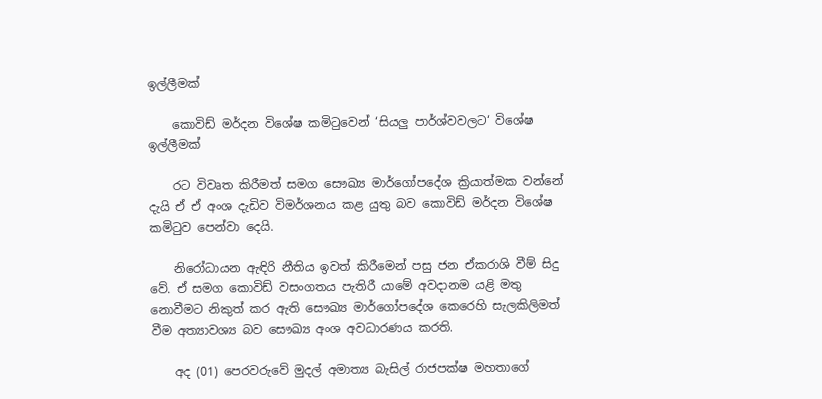ඉල්ලීමක්

    කොවිඩ් මර්දන විශේෂ කමිටුවෙන් ‘සියලු පාර්ශ්වවලට‘ විශේෂ ඉල්ලීමක්

    රට විවෘත කිරීමත් සමග සෞඛ්‍ය මාර්ගෝපදේශ ක්‍රියාත්මක වන්නේ දැයි ඒ ඒ අංශ දැඩිව විමර්ශනය කළ යුතු බව කොවිඩ් මර්දන විශේෂ කමිටුව පෙන්වා දෙයි.

    නිරෝධායන ඇඳිරි නීතිය ඉවත් කිරීමෙන් පසු ජන ඒකරාශි වීම් සිදු වේ. ඒ සමග කොවිඩ් වසංගතය පැතිරී යාමේ අවදානම යළි මතු නොවීමට නිකුත් කර ඇති සෞඛ්‍ය මාර්ගෝපදේශ කෙරෙහි සැලකිලිමත් වීම අත්‍යාවශ්‍ය බව සෞඛ්‍ය අංශ අවධාරණය කරති.

    අද (01) පෙරවරුවේ මුදල් අමාත්‍ය බැසිල් රාජපක්ෂ මහතාගේ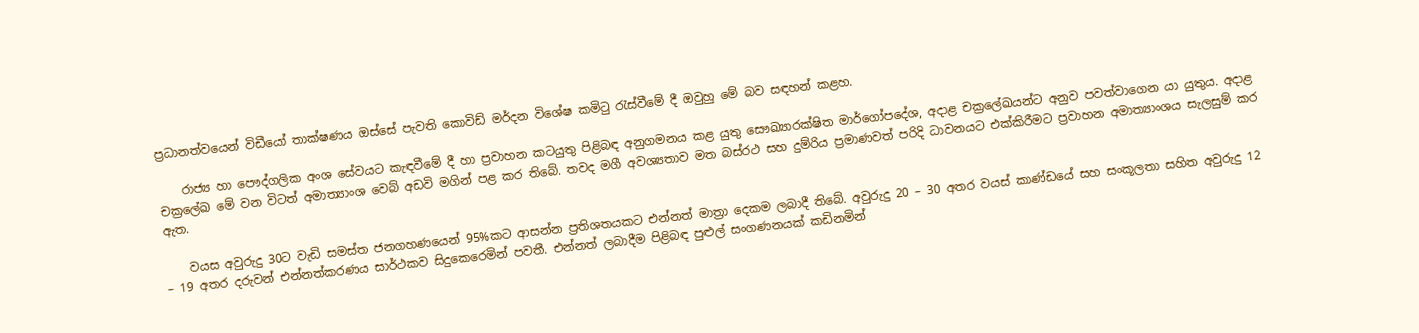ප්‍රධානත්වයෙන් විඩීයෝ තාක්ෂණය ඔස්සේ පැවති කොවිඩ් මර්දන විශේෂ කමිටු රැස්වීමේ දී ඔවුහු මේ බව සඳහන් කළහ.

    රාජ්‍ය හා පෞද්ගලික අංශ සේවයට කැඳවීමේ දී හා ප්‍රවාහන කටයුතු පිළිබඳ අනුගමනය කළ යුතු සෞඛ්‍යාරක්ෂිත මාර්ගෝපදේශ, අදාළ චක්‍රලේඛයන්ට අනුව පවත්වාගෙන යා යුතුය. අදාළ චක්‍රලේඛ මේ වන විටත් අමාත්‍යාංශ වෙබ් අඩවි මගින් පළ කර තිබේ. තවද මගී අවශ්‍යතාව මත බස්රථ සහ දුම්රිය ප්‍රමාණවත් පරිදි ධාවනයට එක්කිරීමට ප්‍රවාහන අමාත්‍යාංශය සැලසුම් කර ඇත.

    වයස අවුරුදු 30ට වැඩි සමස්ත ජනගහණයෙන් 95%කට ආසන්න ප්‍රතිශතයකට එන්නත් මාත්‍රා දෙකම ලබාදී තිබේ. අවුරුදු 20 – 30 අතර වයස් කාණ්ඩයේ සහ සංකූලතා සහිත අවුරුදු 12 – 19 අතර දරුවන් එන්නත්කරණය සාර්ථකව සිදුකෙරෙමින් පවතී. එන්නත් ලබාදීම පිළිබඳ පුළුල් සංගණනයක් කඩිනමින්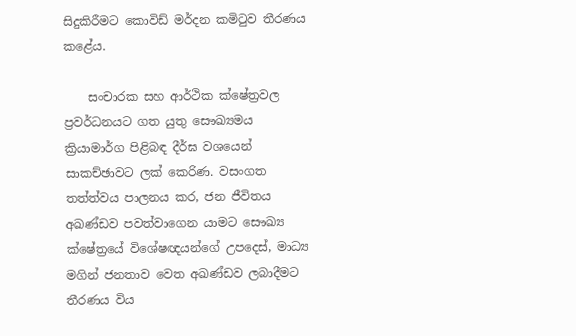සිදුකිරීමට කොවිඩ් මර්දන කමිටුව තීරණය කළේය.

    සංචාරක සහ ආර්ථික ක්ෂේත්‍රවල ප්‍රවර්ධනයට ගත යුතු සෞඛ්‍යමය ක්‍රියාමාර්ග පිළිබඳ දීර්ඝ වශයෙන් සාකච්ඡාවට ලක් කෙරිණ. වසංගත තත්ත්වය පාලනය කර, ජන ජීවිතය අඛණ්ඩව පවත්වාගෙන යාමට සෞඛ්‍ය ක්ෂේත්‍රයේ විශේෂඥයන්ගේ උපදෙස්, මාධ්‍ය මගින් ජනතාව වෙත අඛණ්ඩව ලබාදීමට තීරණය විය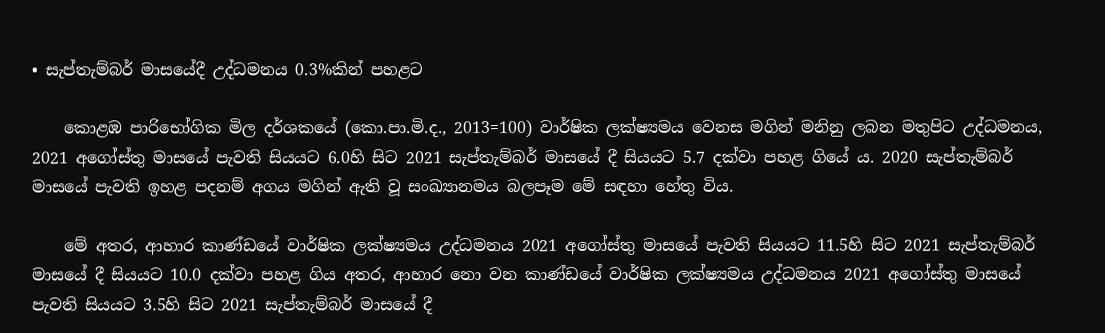• සැප්තැම්බර් මාසයේදී උද්ධමනය 0.3%කින් පහළට

    කොළඹ පාරිභෝගික මිල දර්ශකයේ (කො.පා.මි.ද., 2013=100) වාර්ෂික ලක්ෂ්‍යමය වෙනස මගින් මනිනු ලබන මතුපිට උද්ධමනය, 2021 අගෝස්තු මාසයේ පැවති සියයට 6.0හි සිට 2021 සැප්තැම්බර් මාසයේ දී සියයට 5.7 දක්වා පහළ ගියේ ය. 2020 සැප්තැම්බර් මාසයේ පැවති ඉහළ පදනම් අගය මගින් ඇති වූ සංඛ්‍යානමය බලපෑම මේ සඳහා හේතු විය.

    මේ අතර, ආහාර කාණ්ඩයේ වාර්ෂික ලක්ෂ්‍යමය උද්ධමනය 2021 අගෝස්තු මාසයේ පැවති සියයට 11.5හි සිට 2021 සැප්තැම්බර් මාසයේ දී සියයට 10.0 දක්වා පහළ ගිය අතර, ආහාර නො වන කාණ්ඩයේ වාර්ෂික ලක්ෂ්‍යමය උද්ධමනය 2021 අගෝස්තු මාසයේ පැවති සියයට 3.5හි සිට 2021 සැප්තැම්බර් මාසයේ දී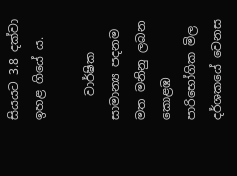සියයට 3.8 දක්වා ඉහළ ගියේ ය.

    වාර්ෂික සාමාන්‍ය පදනම මත මනිනු ලබන කොළඹ පාරිභෝගික මිල දර්ශකයේ වෙනස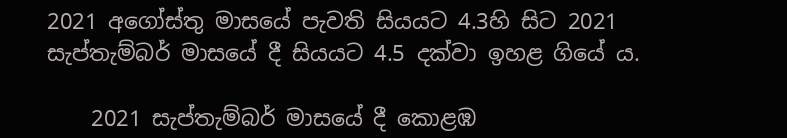2021 අගෝස්තු මාසයේ පැවති සියයට 4.3හි සිට 2021 සැප්තැම්බර් මාසයේ දී සියයට 4.5 දක්වා ඉහළ ගියේ ය.

    2021 සැප්තැම්බර් මාසයේ දී කොළඹ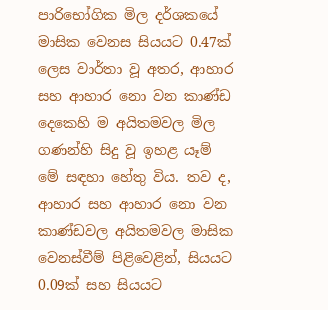පාරිභෝගික මිල දර්ශකයේ මාසික වෙනස සියයට 0.47ක් ලෙස වාර්තා වූ අතර, ආහාර සහ ආහාර නො වන කාණ්ඩ දෙකෙහි ම අයිතමවල මිල ගණන්හි සිදු වූ ඉහළ යෑම් මේ සඳහා හේතු විය. තව ද, ආහාර සහ ආහාර නො වන කාණ්ඩවල අයිතමවල මාසික වෙනස්වීම් පිළිවෙළින්, සියයට 0.09ක් සහ සියයට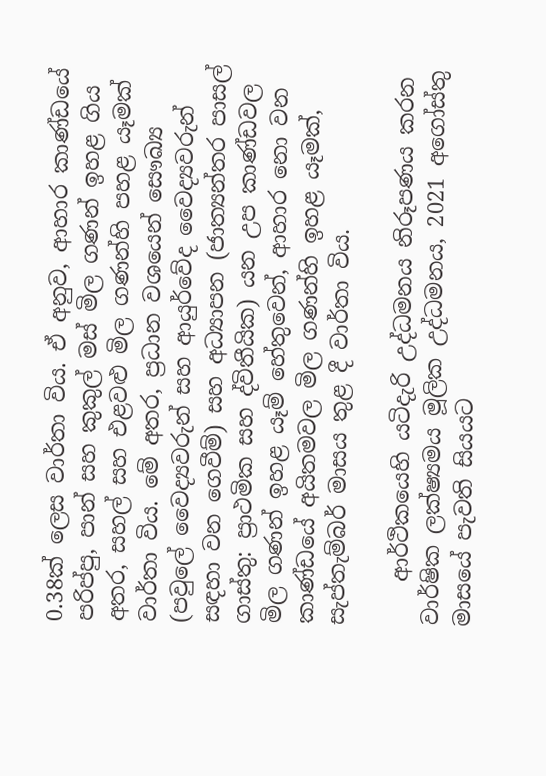0.38ක් ලෙස වාර්තා විය. ඒ අනුව, ආහාර කාණ්ඩයේ පරිප්පු, පාන් සහ කුකුල් මස් මිල ගණන් ඉහළ ගිය අතර, සහල් සහ එළවළු මිල ගණන්හි පහළ යෑමක් වාර්තා විය. මේ අතර, ප්‍රධාන වශයෙන් සෞඛ්‍ය (පවුලේ වෛද්‍යවරුන් සහ ආයුර්වේද වෛද්‍යවරුන් සඳහා වන ගෙවීම්) සහ අධ්‍යාපන (ජාත්‍යන්තර පාසල් ගාස්තු: ප්‍රාථමික සහ ද්විතීයික) යන උප කාණ්ඩවල මිල ගණන් ඉහළ යෑම් හේතුවෙන්, ආහාර නො වන කාණ්ඩයේ අයිතමවල මිල ගණන්හි ඉහළ යෑමක්, සැප්තැම්බර් මාසය තුළ දී වාර්තා විය.

    ආර්ථිකයෙහි යටිදැරි උද්ධමනය නිරූපණය කරන වාර්ෂික ලක්ෂ්‍යමය මූලික උද්ධමනය, 2021 අගෝස්තු මාසයේ පැවති සියයට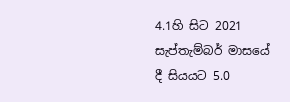4.1හි සිට 2021 සැප්තැම්බර් මාසයේ දී සියයට 5.0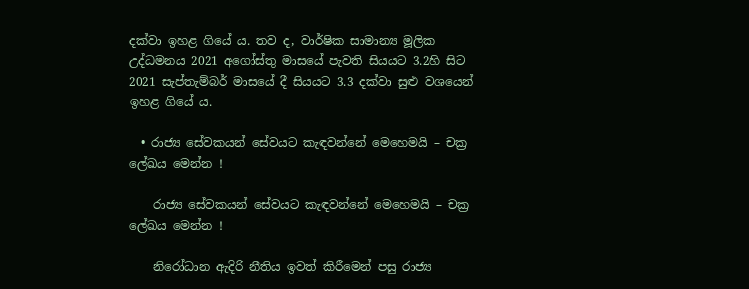දක්වා ඉහළ ගියේ ය. තව ද, වාර්ෂික සාමාන්‍ය මූලික උද්ධමනය 2021 අගෝස්තු මාසයේ පැවති සියයට 3.2හි සිට 2021 සැප්තැම්බර් මාසයේ දී සියයට 3.3 දක්වා සුළු වශයෙන් ඉහළ ගියේ ය.

  • රාජ්‍ය සේවකයන් සේවයට කැඳවන්නේ මෙහෙමයි – චක්‍ර ලේඛය මෙන්න !

    රාජ්‍ය සේවකයන් සේවයට කැඳවන්නේ මෙහෙමයි – චක්‍ර ලේඛය මෙන්න !

    නිරෝධාන ඇදිරි නීතිය ඉවත් කිරීමෙන් පසු රාජ්‍ය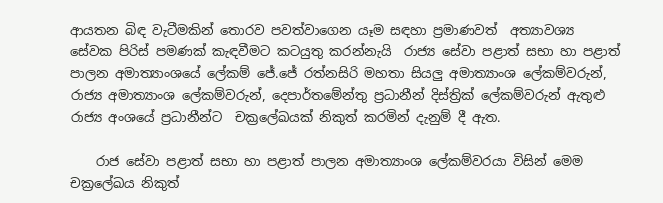ආයතන බිඳ වැටීමකින් තොරව පවත්වාගෙන යෑම සඳහා ප්‍රමාණවත්  අත්‍යාවශ්‍ය  සේවක පිරිස් පමණක් කැඳවීමට කටයුතු කරන්නැයි  රාජ්‍ය සේවා පළාත් සභා හා පළාත් පාලන අමාත්‍යාංශයේ ලේකම් ජේ.ජේ රත්නසිරි මහතා සියලු අමාත්‍යාංශ ලේකම්වරුන්, රාජ්‍ය අමාත්‍යාංශ ලේකම්වරුන්, දෙපාර්තමේන්තු ප්‍රධානීන් දිස්ත්‍රික් ලේකම්වරුන් ඇතුළු රාජ්‍ය අංශයේ ප්‍රධානීන්ට  චක්‍රලේඛයක් නිකුත් කරමින් දැනුම් දී ඇත.

    රාජ සේවා පළාත් සභා හා පළාත් පාලන අමාත්‍යාංශ ලේකම්වරයා විසින් මෙම චක්‍රලේඛය නිකුත්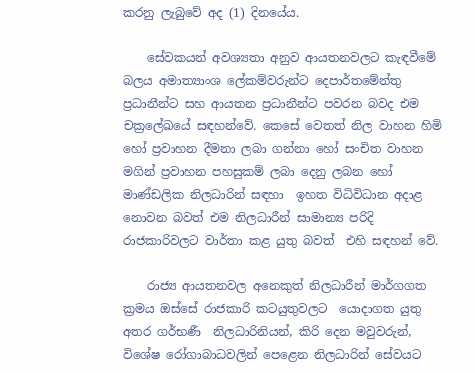කරනු ලැබුවේ අද (1) දිනයේය.

    සේවකයන් අවශ්‍යතා අනුව ආයතනවලට කැඳවීමේ බලය අමාත්‍යාංශ ලේකම්වරුන්ට දෙපාර්තමේන්තු ප්‍රධානීන්ට සහ ආයතන ප්‍රධානීන්ට පවරන බවද එම චක්‍රලේඛයේ සඳහන්වේ. කෙසේ වෙතත් නිල වාහන හිමි හෝ ප්‍රවාහන දීමනා ලබා ගන්නා හෝ සංචිත වාහන මගින් ප්‍රවාහන පහසුකම් ලබා දෙනු ලබන හෝ මාණ්ඩලික නිලධාරින් සඳහා  ඉහත විධිවිධාන අදාළ නොවන බවත් එම නිලධාරීන් සාමාන්‍ය පරිදි රාජකාරිවලට වාර්තා කළ යුතු බවත්  එහි සඳහන් වේ.

    රාජ්‍ය ආයතනවල අනෙකුත් නිලධාරීන් මාර්ගගත ක්‍රමය ඔස්සේ රාජකාරි කටයුතුවලට  යොදාගත යුතු අතර ගර්භණී  නිලධාරිනියන්, කිරි දෙන මවුවරුන්, විශේෂ රෝගාබාධවලින් පෙළෙන නිලධාරින් සේවයට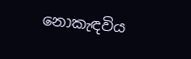නොකැඳවිය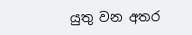යුතු වන අතර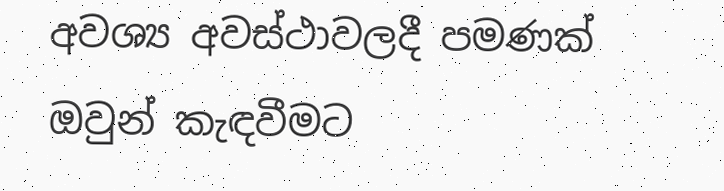අවශ්‍ය අවස්ථාවලදී පමණක් ඔවුන් කැඳවීමට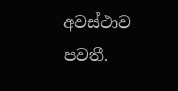අවස්ථාව පවතී.